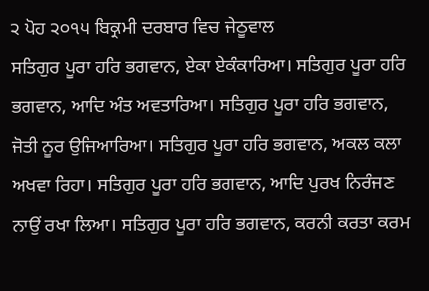੨ ਪੋਹ ੨੦੧੫ ਬਿਕ੍ਰਮੀ ਦਰਬਾਰ ਵਿਚ ਜੇਠੂਵਾਲ
ਸਤਿਗੁਰ ਪੂਰਾ ਹਰਿ ਭਗਵਾਨ, ਏਕਾ ਏਕੰਕਾਰਿਆ। ਸਤਿਗੁਰ ਪੂਰਾ ਹਰਿ ਭਗਵਾਨ, ਆਦਿ ਅੰਤ ਅਵਤਾਰਿਆ। ਸਤਿਗੁਰ ਪੂਰਾ ਹਰਿ ਭਗਵਾਨ, ਜੋਤੀ ਨੂਰ ਉਜਿਆਰਿਆ। ਸਤਿਗੁਰ ਪੂਰਾ ਹਰਿ ਭਗਵਾਨ, ਅਕਲ ਕਲਾ ਅਖਵਾ ਰਿਹਾ। ਸਤਿਗੁਰ ਪੂਰਾ ਹਰਿ ਭਗਵਾਨ, ਆਦਿ ਪੁਰਖ ਨਿਰੰਜਣ ਨਾਉਂ ਰਖਾ ਲਿਆ। ਸਤਿਗੁਰ ਪੂਰਾ ਹਰਿ ਭਗਵਾਨ, ਕਰਨੀ ਕਰਤਾ ਕਰਮ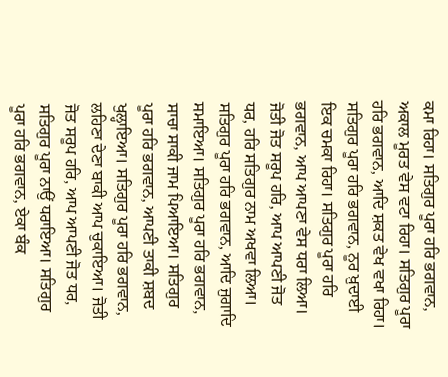ਕਮਾ ਰਿਹਾ। ਸਤਿਗੁਰ ਪੂਰਾ ਹਰਿ ਭਗਵਾਨ, ਅਕਾਲ ਮੂਰਤ ਵੇਸ ਵਟਾ ਰਿਹਾ। ਸਤਿਗੁਰ ਪੂਰਾ ਹਰਿ ਭਗਵਾਨ, ਆਦਿ ਸ਼ਕਤ ਵੇਖ ਵਖਾ ਰਿਹਾ। ਸਤਿਗੁਰ ਪੂਰਾ ਹਰਿ ਭਗਵਾਨ, ਨੂਰ ਖ਼ੁਦਾਈ ਇਕ ਚਮਕਾ ਰਿਹਾ। ਸਤਿਗੁਰ ਪੂਰਾ ਹਰਿ ਭਗਵਾਨ, ਆਪ ਆਪਣਾ ਵੇਸ ਧਰਾ ਲਿਆ। ਜੋਤੀ ਜੋਤ ਸਰੂਪ ਹਰਿ, ਆਪ ਆਪਣੀ ਜੋਤ ਧਰ, ਹਰਿ ਸਤਿਗੁਰ ਨਾਮ ਅਖਵਾ ਲਿਆ। ਸਤਿਗੁਰ ਪੂਰਾ ਹਰਿ ਭਗਵਾਨ, ਆਦਿ ਜੁਗਾਦਿ ਸਮਾਇਆ। ਸਤਿਗੁਰ ਪੂਰਾ ਹਰਿ ਭਗਵਾਨ, ਸਾਚਾ ਸਾਕੀ ਜਾਮ ਪਿਆਇਆ। ਸਤਿਗੁਰ ਪੂਰਾ ਹਰਿ ਭਗਵਾਨ, ਆਪਣੀ ਤਾਕੀ ਸ਼ਬਦ ਖੁਲ੍ਹਾਇਆ। ਸਤਿਗੁਰ ਪੂਰਾ ਹਰਿ ਭਗਵਾਨ, ਲਹਿਣਾ ਦੇਣਾ ਬਾਕੀ ਆਪ ਚੁਕਾਇਆ। ਜੋਤੀ ਜੋਤ ਸਰੂਪ ਹਰਿ, ਆਪ ਆਪਣੀ ਜੋਤ ਧਰ, ਸਤਿਗੁਰ ਪੂਰਾ ਨਾਉਂ ਧਰਾਇਆ। ਸਤਿਗੁਰ ਪੂਰਾ ਹਰਿ ਭਗਵਾਨ, ਏਕਾ ਬੰਕ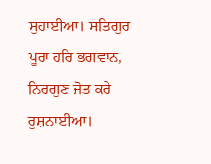ਸੁਹਾਈਆ। ਸਤਿਗੁਰ ਪੂਰਾ ਹਰਿ ਭਗਵਾਨ, ਨਿਰਗੁਣ ਜੋਤ ਕਰੇ ਰੁਸ਼ਨਾਈਆ।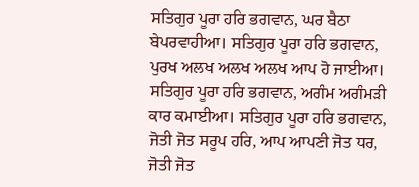ਸਤਿਗੁਰ ਪੂਰਾ ਹਰਿ ਭਗਵਾਨ, ਘਰ ਬੈਠਾ ਬੇਪਰਵਾਹੀਆ। ਸਤਿਗੁਰ ਪੂਰਾ ਹਰਿ ਭਗਵਾਨ, ਪੁਰਖ ਅਲਖ ਅਲਖ ਅਲਖ ਆਪ ਹੋ ਜਾਈਆ। ਸਤਿਗੁਰ ਪੂਰਾ ਹਰਿ ਭਗਵਾਨ, ਅਗੰਮ ਅਗੰਮੜੀ ਕਾਰ ਕਮਾਈਆ। ਸਤਿਗੁਰ ਪੂਰਾ ਹਰਿ ਭਗਵਾਨ, ਜੋਤੀ ਜੋਤ ਸਰੂਪ ਹਰਿ, ਆਪ ਆਪਣੀ ਜੋਤ ਧਰ, ਜੋਤੀ ਜੋਤ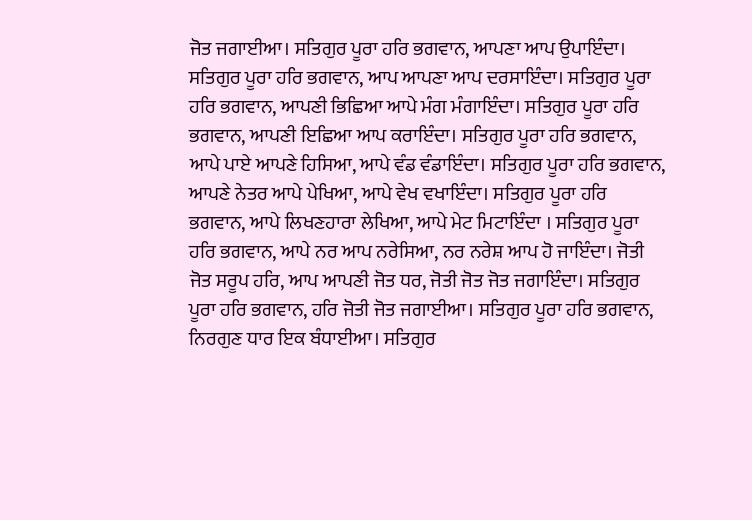ਜੋਤ ਜਗਾਈਆ। ਸਤਿਗੁਰ ਪੂਰਾ ਹਰਿ ਭਗਵਾਨ, ਆਪਣਾ ਆਪ ਉਪਾਇੰਦਾ। ਸਤਿਗੁਰ ਪੂਰਾ ਹਰਿ ਭਗਵਾਨ, ਆਪ ਆਪਣਾ ਆਪ ਦਰਸਾਇੰਦਾ। ਸਤਿਗੁਰ ਪੂਰਾ ਹਰਿ ਭਗਵਾਨ, ਆਪਣੀ ਭਿਛਿਆ ਆਪੇ ਮੰਗ ਮੰਗਾਇੰਦਾ। ਸਤਿਗੁਰ ਪੂਰਾ ਹਰਿ ਭਗਵਾਨ, ਆਪਣੀ ਇਛਿਆ ਆਪ ਕਰਾਇੰਦਾ। ਸਤਿਗੁਰ ਪੂਰਾ ਹਰਿ ਭਗਵਾਨ, ਆਪੇ ਪਾਏ ਆਪਣੇ ਹਿਸਿਆ, ਆਪੇ ਵੰਡ ਵੰਡਾਇੰਦਾ। ਸਤਿਗੁਰ ਪੂਰਾ ਹਰਿ ਭਗਵਾਨ, ਆਪਣੇ ਨੇਤਰ ਆਪੇ ਪੇਖਿਆ, ਆਪੇ ਵੇਖ ਵਖਾਇੰਦਾ। ਸਤਿਗੁਰ ਪੂਰਾ ਹਰਿ ਭਗਵਾਨ, ਆਪੇ ਲਿਖਣਹਾਰਾ ਲੇਖਿਆ, ਆਪੇ ਮੇਟ ਮਿਟਾਇੰਦਾ । ਸਤਿਗੁਰ ਪੂਰਾ ਹਰਿ ਭਗਵਾਨ, ਆਪੇ ਨਰ ਆਪ ਨਰੇਸਿਆ, ਨਰ ਨਰੇਸ਼ ਆਪ ਹੋ ਜਾਇੰਦਾ। ਜੋਤੀ ਜੋਤ ਸਰੂਪ ਹਰਿ, ਆਪ ਆਪਣੀ ਜੋਤ ਧਰ, ਜੋਤੀ ਜੋਤ ਜੋਤ ਜਗਾਇੰਦਾ। ਸਤਿਗੁਰ ਪੂਰਾ ਹਰਿ ਭਗਵਾਨ, ਹਰਿ ਜੋਤੀ ਜੋਤ ਜਗਾਈਆ। ਸਤਿਗੁਰ ਪੂਰਾ ਹਰਿ ਭਗਵਾਨ, ਨਿਰਗੁਣ ਧਾਰ ਇਕ ਬੰਧਾਈਆ। ਸਤਿਗੁਰ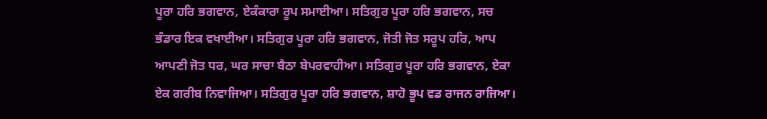ਪੂਰਾ ਹਰਿ ਭਗਵਾਨ, ਏਕੰਕਾਰਾ ਰੂਪ ਸਮਾਈਆ। ਸਤਿਗੁਰ ਪੂਰਾ ਹਰਿ ਭਗਵਾਨ, ਸਚ ਭੰਡਾਰ ਇਕ ਵਖਾਈਆ। ਸਤਿਗੁਰ ਪੂਰਾ ਹਰਿ ਭਗਵਾਨ, ਜੋਤੀ ਜੋਤ ਸਰੂਪ ਹਰਿ, ਆਪ ਆਪਣੀ ਜੋਤ ਧਰ, ਘਰ ਸਾਚਾ ਬੈਠਾ ਬੇਪਰਵਾਹੀਆ। ਸਤਿਗੁਰ ਪੂਰਾ ਹਰਿ ਭਗਵਾਨ, ਏਕਾ ਏਕ ਗਰੀਬ ਨਿਵਾਜਿਆ। ਸਤਿਗੁਰ ਪੂਰਾ ਹਰਿ ਭਗਵਾਨ, ਸ਼ਾਹੋ ਭੂਪ ਵਡ ਰਾਜਨ ਰਾਜਿਆ।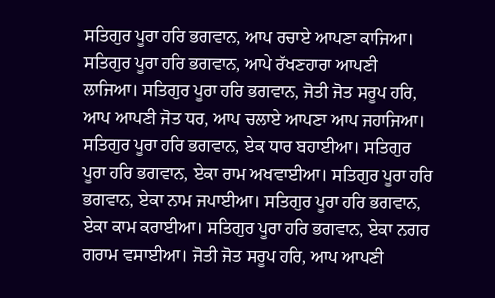ਸਤਿਗੁਰ ਪੂਰਾ ਹਰਿ ਭਗਵਾਨ, ਆਪ ਰਚਾਏ ਆਪਣਾ ਕਾਜਿਆ। ਸਤਿਗੁਰ ਪੂਰਾ ਹਰਿ ਭਗਵਾਨ, ਆਪੇ ਰੱਖਣਹਾਰਾ ਆਪਣੀ ਲਾਜਿਆ। ਸਤਿਗੁਰ ਪੂਰਾ ਹਰਿ ਭਗਵਾਨ, ਜੋਤੀ ਜੋਤ ਸਰੂਪ ਹਰਿ, ਆਪ ਆਪਣੀ ਜੋਤ ਧਰ, ਆਪ ਚਲਾਏ ਆਪਣਾ ਆਪ ਜਹਾਜਿਆ। ਸਤਿਗੁਰ ਪੂਰਾ ਹਰਿ ਭਗਵਾਨ, ਏਕ ਧਾਰ ਬਹਾਈਆ। ਸਤਿਗੁਰ ਪੂਰਾ ਹਰਿ ਭਗਵਾਨ, ਏਕਾ ਰਾਮ ਅਖਵਾਈਆ। ਸਤਿਗੁਰ ਪੂਰਾ ਹਰਿ ਭਗਵਾਨ, ਏਕਾ ਨਾਮ ਜਪਾਈਆ। ਸਤਿਗੁਰ ਪੂਰਾ ਹਰਿ ਭਗਵਾਨ, ਏਕਾ ਕਾਮ ਕਰਾਈਆ। ਸਤਿਗੁਰ ਪੂਰਾ ਹਰਿ ਭਗਵਾਨ, ਏਕਾ ਨਗਰ ਗਰਾਮ ਵਸਾਈਆ। ਜੋਤੀ ਜੋਤ ਸਰੂਪ ਹਰਿ, ਆਪ ਆਪਣੀ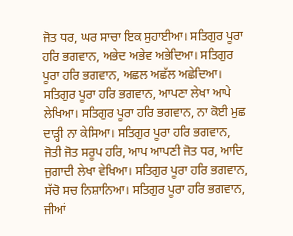ਜੋਤ ਧਰ, ਘਰ ਸਾਚਾ ਇਕ ਸੁਹਾਈਆ। ਸਤਿਗੁਰ ਪੂਰਾ ਹਰਿ ਭਗਵਾਨ, ਅਭੇਦ ਅਭੇਵ ਅਭੇਦਿਆ। ਸਤਿਗੁਰ ਪੂਰਾ ਹਰਿ ਭਗਵਾਨ, ਅਛਲ ਅਛੱਲ ਅਛੇਦਿਆ। ਸਤਿਗੁਰ ਪੂਰਾ ਹਰਿ ਭਗਵਾਨ, ਆਪਣਾ ਲੇਖਾ ਆਪੇ ਲੇਖਿਆ। ਸਤਿਗੁਰ ਪੂਰਾ ਹਰਿ ਭਗਵਾਨ, ਨਾ ਕੋਈ ਮੁਛ ਦਾੜ੍ਹੀ ਨਾ ਕੇਸਿਆ। ਸਤਿਗੁਰ ਪੂਰਾ ਹਰਿ ਭਗਵਾਨ, ਜੋਤੀ ਜੋਤ ਸਰੂਪ ਹਰਿ, ਆਪ ਆਪਣੀ ਜੋਤ ਧਰ, ਆਦਿ ਜੁਗਾਦੀ ਲੇਖਾ ਵੇਖਿਆ। ਸਤਿਗੁਰ ਪੂਰਾ ਹਰਿ ਭਗਵਾਨ, ਸੱਚੋ ਸਚ ਨਿਸ਼ਾਨਿਆ। ਸਤਿਗੁਰ ਪੂਰਾ ਹਰਿ ਭਗਵਾਨ, ਜੀਆਂ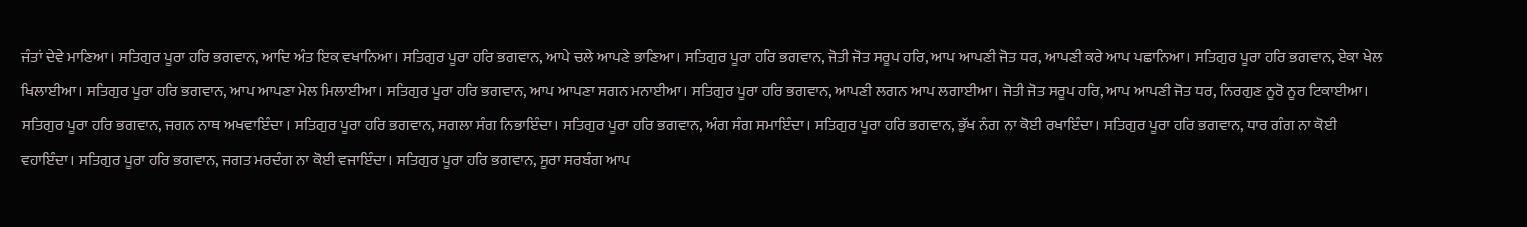ਜੰਤਾਂ ਦੇਵੇ ਮਾਣਿਆ। ਸਤਿਗੁਰ ਪੂਰਾ ਹਰਿ ਭਗਵਾਨ, ਆਦਿ ਅੰਤ ਇਕ ਵਖਾਨਿਆ। ਸਤਿਗੁਰ ਪੂਰਾ ਹਰਿ ਭਗਵਾਨ, ਆਪੇ ਚਲੇ ਆਪਣੇ ਭਾਣਿਆ। ਸਤਿਗੁਰ ਪੂਰਾ ਹਰਿ ਭਗਵਾਨ, ਜੋਤੀ ਜੋਤ ਸਰੂਪ ਹਰਿ, ਆਪ ਆਪਣੀ ਜੋਤ ਧਰ, ਆਪਣੀ ਕਰੇ ਆਪ ਪਛਾਨਿਆ। ਸਤਿਗੁਰ ਪੂਰਾ ਹਰਿ ਭਗਵਾਨ, ਏਕਾ ਖੇਲ ਖਿਲਾਈਆ। ਸਤਿਗੁਰ ਪੂਰਾ ਹਰਿ ਭਗਵਾਨ, ਆਪ ਆਪਣਾ ਮੇਲ ਮਿਲਾਈਆ। ਸਤਿਗੁਰ ਪੂਰਾ ਹਰਿ ਭਗਵਾਨ, ਆਪ ਆਪਣਾ ਸਗਨ ਮਨਾਈਆ। ਸਤਿਗੁਰ ਪੂਰਾ ਹਰਿ ਭਗਵਾਨ, ਆਪਣੀ ਲਗਨ ਆਪ ਲਗਾਈਆ। ਜੋਤੀ ਜੋਤ ਸਰੂਪ ਹਰਿ, ਆਪ ਆਪਣੀ ਜੋਤ ਧਰ, ਨਿਰਗੁਣ ਨੂਰੋ ਨੂਰ ਟਿਕਾਈਆ। ਸਤਿਗੁਰ ਪੂਰਾ ਹਰਿ ਭਗਵਾਨ, ਜਗਨ ਨਾਥ ਅਖਵਾਇੰਦਾ । ਸਤਿਗੁਰ ਪੂਰਾ ਹਰਿ ਭਗਵਾਨ, ਸਗਲਾ ਸੰਗ ਨਿਭਾਇੰਦਾ। ਸਤਿਗੁਰ ਪੂਰਾ ਹਰਿ ਭਗਵਾਨ, ਅੰਗ ਸੰਗ ਸਮਾਇੰਦਾ। ਸਤਿਗੁਰ ਪੂਰਾ ਹਰਿ ਭਗਵਾਨ, ਭੁੱਖ ਨੰਗ ਨਾ ਕੋਈ ਰਖਾਇੰਦਾ। ਸਤਿਗੁਰ ਪੂਰਾ ਹਰਿ ਭਗਵਾਨ, ਧਾਰ ਗੰਗ ਨਾ ਕੋਈ ਵਹਾਇੰਦਾ। ਸਤਿਗੁਰ ਪੂਰਾ ਹਰਿ ਭਗਵਾਨ, ਜਗਤ ਮਰਦੰਗ ਨਾ ਕੋਈ ਵਜਾਇੰਦਾ। ਸਤਿਗੁਰ ਪੂਰਾ ਹਰਿ ਭਗਵਾਨ, ਸੂਰਾ ਸਰਬੰਗ ਆਪ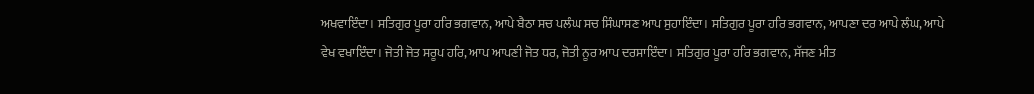ਅਖਵਾਇੰਦਾ। ਸਤਿਗੁਰ ਪੂਰਾ ਹਰਿ ਭਗਵਾਨ, ਆਪੇ ਬੈਠਾ ਸਚ ਪਲੰਘ ਸਚ ਸਿੰਘਾਸਣ ਆਪ ਸੁਹਾਇੰਦਾ। ਸਤਿਗੁਰ ਪੂਰਾ ਹਰਿ ਭਗਵਾਨ, ਆਪਣਾ ਦਰ ਆਪੇ ਲੰਘ, ਆਪੇ ਵੇਖ ਵਖਾਇੰਦਾ। ਜੋਤੀ ਜੋਤ ਸਰੂਪ ਹਰਿ, ਆਪ ਆਪਣੀ ਜੋਤ ਧਰ, ਜੋਤੀ ਨੂਰ ਆਪ ਦਰਸਾਇੰਦਾ। ਸਤਿਗੁਰ ਪੂਰਾ ਹਰਿ ਭਗਵਾਨ, ਸੱਜਣ ਮੀਤ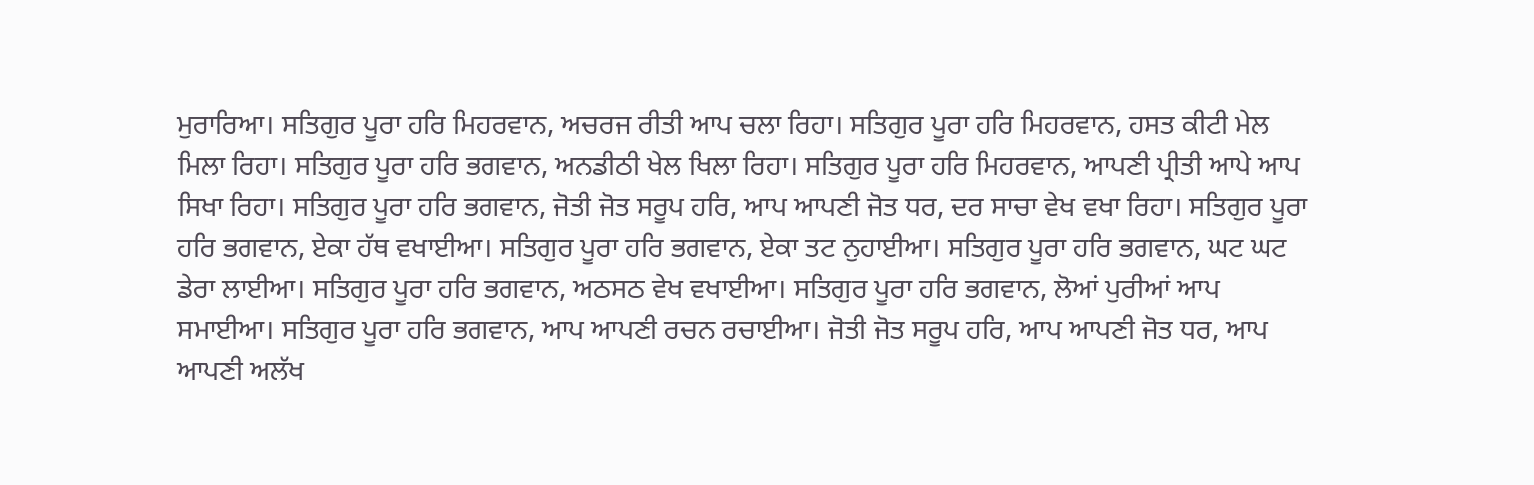ਮੁਰਾਰਿਆ। ਸਤਿਗੁਰ ਪੂਰਾ ਹਰਿ ਮਿਹਰਵਾਨ, ਅਚਰਜ ਰੀਤੀ ਆਪ ਚਲਾ ਰਿਹਾ। ਸਤਿਗੁਰ ਪੂਰਾ ਹਰਿ ਮਿਹਰਵਾਨ, ਹਸਤ ਕੀਟੀ ਮੇਲ ਮਿਲਾ ਰਿਹਾ। ਸਤਿਗੁਰ ਪੂਰਾ ਹਰਿ ਭਗਵਾਨ, ਅਨਡੀਠੀ ਖੇਲ ਖਿਲਾ ਰਿਹਾ। ਸਤਿਗੁਰ ਪੂਰਾ ਹਰਿ ਮਿਹਰਵਾਨ, ਆਪਣੀ ਪ੍ਰੀਤੀ ਆਪੇ ਆਪ ਸਿਖਾ ਰਿਹਾ। ਸਤਿਗੁਰ ਪੂਰਾ ਹਰਿ ਭਗਵਾਨ, ਜੋਤੀ ਜੋਤ ਸਰੂਪ ਹਰਿ, ਆਪ ਆਪਣੀ ਜੋਤ ਧਰ, ਦਰ ਸਾਚਾ ਵੇਖ ਵਖਾ ਰਿਹਾ। ਸਤਿਗੁਰ ਪੂਰਾ ਹਰਿ ਭਗਵਾਨ, ਏਕਾ ਹੱਥ ਵਖਾਈਆ। ਸਤਿਗੁਰ ਪੂਰਾ ਹਰਿ ਭਗਵਾਨ, ਏਕਾ ਤਟ ਨੁਹਾਈਆ। ਸਤਿਗੁਰ ਪੂਰਾ ਹਰਿ ਭਗਵਾਨ, ਘਟ ਘਟ ਡੇਰਾ ਲਾਈਆ। ਸਤਿਗੁਰ ਪੂਰਾ ਹਰਿ ਭਗਵਾਨ, ਅਠਸਠ ਵੇਖ ਵਖਾਈਆ। ਸਤਿਗੁਰ ਪੂਰਾ ਹਰਿ ਭਗਵਾਨ, ਲੋਆਂ ਪੁਰੀਆਂ ਆਪ ਸਮਾਈਆ। ਸਤਿਗੁਰ ਪੂਰਾ ਹਰਿ ਭਗਵਾਨ, ਆਪ ਆਪਣੀ ਰਚਨ ਰਚਾਈਆ। ਜੋਤੀ ਜੋਤ ਸਰੂਪ ਹਰਿ, ਆਪ ਆਪਣੀ ਜੋਤ ਧਰ, ਆਪ ਆਪਣੀ ਅਲੱਖ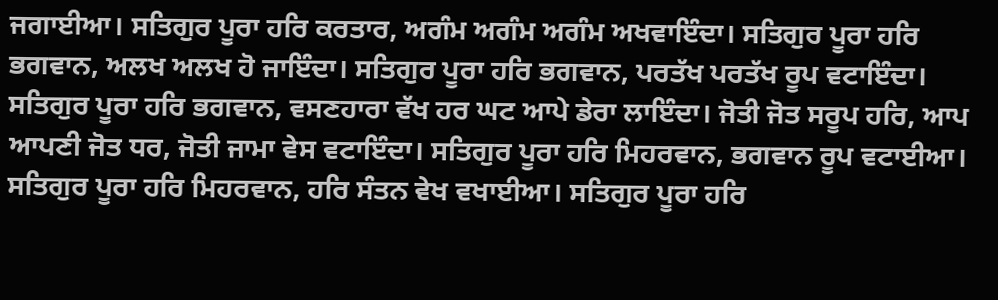ਜਗਾਈਆ। ਸਤਿਗੁਰ ਪੂਰਾ ਹਰਿ ਕਰਤਾਰ, ਅਗੰਮ ਅਗੰਮ ਅਗੰਮ ਅਖਵਾਇੰਦਾ। ਸਤਿਗੁਰ ਪੂਰਾ ਹਰਿ ਭਗਵਾਨ, ਅਲਖ ਅਲਖ ਹੋ ਜਾਇੰਦਾ। ਸਤਿਗੁਰ ਪੂਰਾ ਹਰਿ ਭਗਵਾਨ, ਪਰਤੱਖ ਪਰਤੱਖ ਰੂਪ ਵਟਾਇੰਦਾ। ਸਤਿਗੁਰ ਪੂਰਾ ਹਰਿ ਭਗਵਾਨ, ਵਸਣਹਾਰਾ ਵੱਖ ਹਰ ਘਟ ਆਪੇ ਡੇਰਾ ਲਾਇੰਦਾ। ਜੋਤੀ ਜੋਤ ਸਰੂਪ ਹਰਿ, ਆਪ ਆਪਣੀ ਜੋਤ ਧਰ, ਜੋਤੀ ਜਾਮਾ ਵੇਸ ਵਟਾਇੰਦਾ। ਸਤਿਗੁਰ ਪੂਰਾ ਹਰਿ ਮਿਹਰਵਾਨ, ਭਗਵਾਨ ਰੂਪ ਵਟਾਈਆ। ਸਤਿਗੁਰ ਪੂਰਾ ਹਰਿ ਮਿਹਰਵਾਨ, ਹਰਿ ਸੰਤਨ ਵੇਖ ਵਖਾਈਆ। ਸਤਿਗੁਰ ਪੂਰਾ ਹਰਿ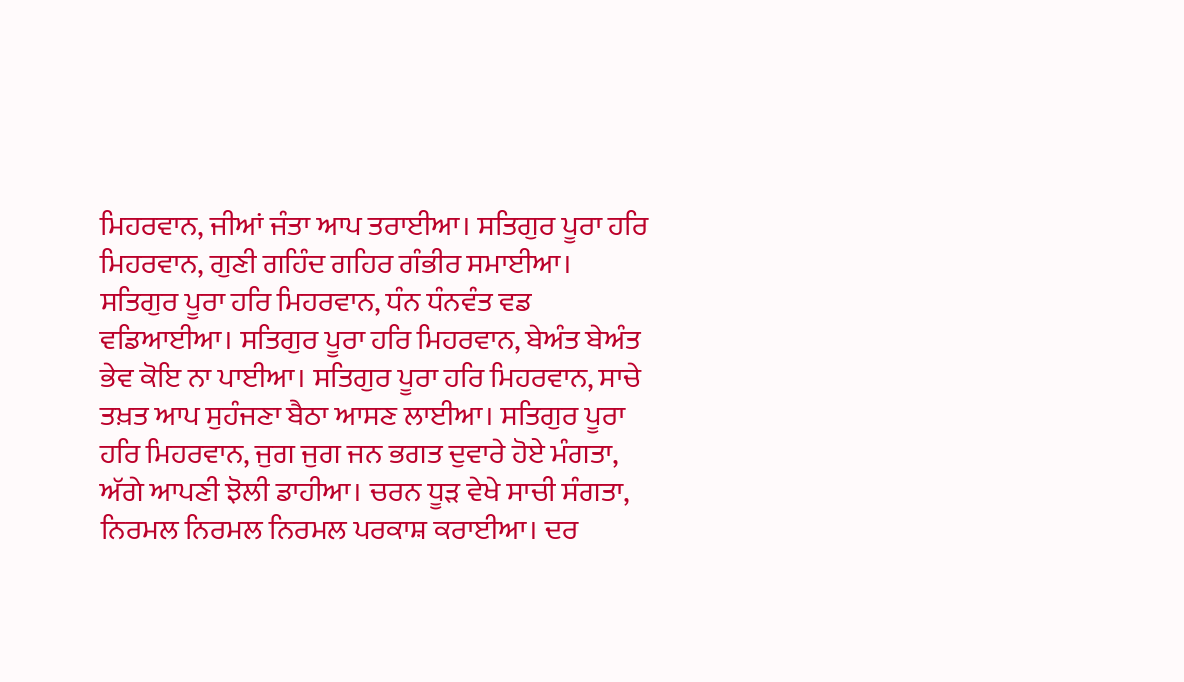ਮਿਹਰਵਾਨ, ਜੀਆਂ ਜੰਤਾ ਆਪ ਤਰਾਈਆ। ਸਤਿਗੁਰ ਪੂਰਾ ਹਰਿ ਮਿਹਰਵਾਨ, ਗੁਣੀ ਗਹਿੰਦ ਗਹਿਰ ਗੰਭੀਰ ਸਮਾਈਆ। ਸਤਿਗੁਰ ਪੂਰਾ ਹਰਿ ਮਿਹਰਵਾਨ, ਧੰਨ ਧੰਨਵੰਤ ਵਡ ਵਡਿਆਈਆ। ਸਤਿਗੁਰ ਪੂਰਾ ਹਰਿ ਮਿਹਰਵਾਨ, ਬੇਅੰਤ ਬੇਅੰਤ ਭੇਵ ਕੋਇ ਨਾ ਪਾਈਆ। ਸਤਿਗੁਰ ਪੂਰਾ ਹਰਿ ਮਿਹਰਵਾਨ, ਸਾਚੇ ਤਖ਼ਤ ਆਪ ਸੁਹੰਜਣਾ ਬੈਠਾ ਆਸਣ ਲਾਈਆ। ਸਤਿਗੁਰ ਪੂਰਾ ਹਰਿ ਮਿਹਰਵਾਨ, ਜੁਗ ਜੁਗ ਜਨ ਭਗਤ ਦੁਵਾਰੇ ਹੋਏ ਮੰਗਤਾ, ਅੱਗੇ ਆਪਣੀ ਝੋਲੀ ਡਾਹੀਆ। ਚਰਨ ਧੂੜ ਵੇਖੇ ਸਾਚੀ ਸੰਗਤਾ, ਨਿਰਮਲ ਨਿਰਮਲ ਨਿਰਮਲ ਪਰਕਾਸ਼ ਕਰਾਈਆ। ਦਰ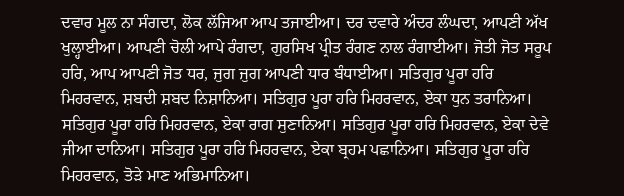ਦਵਾਰ ਮੂਲ ਨਾ ਸੰਗਦਾ, ਲੋਕ ਲੱਜਿਆ ਆਪ ਤਜਾਈਆ। ਦਰ ਦਵਾਰੇ ਅੰਦਰ ਲੰਘਦਾ, ਆਪਣੀ ਅੱਖ ਖੁਲ੍ਹਾਈਆ। ਆਪਣੀ ਚੋਲੀ ਆਪੇ ਰੰਗਦਾ, ਗੁਰਸਿਖ ਪ੍ਰੀਤ ਰੰਗਣ ਨਾਲ ਰੰਗਾਈਆ। ਜੋਤੀ ਜੋਤ ਸਰੂਪ ਹਰਿ, ਆਪ ਆਪਣੀ ਜੋਤ ਧਰ, ਜੁਗ ਜੁਗ ਆਪਣੀ ਧਾਰ ਬੰਧਾਈਆ। ਸਤਿਗੁਰ ਪੂਰਾ ਹਰਿ ਮਿਹਰਵਾਨ, ਸ਼ਬਦੀ ਸ਼ਬਦ ਨਿਸ਼ਾਨਿਆ। ਸਤਿਗੁਰ ਪੂਰਾ ਹਰਿ ਮਿਹਰਵਾਨ, ਏਕਾ ਧੁਨ ਤਰਾਨਿਆ। ਸਤਿਗੁਰ ਪੂਰਾ ਹਰਿ ਮਿਹਰਵਾਨ, ਏਕਾ ਰਾਗ ਸੁਣਾਨਿਆ। ਸਤਿਗੁਰ ਪੂਰਾ ਹਰਿ ਮਿਹਰਵਾਨ, ਏਕਾ ਦੇਵੇ ਜੀਆ ਦਾਨਿਆ। ਸਤਿਗੁਰ ਪੂਰਾ ਹਰਿ ਮਿਹਰਵਾਨ, ਏਕਾ ਬ੍ਰਹਮ ਪਛਾਨਿਆ। ਸਤਿਗੁਰ ਪੂਰਾ ਹਰਿ ਮਿਹਰਵਾਨ, ਤੋੜੇ ਮਾਣ ਅਭਿਮਾਨਿਆ।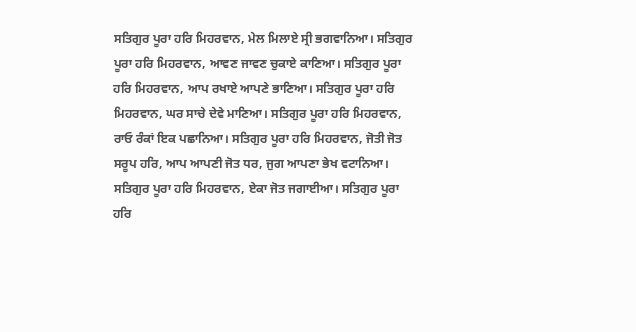ਸਤਿਗੁਰ ਪੂਰਾ ਹਰਿ ਮਿਹਰਵਾਨ, ਮੇਲ ਮਿਲਾਏ ਸ੍ਰੀ ਭਗਵਾਨਿਆ। ਸਤਿਗੁਰ ਪੂਰਾ ਹਰਿ ਮਿਹਰਵਾਨ, ਆਵਣ ਜਾਵਣ ਚੁਕਾਏ ਕਾਣਿਆ। ਸਤਿਗੁਰ ਪੂਰਾ ਹਰਿ ਮਿਹਰਵਾਨ, ਆਪ ਰਖਾਏ ਆਪਣੇ ਭਾਣਿਆ। ਸਤਿਗੁਰ ਪੂਰਾ ਹਰਿ ਮਿਹਰਵਾਨ, ਘਰ ਸਾਚੇ ਦੇਵੇ ਮਾਣਿਆ। ਸਤਿਗੁਰ ਪੂਰਾ ਹਰਿ ਮਿਹਰਵਾਨ, ਰਾਓ ਰੰਕਾਂ ਇਕ ਪਛਾਨਿਆ। ਸਤਿਗੁਰ ਪੂਰਾ ਹਰਿ ਮਿਹਰਵਾਨ, ਜੋਤੀ ਜੋਤ ਸਰੂਪ ਹਰਿ, ਆਪ ਆਪਣੀ ਜੋਤ ਧਰ, ਜੁਗ ਆਪਣਾ ਭੇਖ ਵਟਾਨਿਆ। ਸਤਿਗੁਰ ਪੂਰਾ ਹਰਿ ਮਿਹਰਵਾਨ, ਏਕਾ ਜੋਤ ਜਗਾਈਆ। ਸਤਿਗੁਰ ਪੂਰਾ ਹਰਿ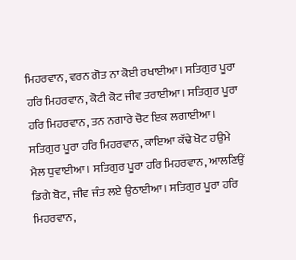ਮਿਹਰਵਾਨ, ਵਰਨ ਗੋਤ ਨਾ ਕੋਈ ਰਖਾਈਆ। ਸਤਿਗੁਰ ਪੂਰਾ ਹਰਿ ਮਿਹਰਵਾਨ, ਕੋਟੀ ਕੋਟ ਜੀਵ ਤਰਾਈਆ। ਸਤਿਗੁਰ ਪੂਰਾ ਹਰਿ ਮਿਹਰਵਾਨ, ਤਨ ਨਗਾਰੇ ਚੋਟ ਇਕ ਲਗਾਈਆ। ਸਤਿਗੁਰ ਪੂਰਾ ਹਰਿ ਮਿਹਰਵਾਨ, ਕਾਇਆ ਕੱਢੇ ਖੋਟ ਹਉਮੇ ਮੈਲ ਧੁਵਾਈਆ। ਸਤਿਗੁਰ ਪੂਰਾ ਹਰਿ ਮਿਹਰਵਾਨ, ਆਲਣਿਉਂ ਡਿਗੇ ਬੋਟ, ਜੀਵ ਜੰਤ ਲਏ ਉਠਾਈਆ। ਸਤਿਗੁਰ ਪੂਰਾ ਹਰਿ ਮਿਹਰਵਾਨ,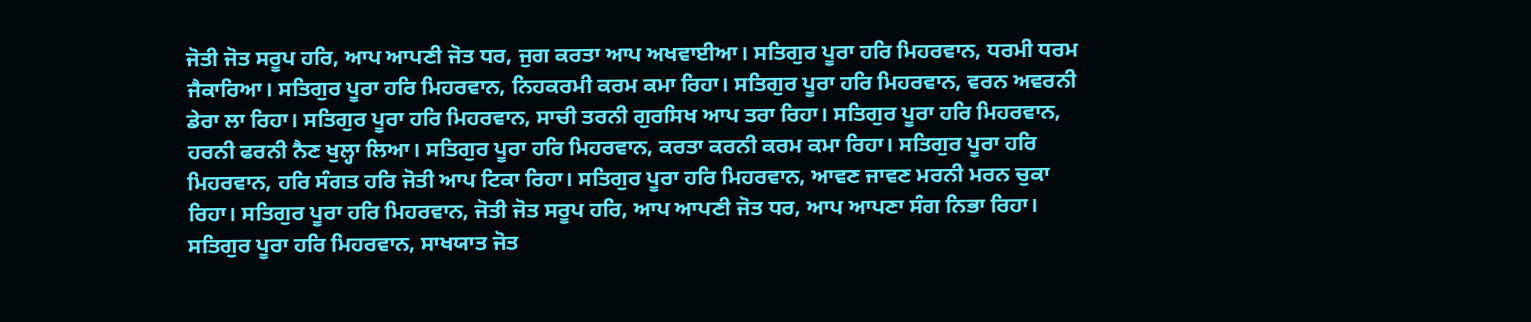ਜੋਤੀ ਜੋਤ ਸਰੂਪ ਹਰਿ, ਆਪ ਆਪਣੀ ਜੋਤ ਧਰ, ਜੁਗ ਕਰਤਾ ਆਪ ਅਖਵਾਈਆ। ਸਤਿਗੁਰ ਪੂਰਾ ਹਰਿ ਮਿਹਰਵਾਨ, ਧਰਮੀ ਧਰਮ ਜੈਕਾਰਿਆ। ਸਤਿਗੁਰ ਪੂਰਾ ਹਰਿ ਮਿਹਰਵਾਨ, ਨਿਹਕਰਮੀ ਕਰਮ ਕਮਾ ਰਿਹਾ। ਸਤਿਗੁਰ ਪੂਰਾ ਹਰਿ ਮਿਹਰਵਾਨ, ਵਰਨ ਅਵਰਨੀ ਡੇਰਾ ਲਾ ਰਿਹਾ। ਸਤਿਗੁਰ ਪੂਰਾ ਹਰਿ ਮਿਹਰਵਾਨ, ਸਾਚੀ ਤਰਨੀ ਗੁਰਸਿਖ ਆਪ ਤਰਾ ਰਿਹਾ। ਸਤਿਗੁਰ ਪੂਰਾ ਹਰਿ ਮਿਹਰਵਾਨ, ਹਰਨੀ ਫਰਨੀ ਨੈਣ ਖੁਲ੍ਹਾ ਲਿਆ। ਸਤਿਗੁਰ ਪੂਰਾ ਹਰਿ ਮਿਹਰਵਾਨ, ਕਰਤਾ ਕਰਨੀ ਕਰਮ ਕਮਾ ਰਿਹਾ। ਸਤਿਗੁਰ ਪੂਰਾ ਹਰਿ ਮਿਹਰਵਾਨ, ਹਰਿ ਸੰਗਤ ਹਰਿ ਜੋਤੀ ਆਪ ਟਿਕਾ ਰਿਹਾ। ਸਤਿਗੁਰ ਪੂਰਾ ਹਰਿ ਮਿਹਰਵਾਨ, ਆਵਣ ਜਾਵਣ ਮਰਨੀ ਮਰਨ ਚੁਕਾ ਰਿਹਾ। ਸਤਿਗੁਰ ਪੂਰਾ ਹਰਿ ਮਿਹਰਵਾਨ, ਜੋਤੀ ਜੋਤ ਸਰੂਪ ਹਰਿ, ਆਪ ਆਪਣੀ ਜੋਤ ਧਰ, ਆਪ ਆਪਣਾ ਸੰਗ ਨਿਭਾ ਰਿਹਾ। ਸਤਿਗੁਰ ਪੂਰਾ ਹਰਿ ਮਿਹਰਵਾਨ, ਸਾਖਯਾਤ ਜੋਤ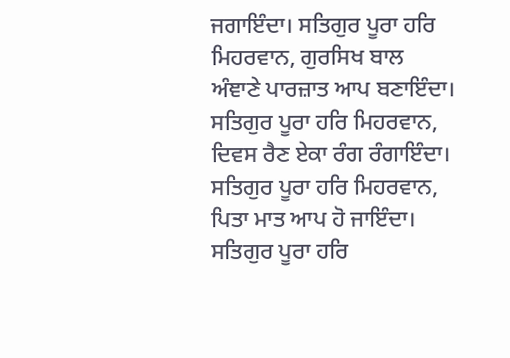ਜਗਾਇੰਦਾ। ਸਤਿਗੁਰ ਪੂਰਾ ਹਰਿ ਮਿਹਰਵਾਨ, ਗੁਰਸਿਖ ਬਾਲ ਅੰਞਾਣੇ ਪਾਰਜ਼ਾਤ ਆਪ ਬਣਾਇੰਦਾ। ਸਤਿਗੁਰ ਪੂਰਾ ਹਰਿ ਮਿਹਰਵਾਨ, ਦਿਵਸ ਰੈਣ ਏਕਾ ਰੰਗ ਰੰਗਾਇੰਦਾ। ਸਤਿਗੁਰ ਪੂਰਾ ਹਰਿ ਮਿਹਰਵਾਨ, ਪਿਤਾ ਮਾਤ ਆਪ ਹੋ ਜਾਇੰਦਾ। ਸਤਿਗੁਰ ਪੂਰਾ ਹਰਿ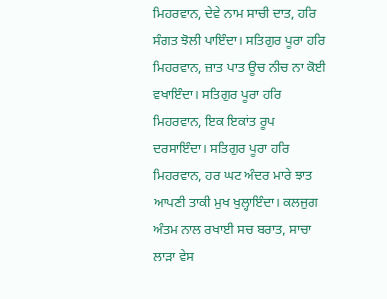ਮਿਹਰਵਾਨ, ਦੇਵੇ ਨਾਮ ਸਾਚੀ ਦਾਤ, ਹਰਿ ਸੰਗਤ ਝੋਲੀ ਪਾਇੰਦਾ। ਸਤਿਗੁਰ ਪੂਰਾ ਹਰਿ ਮਿਹਰਵਾਨ, ਜ਼ਾਤ ਪਾਤ ਊਚ ਨੀਚ ਨਾ ਕੋਈ ਵਖਾਇੰਦਾ। ਸਤਿਗੁਰ ਪੂਰਾ ਹਰਿ ਮਿਹਰਵਾਨ, ਇਕ ਇਕਾਂਤ ਰੂਪ ਦਰਸਾਇੰਦਾ। ਸਤਿਗੁਰ ਪੂਰਾ ਹਰਿ ਮਿਹਰਵਾਨ, ਹਰ ਘਟ ਅੰਦਰ ਮਾਰੇ ਝਾਤ ਆਪਣੀ ਤਾਕੀ ਮੁਖ ਖੁਲ੍ਹਾਇੰਦਾ। ਕਲਜੁਗ ਅੰਤਮ ਨਾਲ ਰਖਾਈ ਸਚ ਬਰਾਤ, ਸਾਚਾ ਲਾੜਾ ਵੇਸ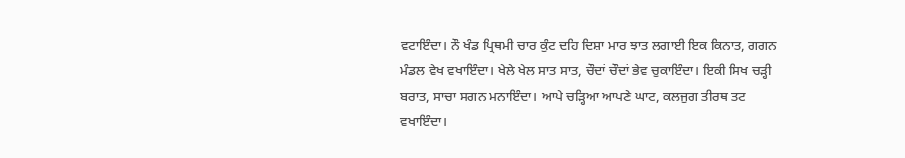ਵਟਾਇੰਦਾ। ਨੌ ਖੰਡ ਪ੍ਰਿਥਮੀ ਚਾਰ ਕੁੰਟ ਦਹਿ ਦਿਸ਼ਾ ਮਾਰ ਝਾਤ ਲਗਾਈ ਇਕ ਕਿਨਾਤ, ਗਗਨ ਮੰਡਲ ਵੇਖ ਵਖਾਇੰਦਾ। ਖੇਲੇ ਖੇਲ ਸਾਤ ਸਾਤ, ਚੌਦਾਂ ਚੌਦਾਂ ਭੇਵ ਚੁਕਾਇੰਦਾ। ਇਕੀ ਸਿਖ ਚੜ੍ਹੀ ਬਰਾਤ, ਸਾਚਾ ਸਗਨ ਮਨਾਇੰਦਾ। ਆਪੇ ਚੜ੍ਹਿਆ ਆਪਣੇ ਘਾਟ, ਕਲਜੁਗ ਤੀਰਥ ਤਟ ਵਖਾਇੰਦਾ।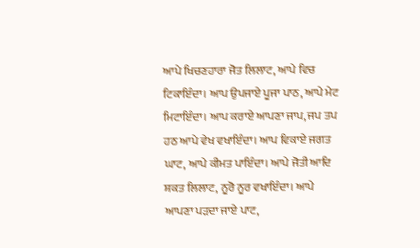ਆਪੇ ਖਿਚਣਹਾਰਾ ਜੋਤ ਲਿਲਾਟ, ਆਪੇ ਵਿਚ ਟਿਕਾਇੰਦਾ। ਆਪ ਉਪਜਾਏ ਪੂਜਾ ਪਾਠ, ਆਪੇ ਮੇਟ ਮਿਟਾਇੰਦਾ। ਆਪ ਕਰਾਏ ਆਪਣਾ ਜਾਪ, ਜਪ ਤਪ ਹਠ ਆਪੇ ਵੇਖ ਵਖਾਇੰਦਾ। ਆਪ ਵਿਕਾਏ ਜਗਤ ਘਾਟ, ਆਪੇ ਕੀਮਤ ਪਾਇੰਦਾ। ਆਪੇ ਜੋਤੀ ਆਦਿ ਸ਼ਕਤ ਲਿਲਾਟ, ਨੂਰੋ ਨੂਰ ਵਖਾਇੰਦਾ। ਆਪੇ ਆਪਣਾ ਪੜਦਾ ਜਾਏ ਪਾਟ,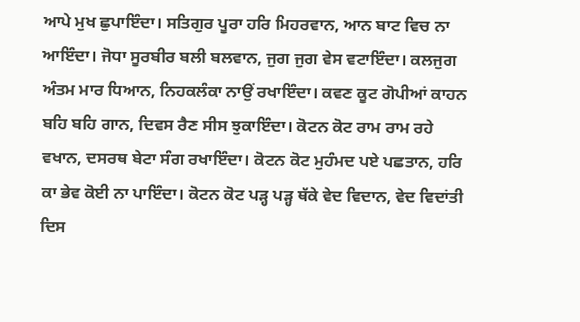ਆਪੇ ਮੁਖ ਛੁਪਾਇੰਦਾ। ਸਤਿਗੁਰ ਪੂਰਾ ਹਰਿ ਮਿਹਰਵਾਨ, ਆਨ ਬਾਟ ਵਿਚ ਨਾ ਆਇੰਦਾ। ਜੋਧਾ ਸੂਰਬੀਰ ਬਲੀ ਬਲਵਾਨ, ਜੁਗ ਜੁਗ ਵੇਸ ਵਟਾਇੰਦਾ। ਕਲਜੁਗ ਅੰਤਮ ਮਾਰ ਧਿਆਨ, ਨਿਹਕਲੰਕਾ ਨਾਉਂ ਰਖਾਇੰਦਾ। ਕਵਣ ਕੂਟ ਗੋਪੀਆਂ ਕਾਹਨ ਬਹਿ ਬਹਿ ਗਾਨ, ਦਿਵਸ ਰੈਣ ਸੀਸ ਝੁਕਾਇੰਦਾ। ਕੋਟਨ ਕੋਟ ਰਾਮ ਰਾਮ ਰਹੇ ਵਖਾਨ, ਦਸਰਥ ਬੇਟਾ ਸੰਗ ਰਖਾਇੰਦਾ। ਕੋਟਨ ਕੋਟ ਮੁਹੰਮਦ ਪਏ ਪਛਤਾਨ, ਹਰਿ ਕਾ ਭੇਵ ਕੋਈ ਨਾ ਪਾਇੰਦਾ। ਕੋਟਨ ਕੋਟ ਪੜ੍ਹ ਪੜ੍ਹ ਥੱਕੇ ਵੇਦ ਵਿਦਾਨ, ਵੇਦ ਵਿਦਾਂਤੀ ਦਿਸ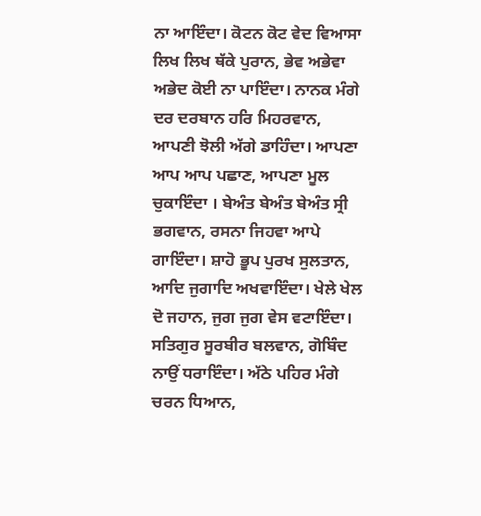ਨਾ ਆਇੰਦਾ। ਕੋਟਨ ਕੋਟ ਵੇਦ ਵਿਆਸਾ ਲਿਖ ਲਿਖ ਥੱਕੇ ਪੁਰਾਨ, ਭੇਵ ਅਭੇਵਾ ਅਭੇਦ ਕੋਈ ਨਾ ਪਾਇੰਦਾ। ਨਾਨਕ ਮੰਗੇ ਦਰ ਦਰਬਾਨ ਹਰਿ ਮਿਹਰਵਾਨ, ਆਪਣੀ ਝੋਲੀ ਅੱਗੇ ਡਾਹਿੰਦਾ। ਆਪਣਾ ਆਪ ਆਪ ਪਛਾਣ, ਆਪਣਾ ਮੂਲ ਚੁਕਾਇੰਦਾ । ਬੇਅੰਤ ਬੇਅੰਤ ਬੇਅੰਤ ਸ੍ਰੀ ਭਗਵਾਨ, ਰਸਨਾ ਜਿਹਵਾ ਆਪੇ ਗਾਇੰਦਾ। ਸ਼ਾਹੋ ਭੂਪ ਪੁਰਖ ਸੁਲਤਾਨ, ਆਦਿ ਜੁਗਾਦਿ ਅਖਵਾਇੰਦਾ। ਖੇਲੇ ਖੇਲ ਦੋ ਜਹਾਨ, ਜੁਗ ਜੁਗ ਵੇਸ ਵਟਾਇੰਦਾ। ਸਤਿਗੁਰ ਸੂਰਬੀਰ ਬਲਵਾਨ, ਗੋਬਿੰਦ ਨਾਉਂ ਧਰਾਇੰਦਾ। ਅੱਠੇ ਪਹਿਰ ਮੰਗੇ ਚਰਨ ਧਿਆਨ,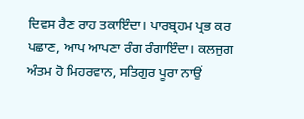ਦਿਵਸ ਰੈਣ ਰਾਹ ਤਕਾਇੰਦਾ। ਪਾਰਬ੍ਰਹਮ ਪ੍ਰਭ ਕਰ ਪਛਾਣ, ਆਪ ਆਪਣਾ ਰੰਗ ਰੰਗਾਇੰਦਾ। ਕਲਜੁਗ ਅੰਤਮ ਹੋ ਮਿਹਰਵਾਨ, ਸਤਿਗੁਰ ਪੂਰਾ ਨਾਉਂ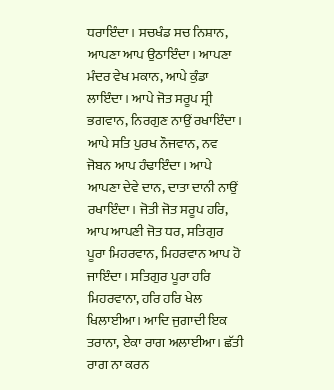ਧਰਾਇੰਦਾ। ਸਚਖੰਡ ਸਚ ਨਿਸ਼ਾਨ, ਆਪਣਾ ਆਪ ਉਠਾਇੰਦਾ। ਆਪਣਾ ਮੰਦਰ ਵੇਖ ਮਕਾਨ, ਆਪੇ ਕੁੰਡਾ ਲਾਇੰਦਾ। ਆਪੇ ਜੋਤ ਸਰੂਪ ਸ੍ਰੀ ਭਗਵਾਨ, ਨਿਰਗੁਣ ਨਾਉਂ ਰਖਾਇੰਦਾ। ਆਪੇ ਸਤਿ ਪੁਰਖ ਨੌਜਵਾਨ, ਨਵ ਜੋਬਨ ਆਪ ਹੰਢਾਇੰਦਾ। ਆਪੇ ਆਪਣਾ ਦੇਵੇ ਦਾਨ, ਦਾਤਾ ਦਾਨੀ ਨਾਉਂ ਰਖਾਇੰਦਾ। ਜੋਤੀ ਜੋਤ ਸਰੂਪ ਹਰਿ, ਆਪ ਆਪਣੀ ਜੋਤ ਧਰ, ਸਤਿਗੁਰ ਪੂਰਾ ਮਿਹਰਵਾਨ, ਮਿਹਰਵਾਨ ਆਪ ਹੋ ਜਾਇੰਦਾ। ਸਤਿਗੁਰ ਪੂਰਾ ਹਰਿ ਮਿਹਰਵਾਨਾ, ਹਰਿ ਹਰਿ ਖੇਲ ਖਿਲਾਈਆ। ਆਦਿ ਜੁਗਾਦੀ ਇਕ ਤਰਾਨਾ, ਏਕਾ ਰਾਗ ਅਲਾਈਆ। ਛੱਤੀ ਰਾਗ ਨਾ ਕਰਨ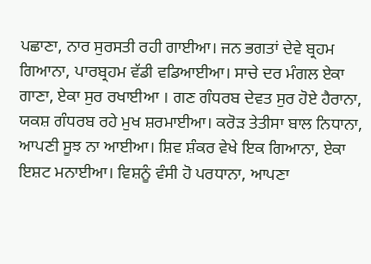ਪਛਾਣਾ, ਨਾਰ ਸੁਰਸਤੀ ਰਹੀ ਗਾਈਆ। ਜਨ ਭਗਤਾਂ ਦੇਵੇ ਬ੍ਰਹਮ ਗਿਆਨਾ, ਪਾਰਬ੍ਰਹਮ ਵੱਡੀ ਵਡਿਆਈਆ। ਸਾਚੇ ਦਰ ਮੰਗਲ ਏਕਾ ਗਾਣਾ, ਏਕਾ ਸੁਰ ਰਖਾਈਆ । ਗਣ ਗੰਧਰਬ ਦੇਵਤ ਸੁਰ ਹੋਏ ਹੈਰਾਨਾ, ਯਕਸ਼ ਗੰਧਰਬ ਰਹੇ ਮੁਖ ਸ਼ਰਮਾਈਆ। ਕਰੋੜ ਤੇਤੀਸਾ ਬਾਲ ਨਿਧਾਨਾ, ਆਪਣੀ ਸੂਝ ਨਾ ਆਈਆ। ਸ਼ਿਵ ਸ਼ੰਕਰ ਵੇਖੇ ਇਕ ਗਿਆਨਾ, ਏਕਾ ਇਸ਼ਟ ਮਨਾਈਆ। ਵਿਸ਼ਨੂੰ ਵੰਸੀ ਹੋ ਪਰਧਾਨਾ, ਆਪਣਾ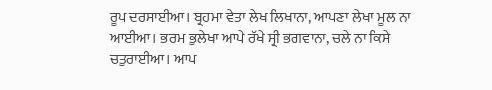ਰੂਪ ਦਰਸਾਈਆ। ਬ੍ਰਹਮਾ ਵੇਤਾ ਲੇਖ ਲਿਖਾਨਾ, ਆਪਣਾ ਲੇਖਾ ਮੂਲ ਨਾ ਆਈਆ। ਭਰਮ ਭੁਲੇਖਾ ਆਪੇ ਰੱਖੇ ਸ੍ਰੀ ਭਗਵਾਨਾ, ਚਲੇ ਨਾ ਕਿਸੇ ਚਤੁਰਾਈਆ। ਆਪ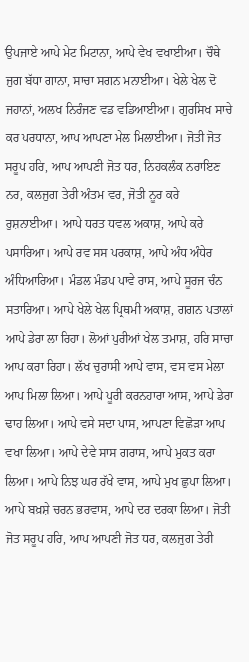ਉਪਜਾਏ ਆਪੇ ਮੇਟ ਮਿਟਾਨਾ, ਆਪੇ ਵੇਖ ਵਖਾਈਆ। ਚੌਥੇ ਜੁਗ ਬੱਧਾ ਗਾਨਾ, ਸਾਚਾ ਸਗਨ ਮਨਾਈਆ। ਖੇਲੇ ਖੇਲ ਦੋ ਜਹਾਨਾਂ, ਅਲਖ ਨਿਰੰਜਣ ਵਡ ਵਡਿਆਈਆ। ਗੁਰਸਿਖ ਸਾਚੇ ਕਰ ਪਰਧਾਨਾ, ਆਪ ਆਪਣਾ ਮੇਲ ਮਿਲਾਈਆ। ਜੋਤੀ ਜੋਤ ਸਰੂਪ ਹਰਿ, ਆਪ ਆਪਣੀ ਜੋਤ ਧਰ, ਨਿਹਕਲੰਕ ਨਰਾਇਣ ਨਰ, ਕਲਜੁਗ ਤੇਰੀ ਅੰਤਮ ਵਰ, ਜੋਤੀ ਨੂਰ ਕਰੇ ਰੁਸ਼ਨਾਈਆ। ਆਪੇ ਧਰਤ ਧਵਲ ਅਕਾਸ਼, ਆਪੇ ਕਰੇ ਪਸਾਰਿਆ। ਆਪੇ ਰਵ ਸਸ ਪਰਕਾਸ਼, ਆਪੇ ਅੰਧ ਅੰਧੇਰ ਅੰਧਿਆਰਿਆ। ਮੰਡਲ ਮੰਡਪ ਪਾਵੇ ਰਾਸ, ਆਪੇ ਸੂਰਜ ਚੰਨ ਸਤਾਰਿਆ। ਆਪੇ ਖੇਲੇ ਖੇਲ ਪ੍ਰਿਥਮੀ ਅਕਾਸ਼, ਗਗਨ ਪਤਾਲਾਂ ਆਪੇ ਡੇਰਾ ਲਾ ਰਿਹਾ। ਲੋਆਂ ਪੁਰੀਆਂ ਖੇਲ ਤਮਾਸ਼, ਹਰਿ ਸਾਚਾ ਆਪ ਕਰਾ ਰਿਹਾ। ਲੱਖ ਚੁਰਾਸੀ ਆਪੇ ਵਾਸ, ਵਸ ਵਸ ਮੇਲਾ ਆਪ ਮਿਲਾ ਲਿਆ। ਆਪੇ ਪੂਰੀ ਕਰਨਹਾਰਾ ਆਸ, ਆਪੇ ਡੇਰਾ ਢਾਹ ਲਿਆ। ਆਪੇ ਵਸੇ ਸਦਾ ਪਾਸ, ਆਪਣਾ ਵਿਛੋੜਾ ਆਪ ਵਖਾ ਲਿਆ। ਆਪੇ ਦੇਵੇ ਸਾਸ ਗਰਾਸ, ਆਪੇ ਮੁਕਤ ਕਰਾ ਲਿਆ। ਆਪੇ ਨਿਝ ਘਰ ਰੱਖੇ ਵਾਸ, ਆਪੇ ਮੁਖ ਛੁਪਾ ਲਿਆ। ਆਪੇ ਬਖ਼ਸ਼ੇ ਚਰਨ ਭਰਵਾਸ, ਆਪੇ ਦਰ ਦਰਕਾ ਲਿਆ। ਜੋਤੀ ਜੋਤ ਸਰੂਪ ਹਰਿ, ਆਪ ਆਪਣੀ ਜੋਤ ਧਰ, ਕਲਜੁਗ ਤੇਰੀ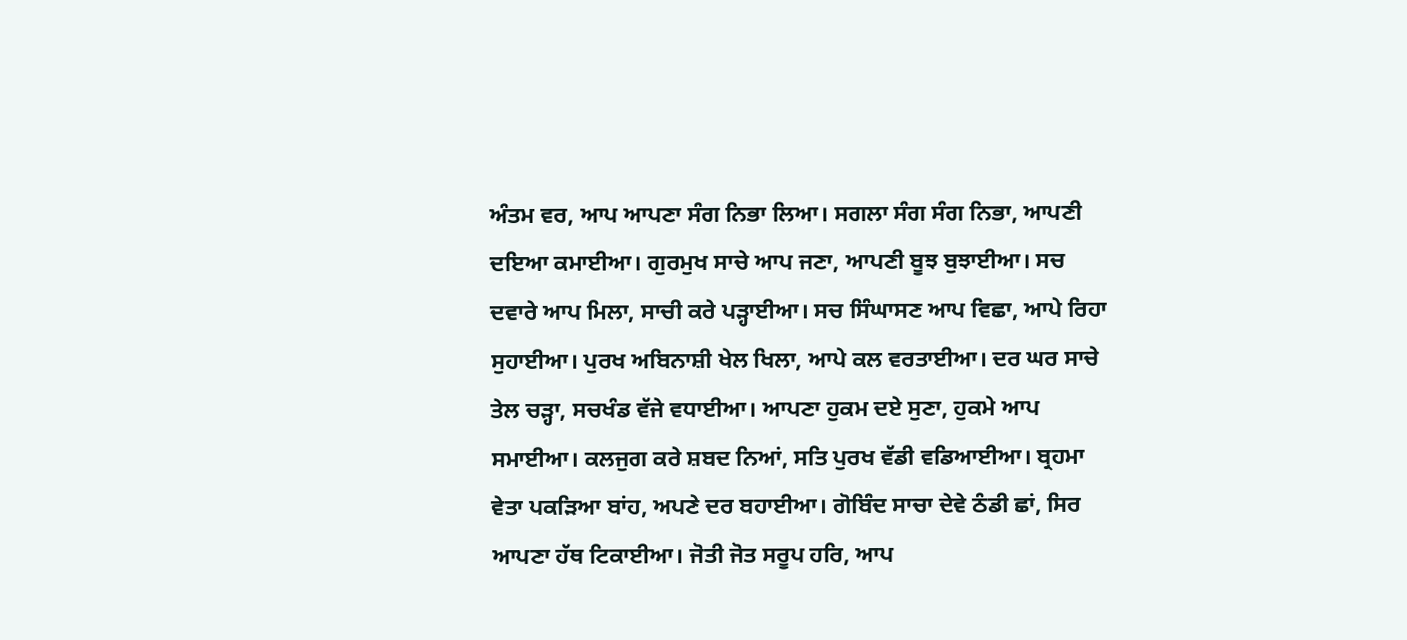ਅੰਤਮ ਵਰ, ਆਪ ਆਪਣਾ ਸੰਗ ਨਿਭਾ ਲਿਆ। ਸਗਲਾ ਸੰਗ ਸੰਗ ਨਿਭਾ, ਆਪਣੀ ਦਇਆ ਕਮਾਈਆ। ਗੁਰਮੁਖ ਸਾਚੇ ਆਪ ਜਣਾ, ਆਪਣੀ ਬੂਝ ਬੁਝਾਈਆ। ਸਚ ਦਵਾਰੇ ਆਪ ਮਿਲਾ, ਸਾਚੀ ਕਰੇ ਪੜ੍ਹਾਈਆ। ਸਚ ਸਿੰਘਾਸਣ ਆਪ ਵਿਛਾ, ਆਪੇ ਰਿਹਾ ਸੁਹਾਈਆ। ਪੁਰਖ ਅਬਿਨਾਸ਼ੀ ਖੇਲ ਖਿਲਾ, ਆਪੇ ਕਲ ਵਰਤਾਈਆ। ਦਰ ਘਰ ਸਾਚੇ ਤੇਲ ਚੜ੍ਹਾ, ਸਚਖੰਡ ਵੱਜੇ ਵਧਾਈਆ। ਆਪਣਾ ਹੁਕਮ ਦਏ ਸੁਣਾ, ਹੁਕਮੇ ਆਪ ਸਮਾਈਆ। ਕਲਜੁਗ ਕਰੇ ਸ਼ਬਦ ਨਿਆਂ, ਸਤਿ ਪੁਰਖ ਵੱਡੀ ਵਡਿਆਈਆ। ਬ੍ਰਹਮਾ ਵੇਤਾ ਪਕੜਿਆ ਬਾਂਹ, ਅਪਣੇ ਦਰ ਬਹਾਈਆ। ਗੋਬਿੰਦ ਸਾਚਾ ਦੇਵੇ ਠੰਡੀ ਛਾਂ, ਸਿਰ ਆਪਣਾ ਹੱਥ ਟਿਕਾਈਆ। ਜੋਤੀ ਜੋਤ ਸਰੂਪ ਹਰਿ, ਆਪ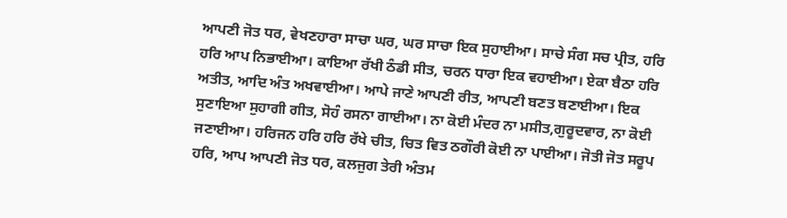ਆਪਣੀ ਜੋਤ ਧਰ, ਵੇਖਣਹਾਰਾ ਸਾਚਾ ਘਰ, ਘਰ ਸਾਚਾ ਇਕ ਸੁਹਾਈਆ। ਸਾਚੇ ਸੰਗ ਸਚ ਪ੍ਰੀਤ, ਹਰਿ ਹਰਿ ਆਪ ਨਿਭਾਈਆ। ਕਾਇਆ ਰੱਖੀ ਠੰਡੀ ਸੀਤ, ਚਰਨ ਧਾਰਾ ਇਕ ਵਹਾਈਆ। ਏਕਾ ਬੈਠਾ ਹਰਿ ਅਤੀਤ, ਆਦਿ ਅੰਤ ਅਖਵਾਈਆ। ਆਪੇ ਜਾਣੇ ਆਪਣੀ ਰੀਤ, ਆਪਣੀ ਬਣਤ ਬਣਾਈਆ। ਇਕ ਸੁਣਾਇਆ ਸੁਹਾਗੀ ਗੀਤ, ਸੋਹੰ ਰਸਨਾ ਗਾਈਆ। ਨਾ ਕੋਈ ਮੰਦਰ ਨਾ ਮਸੀਤ,ਗੁਰੂਦਵਾਰ, ਨਾ ਕੋਈ ਜਣਾਈਆ। ਹਰਿਜਨ ਹਰਿ ਹਰਿ ਰੱਖੇ ਚੀਤ, ਚਿਤ ਵਿਤ ਠਗੌਰੀ ਕੋਈ ਨਾ ਪਾਈਆ। ਜੋਤੀ ਜੋਤ ਸਰੂਪ ਹਰਿ, ਆਪ ਆਪਣੀ ਜੋਤ ਧਰ, ਕਲਜੁਗ ਤੇਰੀ ਅੰਤਮ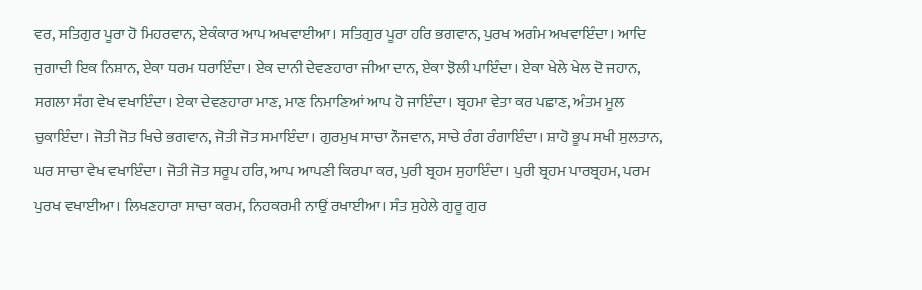ਵਰ, ਸਤਿਗੁਰ ਪੂਰਾ ਹੋ ਮਿਹਰਵਾਨ, ਏਕੰਕਾਰ ਆਪ ਅਖਵਾਈਆ। ਸਤਿਗੁਰ ਪੂਰਾ ਹਰਿ ਭਗਵਾਨ, ਪੁਰਖ ਅਗੰਮ ਅਖਵਾਇੰਦਾ। ਆਦਿ ਜੁਗਾਦੀ ਇਕ ਨਿਸ਼ਾਨ, ਏਕਾ ਧਰਮ ਧਰਾਇੰਦਾ। ਏਕ ਦਾਨੀ ਦੇਵਣਹਾਰਾ ਜੀਆ ਦਾਨ, ਏਕਾ ਝੋਲੀ ਪਾਇੰਦਾ। ਏਕਾ ਖੇਲੇ ਖੇਲ ਦੋ ਜਹਾਨ, ਸਗਲਾ ਸੰਗ ਵੇਖ ਵਖਾਇੰਦਾ। ਏਕਾ ਦੇਵਣਹਾਰਾ ਮਾਣ, ਮਾਣ ਨਿਮਾਣਿਆਂ ਆਪ ਹੋ ਜਾਇੰਦਾ। ਬ੍ਰਹਮਾ ਵੇਤਾ ਕਰ ਪਛਾਣ, ਅੰਤਮ ਮੂਲ ਚੁਕਾਇੰਦਾ। ਜੋਤੀ ਜੋਤ ਖਿਚੇ ਭਗਵਾਨ, ਜੋਤੀ ਜੋਤ ਸਮਾਇੰਦਾ। ਗੁਰਮੁਖ ਸਾਚਾ ਨੌਜਵਾਨ, ਸਾਚੇ ਰੰਗ ਰੰਗਾਇੰਦਾ। ਸ਼ਾਹੋ ਭੂਪ ਸਖੀ ਸੁਲਤਾਨ, ਘਰ ਸਾਚਾ ਵੇਖ ਵਖਾਇੰਦਾ। ਜੋਤੀ ਜੋਤ ਸਰੂਪ ਹਰਿ, ਆਪ ਆਪਣੀ ਕਿਰਪਾ ਕਰ, ਪੁਰੀ ਬ੍ਰਹਮ ਸੁਹਾਇੰਦਾ। ਪੁਰੀ ਬ੍ਰਹਮ ਪਾਰਬ੍ਰਹਮ, ਪਰਮ ਪੁਰਖ ਵਖਾਈਆ। ਲਿਖਣਹਾਰਾ ਸਾਚਾ ਕਰਮ, ਨਿਹਕਰਮੀ ਨਾਉਂ ਰਖਾਈਆ। ਸੰਤ ਸੁਹੇਲੇ ਗੁਰੂ ਗੁਰ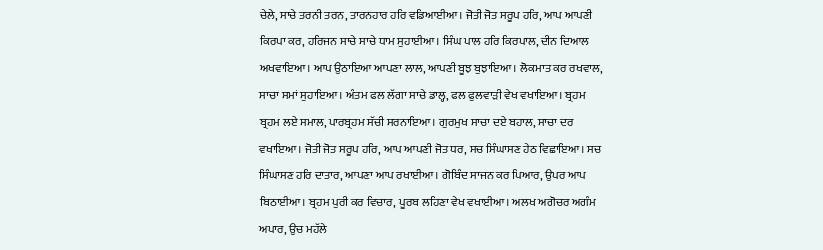ਚੇਲੇ, ਸਾਚੇ ਤਰਨੀ ਤਰਨ, ਤਾਰਨਹਾਰ ਹਰਿ ਵਡਿਆਈਆ। ਜੋਤੀ ਜੋਤ ਸਰੂਪ ਹਰਿ, ਆਪ ਆਪਣੀ ਕਿਰਪਾ ਕਰ, ਹਰਿਜਨ ਸਾਚੇ ਸਾਚੇ ਧਾਮ ਸੁਹਾਈਆ। ਸਿੰਘ ਪਾਲ ਹਰਿ ਕਿਰਪਾਲ, ਦੀਨ ਦਿਆਲ ਅਖਵਾਇਆ। ਆਪ ਉਠਾਇਆ ਆਪਣਾ ਲਾਲ, ਆਪਣੀ ਬੂਝ ਬੁਝਾਇਆ। ਲੋਕਮਾਤ ਕਰ ਰਖਵਾਲ, ਸਾਚਾ ਸਮਾਂ ਸੁਹਾਇਆ। ਅੰਤਮ ਫਲ ਲੱਗਾ ਸਾਚੇ ਡਾਲ੍ਹ, ਫਲ ਫੁਲਵਾੜੀ ਵੇਖ ਵਖਾਇਆ। ਬ੍ਰਹਮ ਬ੍ਰਹਮ ਲਏ ਸਮਾਲ, ਪਾਰਬ੍ਰਹਮ ਸੱਚੀ ਸਰਨਾਇਆ। ਗੁਰਮੁਖ ਸਾਚਾ ਦਏ ਬਹਾਲ, ਸਾਚਾ ਦਰ ਵਖਾਇਆ। ਜੋਤੀ ਜੋਤ ਸਰੂਪ ਹਰਿ, ਆਪ ਆਪਣੀ ਜੋਤ ਧਰ, ਸਚ ਸਿੰਘਾਸਣ ਹੇਠ ਵਿਛਾਇਆ। ਸਚ ਸਿੰਘਾਸਣ ਹਰਿ ਦਾਤਾਰ, ਆਪਣਾ ਆਪ ਰਖਾਈਆ। ਗੋਬਿੰਦ ਸਾਜਨ ਕਰ ਪਿਆਰ, ਉਪਰ ਆਪ ਬਿਠਾਈਆ। ਬ੍ਰਹਮ ਪੁਰੀ ਕਰ ਵਿਚਾਰ, ਪੂਰਬ ਲਹਿਣਾ ਵੇਖ ਵਖਾਈਆ। ਅਲਖ ਅਗੋਚਰ ਅਗੰਮ ਅਪਾਰ, ਉਚ ਮਹੱਲੇ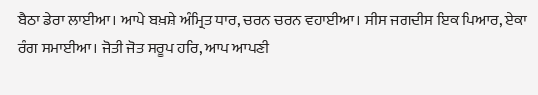ਬੈਠਾ ਡੇਰਾ ਲਾਈਆ। ਆਪੇ ਬਖ਼ਸ਼ੇ ਅੰਮ੍ਰਿਤ ਧਾਰ, ਚਰਨ ਚਰਨ ਵਹਾਈਆ। ਸੀਸ ਜਗਦੀਸ ਇਕ ਪਿਆਰ, ਏਕਾ ਰੰਗ ਸਮਾਈਆ। ਜੋਤੀ ਜੋਤ ਸਰੂਪ ਹਰਿ, ਆਪ ਆਪਣੀ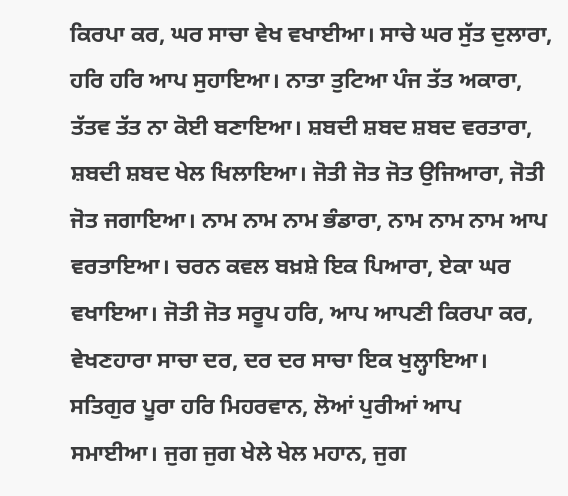ਕਿਰਪਾ ਕਰ, ਘਰ ਸਾਚਾ ਵੇਖ ਵਖਾਈਆ। ਸਾਚੇ ਘਰ ਸੁੱਤ ਦੁਲਾਰਾ, ਹਰਿ ਹਰਿ ਆਪ ਸੁਹਾਇਆ। ਨਾਤਾ ਤੁਟਿਆ ਪੰਜ ਤੱਤ ਅਕਾਰਾ, ਤੱਤਵ ਤੱਤ ਨਾ ਕੋਈ ਬਣਾਇਆ। ਸ਼ਬਦੀ ਸ਼ਬਦ ਸ਼ਬਦ ਵਰਤਾਰਾ, ਸ਼ਬਦੀ ਸ਼ਬਦ ਖੇਲ ਖਿਲਾਇਆ। ਜੋਤੀ ਜੋਤ ਜੋਤ ਉਜਿਆਰਾ, ਜੋਤੀ ਜੋਤ ਜਗਾਇਆ। ਨਾਮ ਨਾਮ ਨਾਮ ਭੰਡਾਰਾ, ਨਾਮ ਨਾਮ ਨਾਮ ਆਪ ਵਰਤਾਇਆ। ਚਰਨ ਕਵਲ ਬਖ਼ਸ਼ੇ ਇਕ ਪਿਆਰਾ, ਏਕਾ ਘਰ ਵਖਾਇਆ। ਜੋਤੀ ਜੋਤ ਸਰੂਪ ਹਰਿ, ਆਪ ਆਪਣੀ ਕਿਰਪਾ ਕਰ, ਵੇਖਣਹਾਰਾ ਸਾਚਾ ਦਰ, ਦਰ ਦਰ ਸਾਚਾ ਇਕ ਖੁਲ੍ਹਾਇਆ। ਸਤਿਗੁਰ ਪੂਰਾ ਹਰਿ ਮਿਹਰਵਾਨ, ਲੋਆਂ ਪੁਰੀਆਂ ਆਪ ਸਮਾਈਆ। ਜੁਗ ਜੁਗ ਖੇਲੇ ਖੇਲ ਮਹਾਨ, ਜੁਗ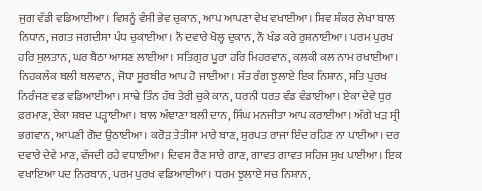ਜੁਗ ਵੱਡੀ ਵਡਿਆਈਆ। ਵਿਸ਼ਨੂੰ ਵੰਸੀ ਭੇਵ ਚੁਕਾਨ, ਆਪ ਆਪਣਾ ਵੇਖ ਵਖਾਈਆ। ਸ਼ਿਵ ਸ਼ੰਕਰ ਲੇਖਾ ਬਾਲ ਨਿਧਾਨ, ਜਗਤ ਜਗਦੀਸਾ ਪੰਧ ਚੁਕਾਈਆ। ਨੌ ਦਵਾਰੇ ਖੋਲ੍ਹ ਦੁਕਾਨ, ਨੌ ਖੰਡ ਕਰੇ ਰੁਸ਼ਨਾਈਆ। ਪਰਮ ਪੁਰਖ ਹਰਿ ਸੁਲਤਾਨ, ਘਰ ਬੈਠਾ ਆਸਣ ਲਾਈਆ। ਸਤਿਗੁਰ ਪੂਰਾ ਹਰਿ ਮਿਹਰਵਾਨ, ਕਲਕੀ ਕਲ ਨਾਮ ਰਖਾਈਆ। ਨਿਹਕਲੰਕ ਬਲੀ ਬਲਵਾਨ, ਜੋਧਾ ਸੂਰਬੀਰ ਆਪ ਹੋ ਜਾਈਆ। ਸੱਤ ਰੰਗ ਝੁਲਾਏ ਇਕ ਨਿਸ਼ਾਨ, ਸਤਿ ਪੁਰਖ ਨਿਰੰਜਣ ਵਡ ਵਡਿਆਈਆ। ਸਾਢੇ ਤਿੰਨ ਹੱਥ ਤੇਰੀ ਚੁਕੇ ਕਾਨ, ਧਰਨੀ ਧਰਤ ਵੰਡ ਵੰਡਾਈਆ। ਏਕਾ ਦੇਵੇ ਧੁਰ ਫ਼ਰਮਾਣ, ਏਕਾ ਸ਼ਬਦ ਪੜ੍ਹਾਈਆ। ਬਾਲ ਅੰਞਾਣਾ ਬਲੀ ਦਾਨ, ਸਿੰਘ ਮਨਜੀਤਾ ਆਪ ਕਰਾਈਆ। ਅੱਗੇ ਖੜ ਸ੍ਰੀ ਭਗਵਾਨ, ਆਪਣੀ ਗੋਦ ਉਠਾਈਆ। ਕਰੋੜ ਤੇਤੀਸਾ ਮਾਰੇ ਬਾਣ, ਸੁਰਪਤ ਰਾਜਾ ਇੰਦ ਰਹਿਣ ਨਾ ਪਾਈਆ। ਦਰ ਦਵਾਰੇ ਦੇਵੇ ਮਾਣ, ਵੱਜਦੀ ਰਹੇ ਵਧਾਈਆ। ਦਿਵਸ ਰੈਣ ਸਾਰੇ ਗਾਣ, ਗਾਵਤ ਗਾਵਤ ਸਹਿਜ ਸੁਖ ਪਾਈਆ। ਇਕ ਵਖਾਇਆ ਪਦ ਨਿਰਬਾਨ, ਪਰਮ ਪੁਰਖ ਵਡਿਆਈਆ। ਧਰਮ ਝੁਲਾਏ ਸਚ ਨਿਸ਼ਾਨ,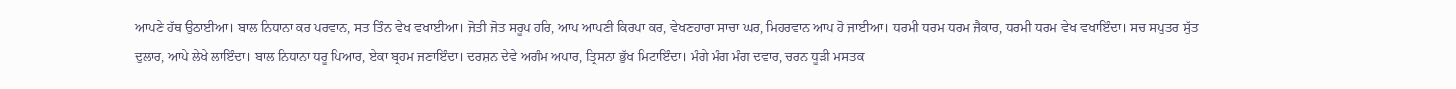ਆਪਣੇ ਹੱਥ ਉਠਾਈਆ। ਬਾਲ ਨਿਧਾਨਾ ਕਰ ਪਰਵਾਨ, ਸਤ ਤਿੰਨ ਵੇਖ ਵਖਾਈਆ। ਜੋਤੀ ਜੋਤ ਸਰੂਪ ਹਰਿ, ਆਪ ਆਪਣੀ ਕਿਰਪਾ ਕਰ, ਵੇਖਣਹਾਰਾ ਸਾਚਾ ਘਰ, ਮਿਹਰਵਾਨ ਆਪ ਹੋ ਜਾਈਆ। ਧਰਮੀ ਧਰਮ ਧਰਮ ਜੈਕਾਰ, ਧਰਮੀ ਧਰਮ ਵੇਖ ਵਖਾਇੰਦਾ। ਸਚ ਸਪੁਤਰ ਸੁੱਤ ਦੁਲਾਰ, ਆਪੇ ਲੇਖੇ ਲਾਇੰਦਾ। ਬਾਲ ਨਿਧਾਨਾ ਧਰੂ ਪਿਆਰ, ਏਕਾ ਬ੍ਰਹਮ ਜਣਾਇੰਦਾ। ਦਰਸ਼ਨ ਦੇਵੇ ਅਗੰਮ ਅਪਾਰ, ਤ੍ਰਿਸਨਾ ਭੁੱਖ ਮਿਟਾਇੰਦਾ। ਮੰਗੇ ਮੰਗ ਮੰਗ ਦਵਾਰ, ਚਰਨ ਧੂੜੀ ਮਸਤਕ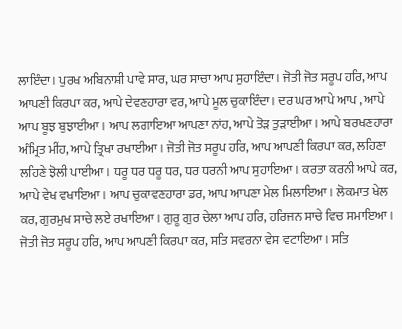ਲਾਇੰਦਾ। ਪੁਰਖ ਅਬਿਨਾਸ਼ੀ ਪਾਵੇ ਸਾਰ, ਘਰ ਸਾਚਾ ਆਪ ਸੁਹਾਇੰਦਾ। ਜੋਤੀ ਜੋਤ ਸਰੂਪ ਹਰਿ, ਆਪ ਆਪਣੀ ਕਿਰਪਾ ਕਰ, ਆਪੇ ਦੇਵਣਹਾਰਾ ਵਰ, ਆਪੇ ਮੂਲ ਚੁਕਾਇੰਦਾ। ਦਰ ਘਰ ਆਪੇ ਆਪ , ਆਪੇ ਆਪ ਬੂਝ ਬੁਝਾਈਆ। ਆਪ ਲਗਾਇਆ ਆਪਣਾ ਨਾਂਹ, ਆਪੇ ਤੋੜ ਤੁੜਾਈਆ। ਆਪੇ ਬਰਖਣਹਾਰਾ ਅੰਮ੍ਰਿਤ ਮੀਂਹ, ਆਪੇ ਤ੍ਰਿਖਾ ਰਖਾਈਆ। ਜੋਤੀ ਜੋਤ ਸਰੂਪ ਹਰਿ, ਆਪ ਆਪਣੀ ਕਿਰਪਾ ਕਰ, ਲਹਿਣਾ ਲਹਿਣੇ ਝੋਲੀ ਪਾਈਆ। ਧਰੂ ਧਰ ਧਰੂ ਧਰ, ਧਰ ਧਰਨੀ ਆਪ ਸੁਹਾਇਆ। ਕਰਤਾ ਕਰਨੀ ਆਪੇ ਕਰ, ਆਪੇ ਵੇਖ ਵਖਾਇਆ। ਆਪ ਚੁਕਾਵਣਹਾਰਾ ਡਰ, ਆਪ ਆਪਣਾ ਮੇਲ ਮਿਲਾਇਆ। ਲੋਕਮਾਤ ਖੇਲ ਕਰ, ਗੁਰਮੁਖ ਸਾਚੇ ਲਏ ਰਖਾਇਆ। ਗੁਰੂ ਗੁਰ ਚੇਲਾ ਆਪ ਹਰਿ, ਹਰਿਜਨ ਸਾਚੇ ਵਿਚ ਸਮਾਇਆ। ਜੋਤੀ ਜੋਤ ਸਰੂਪ ਹਰਿ, ਆਪ ਆਪਣੀ ਕਿਰਪਾ ਕਰ, ਸਤਿ ਸਵਰਨਾ ਵੇਸ ਵਟਾਇਆ। ਸਤਿ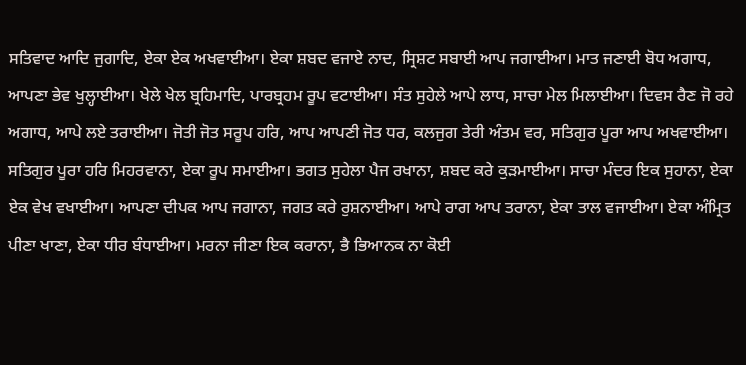ਸਤਿਵਾਦ ਆਦਿ ਜੁਗਾਦਿ, ਏਕਾ ਏਕ ਅਖਵਾਈਆ। ਏਕਾ ਸ਼ਬਦ ਵਜਾਏ ਨਾਦ, ਸ੍ਰਿਸ਼ਟ ਸਬਾਈ ਆਪ ਜਗਾਈਆ। ਮਾਤ ਜਣਾਈ ਬੋਧ ਅਗਾਧ, ਆਪਣਾ ਭੇਵ ਖੁਲ੍ਹਾਈਆ। ਖੇਲੇ ਖੇਲ ਬ੍ਰਹਿਮਾਦਿ, ਪਾਰਬ੍ਰਹਮ ਰੂਪ ਵਟਾਈਆ। ਸੰਤ ਸੁਹੇਲੇ ਆਪੇ ਲਾਧ, ਸਾਚਾ ਮੇਲ ਮਿਲਾਈਆ। ਦਿਵਸ ਰੈਣ ਜੋ ਰਹੇ ਅਗਾਧ, ਆਪੇ ਲਏ ਤਰਾਈਆ। ਜੋਤੀ ਜੋਤ ਸਰੂਪ ਹਰਿ, ਆਪ ਆਪਣੀ ਜੋਤ ਧਰ, ਕਲਜੁਗ ਤੇਰੀ ਅੰਤਮ ਵਰ, ਸਤਿਗੁਰ ਪੂਰਾ ਆਪ ਅਖਵਾਈਆ। ਸਤਿਗੁਰ ਪੂਰਾ ਹਰਿ ਮਿਹਰਵਾਨਾ, ਏਕਾ ਰੂਪ ਸਮਾਈਆ। ਭਗਤ ਸੁਹੇਲਾ ਪੈਜ ਰਖਾਨਾ, ਸ਼ਬਦ ਕਰੇ ਕੁੜਮਾਈਆ। ਸਾਚਾ ਮੰਦਰ ਇਕ ਸੁਹਾਨਾ, ਏਕਾ ਏਕ ਵੇਖ ਵਖਾਈਆ। ਆਪਣਾ ਦੀਪਕ ਆਪ ਜਗਾਨਾ, ਜਗਤ ਕਰੇ ਰੁਸ਼ਨਾਈਆ। ਆਪੇ ਰਾਗ ਆਪ ਤਰਾਨਾ, ਏਕਾ ਤਾਲ ਵਜਾਈਆ। ਏਕਾ ਅੰਮ੍ਰਿਤ ਪੀਣਾ ਖਾਣਾ, ਏਕਾ ਧੀਰ ਬੰਧਾਈਆ। ਮਰਨਾ ਜੀਣਾ ਇਕ ਕਰਾਨਾ, ਭੈ ਭਿਆਨਕ ਨਾ ਕੋਈ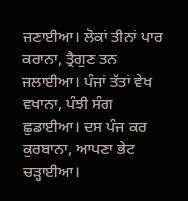ਜਣਾਈਆ। ਲੋਕਾਂ ਤੀਨਾਂ ਪਾਰ ਕਰਾਨਾ, ਤ੍ਰੈਗੁਣ ਤਨ ਜਲਾਈਆ। ਪੰਜਾਂ ਤੱਤਾਂ ਵੇਖ ਵਖਾਨਾ, ਪੰਝੀ ਸੰਗ ਛੁਡਾਈਆ। ਦਸ ਪੰਜ ਕਰ ਕੁਰਬਾਨਾ, ਆਪਣਾ ਭੇਟ ਚੜ੍ਹਾਈਆ।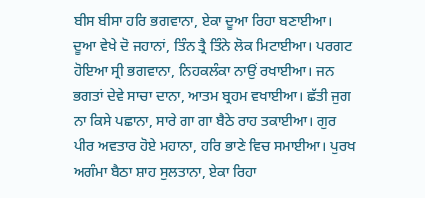ਬੀਸ ਬੀਸਾ ਹਰਿ ਭਗਵਾਨਾ, ਏਕਾ ਦੂਆ ਰਿਹਾ ਬਣਾਈਆ। ਦੂਆ ਵੇਖੇ ਦੋ ਜਹਾਨਾਂ, ਤਿੰਨ ਤ੍ਰੈ ਤਿੰਨੇ ਲੋਕ ਮਿਟਾਈਆ। ਪਰਗਟ ਹੋਇਆ ਸ੍ਰੀ ਭਗਵਾਨਾ, ਨਿਹਕਲੰਕਾ ਨਾਉਂ ਰਖਾਈਆ। ਜਨ ਭਗਤਾਂ ਦੇਵੇ ਸਾਚਾ ਦਾਨਾ, ਆਤਮ ਬ੍ਰਹਮ ਵਖਾਈਆ। ਛੱਤੀ ਜੁਗ ਨਾ ਕਿਸੇ ਪਛਾਨਾ, ਸਾਰੇ ਗਾ ਗਾ ਬੈਠੇ ਰਾਹ ਤਕਾਈਆ। ਗੁਰ ਪੀਰ ਅਵਤਾਰ ਹੋਏ ਮਹਾਨਾ, ਹਰਿ ਭਾਣੇ ਵਿਚ ਸਮਾਈਆ। ਪੁਰਖ ਅਗੰਮਾ ਬੈਠਾ ਸ਼ਾਹ ਸੁਲਤਾਨਾ, ਏਕਾ ਰਿਹਾ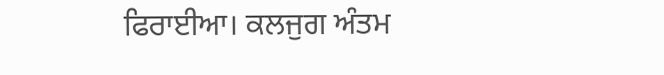ਫਿਰਾਈਆ। ਕਲਜੁਗ ਅੰਤਮ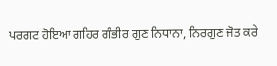ਪਰਗਟ ਹੋਇਆ ਗਹਿਰ ਗੰਭੀਰ ਗੁਣ ਨਿਧਾਨਾ, ਨਿਰਗੁਣ ਜੋਤ ਕਰੇ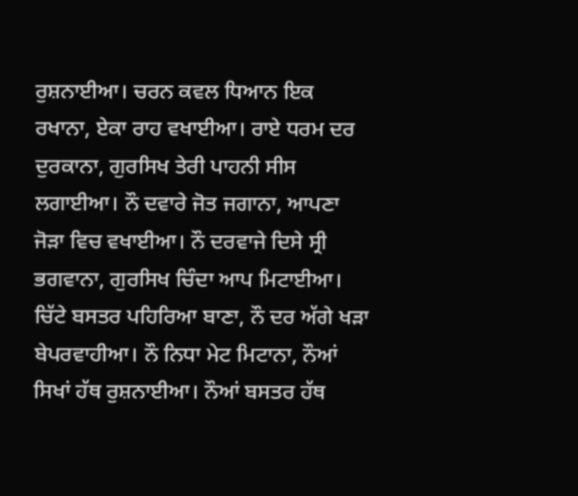ਰੁਸ਼ਨਾਈਆ। ਚਰਨ ਕਵਲ ਧਿਆਨ ਇਕ ਰਖਾਨਾ, ਏਕਾ ਰਾਹ ਵਖਾਈਆ। ਰਾਏ ਧਰਮ ਦਰ ਦੁਰਕਾਨਾ, ਗੁਰਸਿਖ ਤੇਰੀ ਪਾਹਨੀ ਸੀਸ ਲਗਾਈਆ। ਨੌ ਦਵਾਰੇ ਜੋਤ ਜਗਾਨਾ, ਆਪਣਾ ਜੋੜਾ ਵਿਚ ਵਖਾਈਆ। ਨੌ ਦਰਵਾਜੇ ਦਿਸੇ ਸ੍ਰੀ ਭਗਵਾਨਾ, ਗੁਰਸਿਖ ਚਿੰਦਾ ਆਪ ਮਿਟਾਈਆ। ਚਿੱਟੇ ਬਸਤਰ ਪਹਿਰਿਆ ਬਾਣਾ, ਨੌ ਦਰ ਅੱਗੇ ਖੜਾ ਬੇਪਰਵਾਹੀਆ। ਨੌ ਨਿਧਾ ਮੇਟ ਮਿਟਾਨਾ, ਨੌਆਂ ਸਿਖਾਂ ਹੱਥ ਰੁਸ਼ਨਾਈਆ। ਨੌਆਂ ਬਸਤਰ ਹੱਥ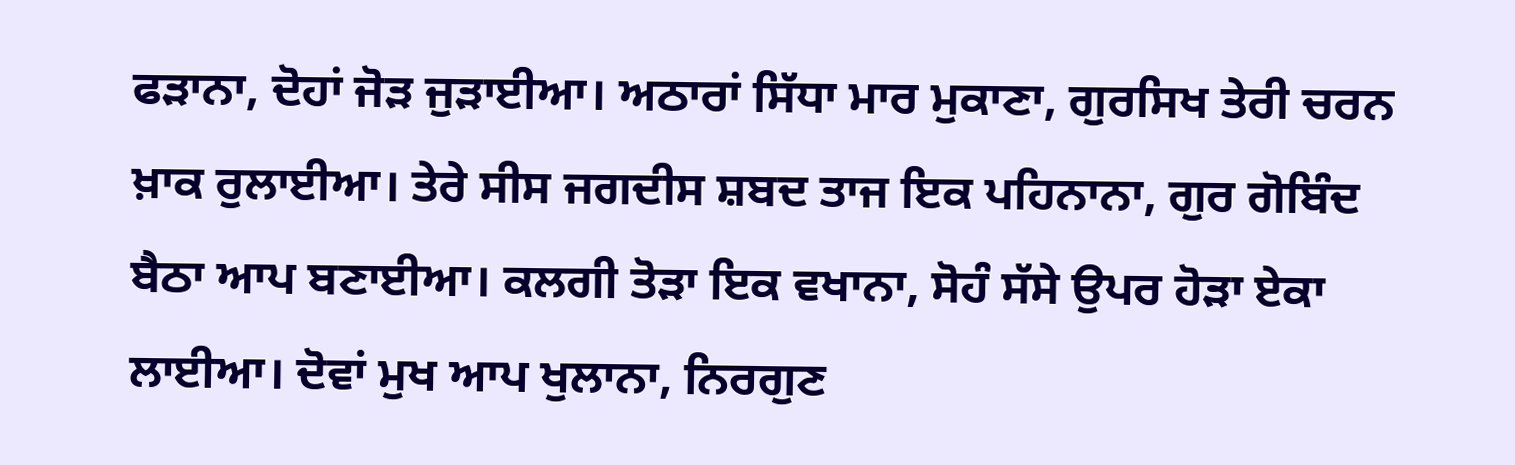ਫੜਾਨਾ, ਦੋਹਾਂ ਜੋੜ ਜੁੜਾਈਆ। ਅਠਾਰਾਂ ਸਿੱਧਾ ਮਾਰ ਮੁਕਾਣਾ, ਗੁਰਸਿਖ ਤੇਰੀ ਚਰਨ ਖ਼ਾਕ ਰੁਲਾਈਆ। ਤੇਰੇ ਸੀਸ ਜਗਦੀਸ ਸ਼ਬਦ ਤਾਜ ਇਕ ਪਹਿਨਾਨਾ, ਗੁਰ ਗੋਬਿੰਦ ਬੈਠਾ ਆਪ ਬਣਾਈਆ। ਕਲਗੀ ਤੋੜਾ ਇਕ ਵਖਾਨਾ, ਸੋਹੰ ਸੱਸੇ ਉਪਰ ਹੋੜਾ ਏਕਾ ਲਾਈਆ। ਦੋਵਾਂ ਮੁਖ ਆਪ ਖੁਲਾਨਾ, ਨਿਰਗੁਣ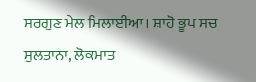ਸਰਗੁਣ ਮੇਲ ਮਿਲਾਈਆ। ਸ਼ਾਹੋ ਭੂਪ ਸਚ ਸੁਲਤਾਨਾ, ਲੋਕਮਾਤ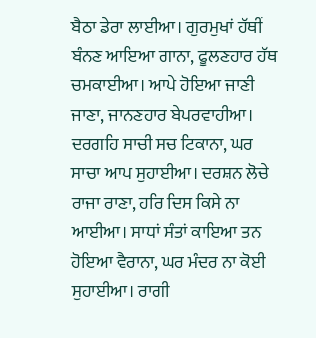ਬੈਠਾ ਡੇਰਾ ਲਾਈਆ। ਗੁਰਮੁਖਾਂ ਹੱਥੀਂ ਬੰਨਣ ਆਇਆ ਗਾਨਾ, ਫੂਲਣਹਾਰ ਹੱਥ ਚਮਕਾਈਆ। ਆਪੇ ਹੋਇਆ ਜਾਣੀ ਜਾਣਾ, ਜਾਨਣਹਾਰ ਬੇਪਰਵਾਹੀਆ। ਦਰਗਹਿ ਸਾਚੀ ਸਚ ਟਿਕਾਨਾ, ਘਰ ਸਾਚਾ ਆਪ ਸੁਹਾਈਆ। ਦਰਸ਼ਨ ਲੋਚੇ ਰਾਜਾ ਰਾਣਾ, ਹਰਿ ਦਿਸ ਕਿਸੇ ਨਾ ਆਈਆ। ਸਾਧਾਂ ਸੰਤਾਂ ਕਾਇਆ ਤਨ ਹੋਇਆ ਵੈਰਾਨਾ, ਘਰ ਮੰਦਰ ਨਾ ਕੋਈ ਸੁਹਾਈਆ। ਰਾਗੀ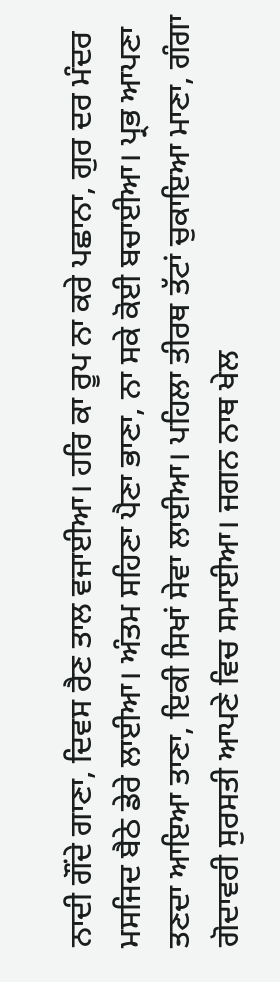ਨਾਦੀ ਗੌਂਦੇ ਗਾਣਾ, ਦਿਵਸ ਰੈਣ ਤਾਲ ਵਜਾਈਆ। ਹਰਿ ਕਾ ਰੂਪ ਨਾ ਕਰੇ ਪਛਾਨਾ, ਗੁਰ ਦਰ ਮੰਦਰ ਮਸਜਿਦ ਬੈਠੇ ਡੇਰੇ ਲਾਈਆ। ਅੰਤਮ ਸਹਿਣਾ ਪੈਣਾ ਭਾਣਾ, ਨਾ ਸਕੇ ਕੋਈ ਬਚਾਈਆ। ਪ੍ਰਭ ਆਪਣਾ ਤਣਦਾ ਆਇਆ ਤਾਣਾ, ਇਕੀ ਸਿਖਾਂ ਸੇਵਾ ਲਾਈਆ। ਪਹਿਲਾ ਤੀਰਥ ਤੱਟਾਂ ਚੁਕਾਇਆ ਮਾਣਾ, ਗੰਗਾ ਗੋਦਾਵਰੀ ਸੁਰਸਤੀ ਆਪਣੇ ਵਿਚ ਸਮਾਈਆ। ਜਗਨ ਨਾਥ ਖੇਲ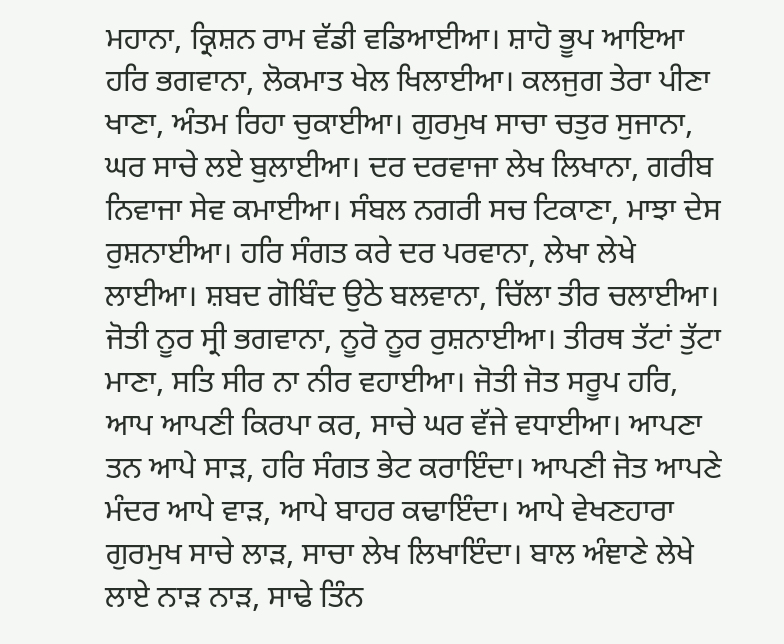ਮਹਾਨਾ, ਕ੍ਰਿਸ਼ਨ ਰਾਮ ਵੱਡੀ ਵਡਿਆਈਆ। ਸ਼ਾਹੋ ਭੂਪ ਆਇਆ ਹਰਿ ਭਗਵਾਨਾ, ਲੋਕਮਾਤ ਖੇਲ ਖਿਲਾਈਆ। ਕਲਜੁਗ ਤੇਰਾ ਪੀਣਾ ਖਾਣਾ, ਅੰਤਮ ਰਿਹਾ ਚੁਕਾਈਆ। ਗੁਰਮੁਖ ਸਾਚਾ ਚਤੁਰ ਸੁਜਾਨਾ, ਘਰ ਸਾਚੇ ਲਏ ਬੁਲਾਈਆ। ਦਰ ਦਰਵਾਜਾ ਲੇਖ ਲਿਖਾਨਾ, ਗਰੀਬ ਨਿਵਾਜਾ ਸੇਵ ਕਮਾਈਆ। ਸੰਬਲ ਨਗਰੀ ਸਚ ਟਿਕਾਣਾ, ਮਾਝਾ ਦੇਸ ਰੁਸ਼ਨਾਈਆ। ਹਰਿ ਸੰਗਤ ਕਰੇ ਦਰ ਪਰਵਾਨਾ, ਲੇਖਾ ਲੇਖੇ ਲਾਈਆ। ਸ਼ਬਦ ਗੋਬਿੰਦ ਉਠੇ ਬਲਵਾਨਾ, ਚਿੱਲਾ ਤੀਰ ਚਲਾਈਆ। ਜੋਤੀ ਨੂਰ ਸ੍ਰੀ ਭਗਵਾਨਾ, ਨੂਰੋ ਨੂਰ ਰੁਸ਼ਨਾਈਆ। ਤੀਰਥ ਤੱਟਾਂ ਤੁੱਟਾ ਮਾਣਾ, ਸਤਿ ਸੀਰ ਨਾ ਨੀਰ ਵਹਾਈਆ। ਜੋਤੀ ਜੋਤ ਸਰੂਪ ਹਰਿ, ਆਪ ਆਪਣੀ ਕਿਰਪਾ ਕਰ, ਸਾਚੇ ਘਰ ਵੱਜੇ ਵਧਾਈਆ। ਆਪਣਾ ਤਨ ਆਪੇ ਸਾੜ, ਹਰਿ ਸੰਗਤ ਭੇਟ ਕਰਾਇੰਦਾ। ਆਪਣੀ ਜੋਤ ਆਪਣੇ ਮੰਦਰ ਆਪੇ ਵਾੜ, ਆਪੇ ਬਾਹਰ ਕਢਾਇੰਦਾ। ਆਪੇ ਵੇਖਣਹਾਰਾ ਗੁਰਮੁਖ ਸਾਚੇ ਲਾੜ, ਸਾਚਾ ਲੇਖ ਲਿਖਾਇੰਦਾ। ਬਾਲ ਅੰਞਾਣੇ ਲੇਖੇ ਲਾਏ ਨਾੜ ਨਾੜ, ਸਾਢੇ ਤਿੰਨ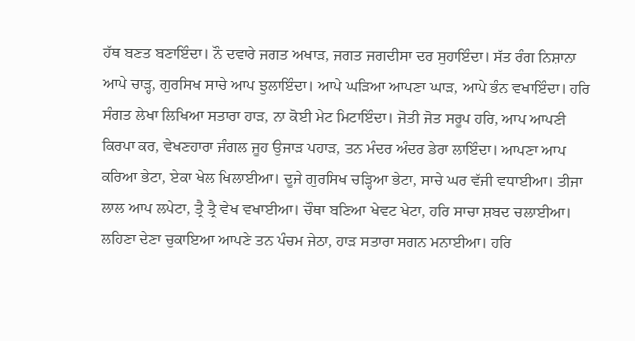ਹੱਥ ਬਣਤ ਬਣਾਇੰਦਾ। ਨੌ ਦਵਾਰੇ ਜਗਤ ਅਖਾੜ, ਜਗਤ ਜਗਦੀਸਾ ਦਰ ਸੁਹਾਇੰਦਾ। ਸੱਤ ਰੰਗ ਨਿਸ਼ਾਨਾ ਆਪੇ ਚਾੜ੍ਹ, ਗੁਰਸਿਖ ਸਾਚੇ ਆਪ ਝੁਲਾਇੰਦਾ। ਆਪੇ ਘੜਿਆ ਆਪਣਾ ਘਾੜ, ਆਪੇ ਭੰਨ ਵਖਾਇੰਦਾ। ਹਰਿ ਸੰਗਤ ਲੇਖਾ ਲਿਖਿਆ ਸਤਾਰਾ ਹਾੜ, ਨਾ ਕੋਈ ਮੇਟ ਮਿਟਾਇੰਦਾ। ਜੋਤੀ ਜੋਤ ਸਰੂਪ ਹਰਿ, ਆਪ ਆਪਣੀ ਕਿਰਪਾ ਕਰ, ਵੇਖਣਹਾਰਾ ਜੰਗਲ ਜੂਹ ਉਜਾੜ ਪਹਾੜ, ਤਨ ਮੰਦਰ ਅੰਦਰ ਡੇਰਾ ਲਾਇੰਦਾ। ਆਪਣਾ ਆਪ ਕਰਿਆ ਭੇਟਾ, ਏਕਾ ਖੇਲ ਖਿਲਾਈਆ। ਦੂਜੇ ਗੁਰਸਿਖ ਚੜ੍ਹਿਆ ਭੇਟਾ, ਸਾਚੇ ਘਰ ਵੱਜੀ ਵਧਾਈਆ। ਤੀਜਾ ਲਾਲ ਆਪ ਲਪੇਟਾ, ਤ੍ਰੈ ਤ੍ਰੈ ਵੇਖ ਵਖਾਈਆ। ਚੌਥਾ ਬਣਿਆ ਖੇਵਟ ਖੇਟਾ, ਹਰਿ ਸਾਚਾ ਸ਼ਬਦ ਚਲਾਈਆ। ਲਹਿਣਾ ਦੇਣਾ ਚੁਕਾਇਆ ਆਪਣੇ ਤਨ ਪੰਚਮ ਜੇਠਾ, ਹਾੜ ਸਤਾਰਾ ਸਗਨ ਮਨਾਈਆ। ਹਰਿ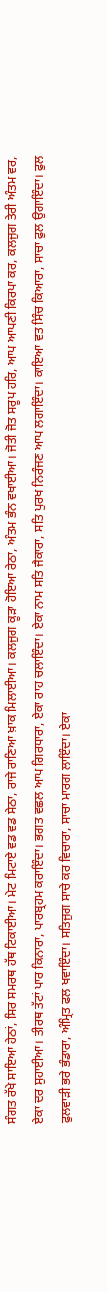ਸੰਗਤ ਰੱਖੇ ਸਾਇਆ ਹੇਠਾਂ, ਸਿਰ ਸਮਰਥ ਹੱਥ ਟਿਕਾਈਆ। ਮੇਟ ਮਿਟਾਏ ਵਡ ਵਡ ਸੇਠਾ, ਰਾਜੇ ਰਾਣਿਆ ਖ਼ਾਕ ਮਿਲਾਈਆ। ਕਲਜੁਗ ਕੂੜਾ ਹੋਇਆ ਰੇਠਾ, ਅੰਤਮ ਭੰਨ ਵਖਾਈਆ। ਜੋਤੀ ਜੋਤ ਸਰੂਪ ਹਰਿ, ਆਪ ਆਪਣੀ ਕਿਰਪਾ ਕਰ, ਕਲਜੁਗ ਤੇਰੀ ਅੰਤਮ ਵਰ, ਏਕਾ ਦਰ ਸੁਹਾਈਆ। ਤੀਰਥ ਤੱਟਾਂ ਪਾਰ ਕਿਨਾਰਾ, ਪਾਰਬ੍ਰਹਮ ਕਰਾਇੰਦਾ। ਭਗਤ ਵਛਲ ਆਪ ਗਿਰਧਾਰਾ, ਏਕਾ ਰਾਹ ਚਲਾਇੰਦਾ। ਏਕਾ ਨਾਮ ਸਤਿ ਜੈਕਾਰਾ, ਸਤਿ ਪੁਰਖ ਨਿਰੰਜਣ ਆਪ ਲਗਾਇੰਦਾ। ਕਾਇਆ ਵਤ ਸਿੰਚ ਕਿਆਰਾ, ਸਾਚਾ ਫੁਲ ਉਗਾਇੰਦਾ। ਫੁਲ ਫੁਲਵਾੜੀ ਭਰੇ ਭੰਡਾਰਾ, ਅੰਮ੍ਰਿਤ ਫਲ ਖਵਾਇੰਦਾ। ਸਤਿਜੁਗ ਸਾਚੇ ਕਰ ਵਿਚਾਰਾ, ਸਾਚਾ ਮਾਰਗ ਲਾਇੰਦਾ। ਏਕਾ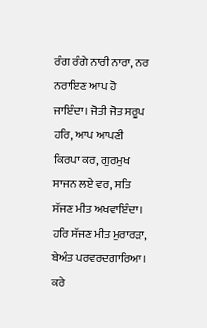ਰੰਗ ਰੰਗੇ ਨਾਰੀ ਨਾਰਾ, ਨਰ ਨਰਾਇਣ ਆਪ ਹੋ ਜਾਇੰਦਾ। ਜੋਤੀ ਜੋਤ ਸਰੂਪ ਹਰਿ, ਆਪ ਆਪਣੀ ਕਿਰਪਾ ਕਰ, ਗੁਰਮੁਖ ਸਾਜਨ ਲਏ ਵਰ, ਸਤਿ ਸੱਜਣ ਮੀਤ ਅਖਵਾਇੰਦਾ। ਹਰਿ ਸੱਜਣ ਮੀਤ ਮੁਰਾਰੜਾ, ਬੇਅੰਤ ਪਰਵਰਦਗਾਰਿਆ। ਕਰੇ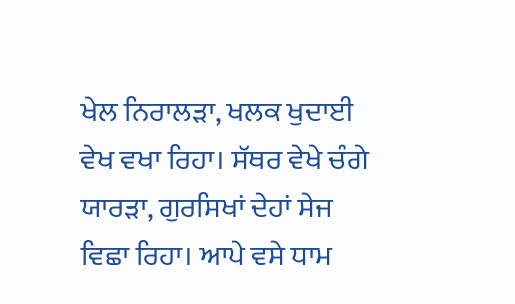ਖੇਲ ਨਿਰਾਲੜਾ, ਖਲਕ ਖੁਦਾਈ ਵੇਖ ਵਖਾ ਰਿਹਾ। ਸੱਥਰ ਵੇਖੇ ਚੰਗੇ ਯਾਰੜਾ, ਗੁਰਸਿਖਾਂ ਦੇਹਾਂ ਸੇਜ ਵਿਛਾ ਰਿਹਾ। ਆਪੇ ਵਸੇ ਧਾਮ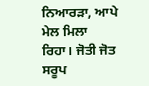ਨਿਆਰੜਾ, ਆਪੇ ਮੇਲ ਮਿਲਾ ਰਿਹਾ। ਜੋਤੀ ਜੋਤ ਸਰੂਪ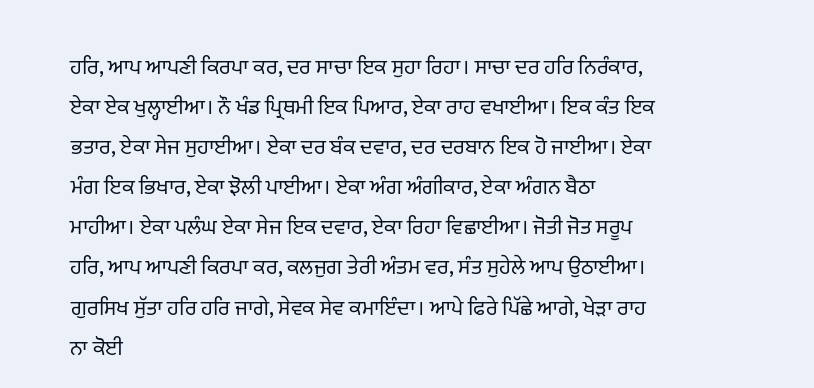ਹਰਿ, ਆਪ ਆਪਣੀ ਕਿਰਪਾ ਕਰ, ਦਰ ਸਾਚਾ ਇਕ ਸੁਹਾ ਰਿਹਾ। ਸਾਚਾ ਦਰ ਹਰਿ ਨਿਰੰਕਾਰ, ਏਕਾ ਏਕ ਖੁਲ੍ਹਾਈਆ। ਨੌ ਖੰਡ ਪ੍ਰਿਥਮੀ ਇਕ ਪਿਆਰ, ਏਕਾ ਰਾਹ ਵਖਾਈਆ। ਇਕ ਕੰਤ ਇਕ ਭਤਾਰ, ਏਕਾ ਸੇਜ ਸੁਹਾਈਆ। ਏਕਾ ਦਰ ਬੰਕ ਦਵਾਰ, ਦਰ ਦਰਬਾਨ ਇਕ ਹੋ ਜਾਈਆ। ਏਕਾ ਮੰਗ ਇਕ ਭਿਖਾਰ, ਏਕਾ ਝੋਲੀ ਪਾਈਆ। ਏਕਾ ਅੰਗ ਅੰਗੀਕਾਰ, ਏਕਾ ਅੰਗਨ ਬੈਠਾ ਮਾਹੀਆ। ਏਕਾ ਪਲੰਘ ਏਕਾ ਸੇਜ ਇਕ ਦਵਾਰ, ਏਕਾ ਰਿਹਾ ਵਿਛਾਈਆ। ਜੋਤੀ ਜੋਤ ਸਰੂਪ ਹਰਿ, ਆਪ ਆਪਣੀ ਕਿਰਪਾ ਕਰ, ਕਲਜੁਗ ਤੇਰੀ ਅੰਤਮ ਵਰ, ਸੰਤ ਸੁਹੇਲੇ ਆਪ ਉਠਾਈਆ। ਗੁਰਸਿਖ ਸੁੱਤਾ ਹਰਿ ਹਰਿ ਜਾਗੇ, ਸੇਵਕ ਸੇਵ ਕਮਾਇੰਦਾ। ਆਪੇ ਫਿਰੇ ਪਿੱਛੇ ਆਗੇ, ਖੇੜਾ ਰਾਹ ਨਾ ਕੋਈ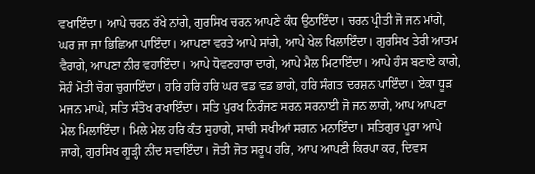ਵਖਾਇੰਦਾ। ਆਪੇ ਚਰਨ ਰੱਖੇ ਨਾਂਗੇ, ਗੁਰਸਿਖ ਚਰਨ ਆਪਣੇ ਕੰਧ ਉਠਾਇੰਦਾ। ਚਰਨ ਪ੍ਰੀਤੀ ਜੋ ਜਨ ਮਾਂਗੇ, ਘਰ ਜਾ ਜਾ ਭਿਛਿਆ ਪਾਇੰਦਾ। ਆਪਣਾ ਵਰਤੇ ਆਪੇ ਸਾਂਗੇ, ਆਪੇ ਖੇਲ ਖਿਲਾਇੰਦਾ। ਗੁਰਸਿਖ ਤੇਰੀ ਆਤਮ ਵੈਰਾਗੇ, ਆਪਣਾ ਨੀਰ ਵਹਾਇੰਦਾ। ਆਪੇ ਧੋਵਣਹਾਰਾ ਦਾਗੇ, ਆਪੇ ਮੈਲ ਮਿਟਾਇੰਦਾ। ਆਪੇ ਹੰਸ ਬਣਾਏ ਕਾਗੇ, ਸੋਹੰ ਮੋਤੀ ਚੋਗ ਚੁਗਾਇੰਦਾ। ਹਰਿ ਹਰਿ ਹਰਿ ਘਰ ਵਡ ਵਡ ਭਾਗੇ, ਹਰਿ ਸੰਗਤ ਦਰਸ਼ਨ ਪਾਇੰਦਾ। ਏਕਾ ਧੂੜ ਮਜਨ ਮਾਘੇ, ਸਤਿ ਸੰਤੋਖ ਰਖਾਇੰਦਾ। ਸਤਿ ਪੁਰਖ ਨਿਰੰਜਣ ਸਰਨ ਸਰਨਾਈ ਜੋ ਜਨ ਲਾਗੇ, ਆਪ ਆਪਣਾ ਮੇਲ ਮਿਲਾਇੰਦਾ। ਮਿਲੇ ਮੇਲ ਹਰਿ ਕੰਤ ਸੁਹਾਗੇ, ਸਾਚੀ ਸਖੀਆਂ ਸਗਨ ਮਨਾਇੰਦਾ। ਸਤਿਗੁਰ ਪੂਰਾ ਆਪੇ ਜਾਗੇ, ਗੁਰਸਿਖ ਗੂੜ੍ਹੀ ਨੀਂਦ ਸਵਾਇੰਦਾ। ਜੋਤੀ ਜੋਤ ਸਰੂਪ ਹਰਿ, ਆਪ ਆਪਣੀ ਕਿਰਪਾ ਕਰ, ਦਿਵਸ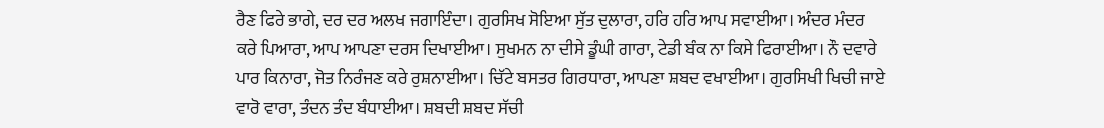ਰੈਣ ਫਿਰੇ ਭਾਗੇ, ਦਰ ਦਰ ਅਲਖ ਜਗਾਇੰਦਾ। ਗੁਰਸਿਖ ਸੋਇਆ ਸੁੱਤ ਦੁਲਾਰਾ, ਹਰਿ ਹਰਿ ਆਪ ਸਵਾਈਆ। ਅੰਦਰ ਮੰਦਰ ਕਰੇ ਪਿਆਰਾ, ਆਪ ਆਪਣਾ ਦਰਸ ਦਿਖਾਈਆ। ਸੁਖਮਨ ਨਾ ਦੀਸੇ ਡੂੰਘੀ ਗਾਰਾ, ਟੇਡੀ ਬੰਕ ਨਾ ਕਿਸੇ ਫਿਰਾਈਆ। ਨੌ ਦਵਾਰੇ ਪਾਰ ਕਿਨਾਰਾ, ਜੋਤ ਨਿਰੰਜਣ ਕਰੇ ਰੁਸ਼ਨਾਈਆ। ਚਿੱਟੇ ਬਸਤਰ ਗਿਰਧਾਰਾ, ਆਪਣਾ ਸ਼ਬਦ ਵਖਾਈਆ। ਗੁਰਸਿਖੀ ਖਿਚੀ ਜਾਏ ਵਾਰੋ ਵਾਰਾ, ਤੰਦਨ ਤੰਦ ਬੰਧਾਈਆ। ਸ਼ਬਦੀ ਸ਼ਬਦ ਸੱਚੀ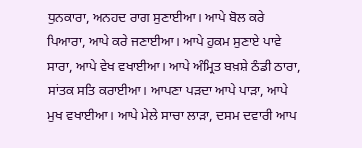ਧੁਨਕਾਰਾ, ਅਨਹਦ ਰਾਗ ਸੁਣਾਈਆ। ਆਪੇ ਬੋਲ ਕਰੇ ਪਿਆਰਾ, ਆਪੇ ਕਰੇ ਜਣਾਈਆ। ਆਪੇ ਹੁਕਮ ਸੁਣਾਏ ਪਾਵੇ ਸਾਰਾ, ਆਪੇ ਵੇਖ ਵਖਾਈਆ। ਆਪੇ ਅੰਮ੍ਰਿਤ ਬਖ਼ਸ਼ੇ ਠੰਡੀ ਠਾਰਾ, ਸਾਂਤਕ ਸਤਿ ਕਰਾਈਆ। ਆਪਣਾ ਪੜਦਾ ਆਪੇ ਪਾੜਾ, ਆਪੇ ਮੁਖ ਵਖਾਈਆ। ਆਪੇ ਮੇਲੇ ਸਾਚਾ ਲਾੜਾ, ਦਸਮ ਦਵਾਰੀ ਆਪ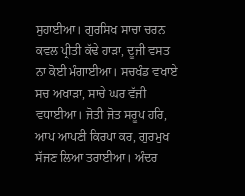ਸੁਹਾਈਆ। ਗੁਰਸਿਖ ਸਾਚਾ ਚਰਨ ਕਵਲ ਪ੍ਰੀਤੀ ਕੱਢੇ ਹਾੜਾ, ਦੂਜੀ ਵਸਤ ਨਾ ਕੋਈ ਮੰਗਾਈਆ। ਸਚਖੰਡ ਵਖਾਏ ਸਚ ਅਖਾੜਾ, ਸਾਚੇ ਘਰ ਵੱਜੀ ਵਧਾਈਆ। ਜੋਤੀ ਜੋਤ ਸਰੂਪ ਹਰਿ, ਆਪ ਆਪਣੀ ਕਿਰਪਾ ਕਰ, ਗੁਰਮੁਖ ਸੱਜਣ ਲਿਆ ਤਰਾਈਆ। ਅੰਦਰ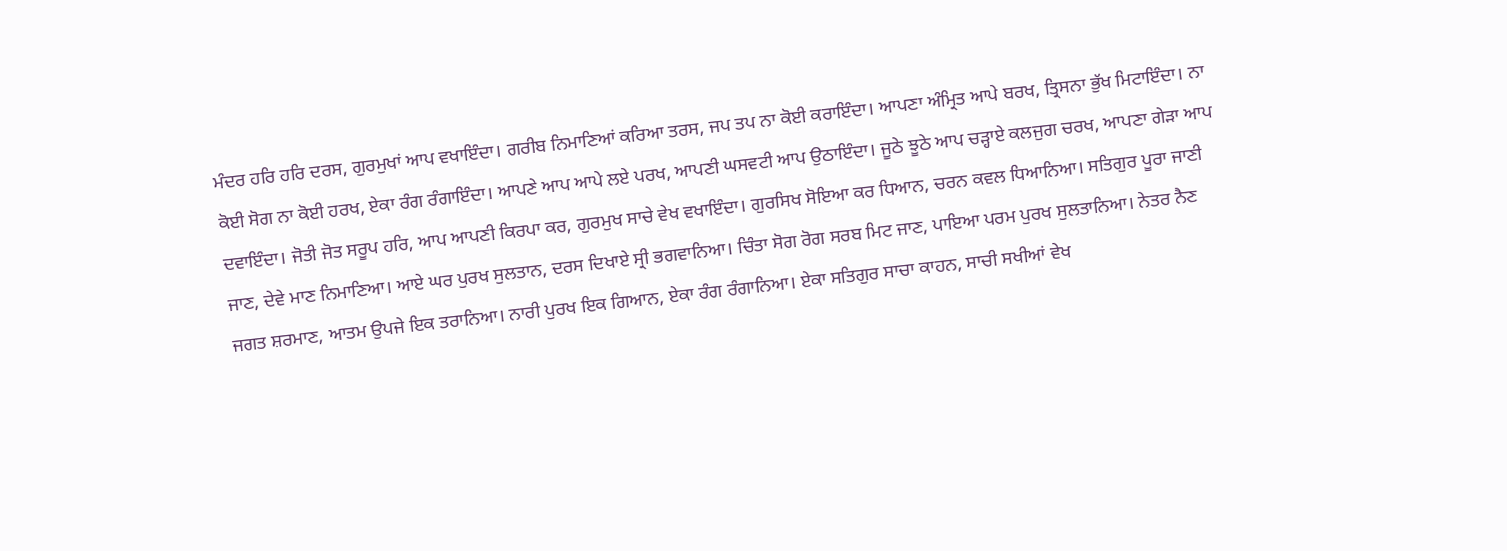ਮੰਦਰ ਹਰਿ ਹਰਿ ਦਰਸ, ਗੁਰਮੁਖਾਂ ਆਪ ਵਖਾਇੰਦਾ। ਗਰੀਬ ਨਿਮਾਣਿਆਂ ਕਰਿਆ ਤਰਸ, ਜਪ ਤਪ ਨਾ ਕੋਈ ਕਰਾਇੰਦਾ। ਆਪਣਾ ਅੰਮ੍ਰਿਤ ਆਪੇ ਬਰਖ, ਤ੍ਰਿਸਨਾ ਭੁੱਖ ਮਿਟਾਇੰਦਾ। ਨਾ ਕੋਈ ਸੋਗ ਨਾ ਕੋਈ ਹਰਖ, ਏਕਾ ਰੰਗ ਰੰਗਾਇੰਦਾ। ਆਪਣੇ ਆਪ ਆਪੇ ਲਏ ਪਰਖ, ਆਪਣੀ ਘਸਵਟੀ ਆਪ ਉਠਾਇੰਦਾ। ਜੂਠੇ ਝੂਠੇ ਆਪ ਚੜ੍ਹਾਏ ਕਲਜੁਗ ਚਰਖ, ਆਪਣਾ ਗੇੜਾ ਆਪ ਦਵਾਇੰਦਾ। ਜੋਤੀ ਜੋਤ ਸਰੂਪ ਹਰਿ, ਆਪ ਆਪਣੀ ਕਿਰਪਾ ਕਰ, ਗੁਰਮੁਖ ਸਾਚੇ ਵੇਖ ਵਖਾਇੰਦਾ। ਗੁਰਸਿਖ ਸੋਇਆ ਕਰ ਧਿਆਨ, ਚਰਨ ਕਵਲ ਧਿਆਨਿਆ। ਸਤਿਗੁਰ ਪੂਰਾ ਜਾਣੀ ਜਾਣ, ਦੇਵੇ ਮਾਣ ਨਿਮਾਣਿਆ। ਆਏ ਘਰ ਪੁਰਖ ਸੁਲਤਾਨ, ਦਰਸ ਦਿਖਾਏ ਸ੍ਰੀ ਭਗਵਾਨਿਆ। ਚਿੰਤਾ ਸੋਗ ਰੋਗ ਸਰਬ ਮਿਟ ਜਾਣ, ਪਾਇਆ ਪਰਮ ਪੁਰਖ ਸੁਲਤਾਨਿਆ। ਨੇਤਰ ਨੈਣ ਜਗਤ ਸ਼ਰਮਾਣ, ਆਤਮ ਉਪਜੇ ਇਕ ਤਰਾਨਿਆ। ਨਾਰੀ ਪੁਰਖ ਇਕ ਗਿਆਨ, ਏਕਾ ਰੰਗ ਰੰਗਾਨਿਆ। ਏਕਾ ਸਤਿਗੁਰ ਸਾਚਾ ਕਾਹਨ, ਸਾਚੀ ਸਖੀਆਂ ਵੇਖ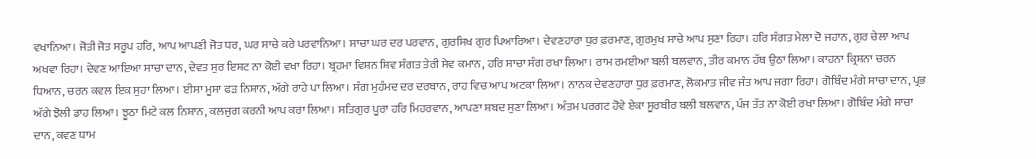ਵਖਾਨਿਆ। ਜੋਤੀ ਜੋਤ ਸਰੂਪ ਹਰਿ, ਆਪ ਆਪਣੀ ਜੋਤ ਧਰ, ਘਰ ਸਾਚੇ ਕਰੇ ਪਰਵਾਨਿਆ। ਸਾਚਾ ਘਰ ਦਰ ਪਰਵਾਨ, ਗੁਰਸਿਖ ਗੁਰ ਪਿਆਰਿਆ। ਦੇਵਣਹਾਰਾ ਧੁਰ ਫ਼ਰਮਾਣ, ਗੁਰਮੁਖ ਸਾਚੇ ਆਪ ਸੁਣਾ ਰਿਹਾ। ਹਰਿ ਸੰਗਤ ਮੇਲਾ ਦੋ ਜਹਾਨ, ਗੁਰ ਚੇਲਾ ਆਪ ਅਖਵਾ ਰਿਹਾ। ਦੇਵਣ ਆਇਆ ਸਾਚਾ ਦਾਨ, ਦੇਵਤ ਸੁਰ ਇਸ਼ਟ ਨਾ ਕੋਈ ਵਖਾ ਰਿਹਾ। ਬ੍ਰਹਮਾ ਵਿਸ਼ਨ ਸ਼ਿਵ ਸੰਗਤ ਤੇਰੀ ਸੇਵ ਕਮਾਨ, ਹਰਿ ਸਾਚਾ ਸੰਗ ਰਖਾ ਲਿਆ। ਰਾਮ ਰਮਈਆ ਬਲੀ ਬਲਵਾਨ, ਤੀਰ ਕਮਾਨ ਹੱਥ ਉਠਾ ਲਿਆ। ਕਾਹਨਾ ਕ੍ਰਿਸ਼ਨਾ ਚਰਨ ਧਿਆਨ, ਚਰਨ ਕਵਲ ਇਕ ਸੁਹਾ ਲਿਆ। ਈਸਾ ਮੂਸਾ ਫੜ ਨਿਸ਼ਾਨ, ਅੱਗੇ ਰਾਹੇ ਪਾ ਲਿਆ। ਸੰਗ ਮੁਹੰਮਦ ਦਰ ਦਰਬਾਨ, ਰਾਹ ਵਿਚ ਆਪ ਅਟਕਾ ਲਿਆ। ਨਾਨਕ ਦੇਵਣਹਾਰਾ ਧੁਰ ਫ਼ਰਮਾਣ, ਲੋਕਮਾਤ ਜੀਵ ਜੰਤ ਆਪ ਜਗਾ ਰਿਹਾ। ਗੋਬਿੰਦ ਮੰਗੇ ਸਾਚਾ ਦਾਨ, ਪ੍ਰਭ ਅੱਗੇ ਝੋਲੀ ਡਾਹ ਲਿਆ। ਝੂਠਾ ਮਿਟੇ ਕਲ ਨਿਸ਼ਾਨ, ਕਲਜੁਗ ਕਰਨੀ ਆਪ ਕਰਾ ਲਿਆ। ਸਤਿਗੁਰ ਪੂਰਾ ਹਰਿ ਮਿਹਰਵਾਨ, ਆਪਣਾ ਸ਼ਬਦ ਸੁਣਾ ਲਿਆ। ਅੰਤਮ ਪਰਗਟ ਹੋਵੇ ਏਕਾ ਸੂਰਬੀਰ ਬਲੀ ਬਲਵਾਨ, ਪੰਜ ਤੱਤ ਨਾ ਕੋਈ ਰਖਾ ਲਿਆ। ਗੋਬਿੰਦ ਮੰਗੇ ਸਾਚਾ ਦਾਨ, ਕਵਣ ਧਾਮ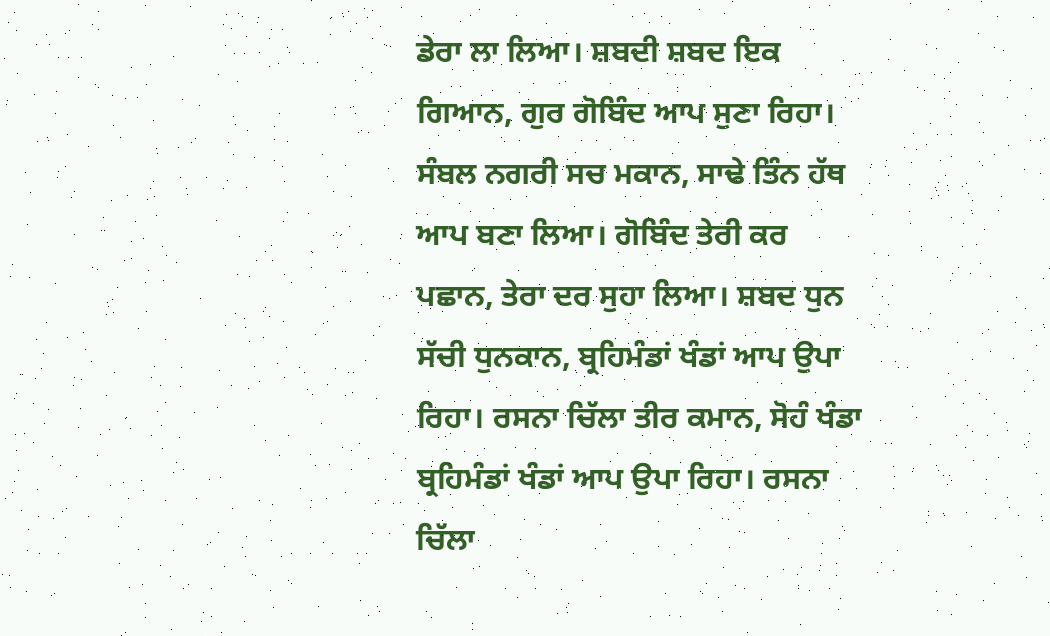ਡੇਰਾ ਲਾ ਲਿਆ। ਸ਼ਬਦੀ ਸ਼ਬਦ ਇਕ ਗਿਆਨ, ਗੁਰ ਗੋਬਿੰਦ ਆਪ ਸੁਣਾ ਰਿਹਾ। ਸੰਬਲ ਨਗਰੀ ਸਚ ਮਕਾਨ, ਸਾਢੇ ਤਿੰਨ ਹੱਥ ਆਪ ਬਣਾ ਲਿਆ। ਗੋਬਿੰਦ ਤੇਰੀ ਕਰ ਪਛਾਨ, ਤੇਰਾ ਦਰ ਸੁਹਾ ਲਿਆ। ਸ਼ਬਦ ਧੁਨ ਸੱਚੀ ਧੁਨਕਾਨ, ਬ੍ਰਹਿਮੰਡਾਂ ਖੰਡਾਂ ਆਪ ਉਪਾ ਰਿਹਾ। ਰਸਨਾ ਚਿੱਲਾ ਤੀਰ ਕਮਾਨ, ਸੋਹੰ ਖੰਡਾ ਬ੍ਰਹਿਮੰਡਾਂ ਖੰਡਾਂ ਆਪ ਉਪਾ ਰਿਹਾ। ਰਸਨਾ ਚਿੱਲਾ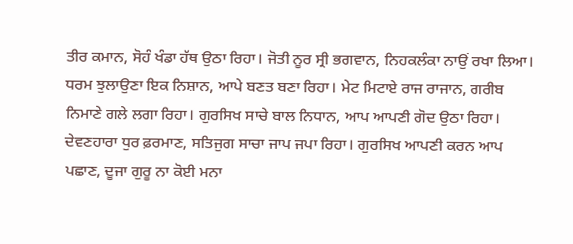ਤੀਰ ਕਮਾਨ, ਸੋਹੰ ਖੰਡਾ ਹੱਥ ਉਠਾ ਰਿਹਾ। ਜੋਤੀ ਨੂਰ ਸ੍ਰੀ ਭਗਵਾਨ, ਨਿਹਕਲੰਕਾ ਨਾਉਂ ਰਖਾ ਲਿਆ। ਧਰਮ ਝੁਲਾਉਣਾ ਇਕ ਨਿਸ਼ਾਨ, ਆਪੇ ਬਣਤ ਬਣਾ ਰਿਹਾ। ਮੇਟ ਮਿਟਾਏ ਰਾਜ ਰਾਜਾਨ, ਗਰੀਬ ਨਿਮਾਣੇ ਗਲੇ ਲਗਾ ਰਿਹਾ। ਗੁਰਸਿਖ ਸਾਚੇ ਬਾਲ ਨਿਧਾਨ, ਆਪ ਆਪਣੀ ਗੋਦ ਉਠਾ ਰਿਹਾ। ਦੇਵਣਹਾਰਾ ਧੁਰ ਫ਼ਰਮਾਣ, ਸਤਿਜੁਗ ਸਾਚਾ ਜਾਪ ਜਪਾ ਰਿਹਾ। ਗੁਰਸਿਖ ਆਪਣੀ ਕਰਨ ਆਪ ਪਛਾਣ, ਦੂਜਾ ਗੁਰੂ ਨਾ ਕੋਈ ਮਨਾ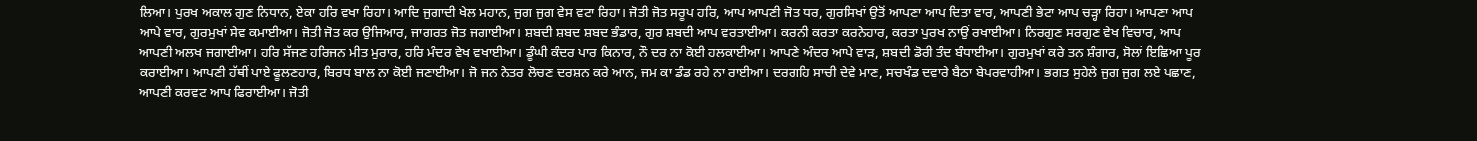ਲਿਆ। ਪੁਰਖ ਅਕਾਲ ਗੁਣ ਨਿਧਾਨ, ਏਕਾ ਹਰਿ ਵਖਾ ਰਿਹਾ। ਆਦਿ ਜੁਗਾਦੀ ਖੇਲ ਮਹਾਨ, ਜੁਗ ਜੁਗ ਵੇਸ ਵਟਾ ਰਿਹਾ। ਜੋਤੀ ਜੋਤ ਸਰੂਪ ਹਰਿ, ਆਪ ਆਪਣੀ ਜੋਤ ਧਰ, ਗੁਰਸਿਖਾਂ ਉਤੋਂ ਆਪਣਾ ਆਪ ਦਿਤਾ ਵਾਰ, ਆਪਣੀ ਭੇਟਾ ਆਪ ਚੜ੍ਹਾ ਰਿਹਾ। ਆਪਣਾ ਆਪ ਆਪੇ ਵਾਰ, ਗੁਰਮੁਖਾਂ ਸੇਵ ਕਮਾਈਆ। ਜੋਤੀ ਜੋਤ ਕਰ ਉਜਿਆਰ, ਜਾਗਰਤ ਜੋਤ ਜਗਾਈਆ। ਸ਼ਬਦੀ ਸ਼ਬਦ ਸ਼ਬਦ ਭੰਡਾਰ, ਗੁਰ ਸ਼ਬਦੀ ਆਪ ਵਰਤਾਈਆ। ਕਰਨੀ ਕਰਤਾ ਕਰਨੇਹਾਰ, ਕਰਤਾ ਪੁਰਖ ਨਾਉਂ ਰਖਾਈਆ। ਨਿਰਗੁਣ ਸਰਗੁਣ ਵੇਖ ਵਿਚਾਰ, ਆਪ ਆਪਣੀ ਅਲਖ ਜਗਾਈਆ। ਹਰਿ ਸੱਜਣ ਹਰਿਜਨ ਮੀਤ ਮੁਰਾਰ, ਹਰਿ ਮੰਦਰ ਵੇਖ ਵਖਾਈਆ। ਡੂੰਘੀ ਕੰਦਰ ਪਾਰ ਕਿਨਾਰ, ਨੌ ਦਰ ਨਾ ਕੋਈ ਹਲਕਾਈਆ। ਆਪਣੇ ਅੰਦਰ ਆਪੇ ਵਾੜ, ਸ਼ਬਦੀ ਡੋਰੀ ਤੰਦ ਬੰਧਾਈਆ। ਗੁਰਮੁਖਾਂ ਕਰੇ ਤਨ ਸ਼ੰਗਾਰ, ਸੋਲਾਂ ਇਛਿਆ ਪੂਰ ਕਰਾਈਆ। ਆਪਣੀ ਹੱਥੀਂ ਪਾਏ ਫੂਲਣਹਾਰ, ਬਿਰਧ ਬਾਲ ਨਾ ਕੋਈ ਜਣਾਈਆ। ਜੋ ਜਨ ਨੇਤਰ ਲੋਚਣ ਦਰਸ਼ਨ ਕਰੇ ਆਨ, ਜਮ ਕਾ ਡੰਡ ਰਹੇ ਨਾ ਰਾਈਆ। ਦਰਗਹਿ ਸਾਚੀ ਦੇਵੇ ਮਾਣ, ਸਚਖੰਡ ਦਵਾਰੇ ਬੈਠਾ ਬੇਪਰਵਾਹੀਆ। ਭਗਤ ਸੁਹੇਲੇ ਜੁਗ ਜੁਗ ਲਏ ਪਛਾਣ, ਆਪਣੀ ਕਰਵਟ ਆਪ ਫਿਰਾਈਆ। ਜੋਤੀ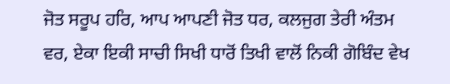ਜੋਤ ਸਰੂਪ ਹਰਿ, ਆਪ ਆਪਣੀ ਜੋਤ ਧਰ, ਕਲਜੁਗ ਤੇਰੀ ਅੰਤਮ ਵਰ, ਏਕਾ ਇਕੀ ਸਾਚੀ ਸਿਖੀ ਧਾਰੋਂ ਤਿਖੀ ਵਾਲੋਂ ਨਿਕੀ ਗੋਬਿੰਦ ਵੇਖ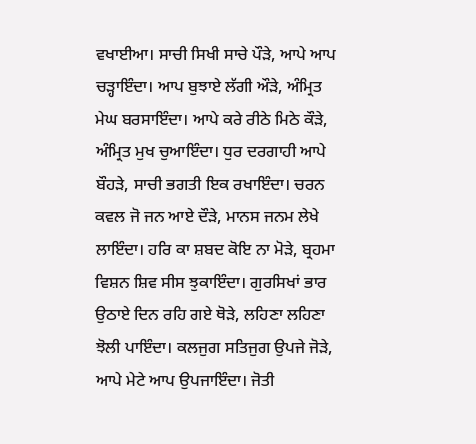ਵਖਾਈਆ। ਸਾਚੀ ਸਿਖੀ ਸਾਚੇ ਪੌੜੇ, ਆਪੇ ਆਪ ਚੜ੍ਹਾਇੰਦਾ। ਆਪ ਬੁਝਾਏ ਲੱਗੀ ਔੜੇ, ਅੰਮ੍ਰਿਤ ਮੇਘ ਬਰਸਾਇੰਦਾ। ਆਪੇ ਕਰੇ ਰੀਠੇ ਮਿਠੇ ਕੌੜੇ, ਅੰਮ੍ਰਿਤ ਮੁਖ ਚੁਆਇੰਦਾ। ਧੁਰ ਦਰਗਾਹੀ ਆਪੇ ਬੌਹੜੇ, ਸਾਚੀ ਭਗਤੀ ਇਕ ਰਖਾਇੰਦਾ। ਚਰਨ ਕਵਲ ਜੋ ਜਨ ਆਏ ਦੌੜੇ, ਮਾਨਸ ਜਨਮ ਲੇਖੇ ਲਾਇੰਦਾ। ਹਰਿ ਕਾ ਸ਼ਬਦ ਕੋਇ ਨਾ ਮੋੜੇ, ਬ੍ਰਹਮਾ ਵਿਸ਼ਨ ਸ਼ਿਵ ਸੀਸ ਝੁਕਾਇੰਦਾ। ਗੁਰਸਿਖਾਂ ਭਾਰ ਉਠਾਏ ਦਿਨ ਰਹਿ ਗਏ ਥੋੜੇ, ਲਹਿਣਾ ਲਹਿਣਾ ਝੋਲੀ ਪਾਇੰਦਾ। ਕਲਜੁਗ ਸਤਿਜੁਗ ਉਪਜੇ ਜੋੜੇ, ਆਪੇ ਮੇਟੇ ਆਪ ਉਪਜਾਇੰਦਾ। ਜੋਤੀ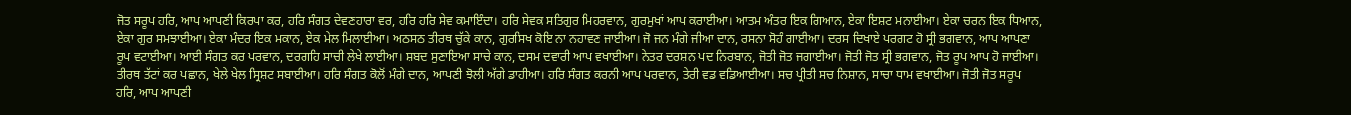ਜੋਤ ਸਰੂਪ ਹਰਿ, ਆਪ ਆਪਣੀ ਕਿਰਪਾ ਕਰ, ਹਰਿ ਸੰਗਤ ਦੇਵਣਹਾਰਾ ਵਰ, ਹਰਿ ਹਰਿ ਸੇਵ ਕਮਾਇੰਦਾ। ਹਰਿ ਸੇਵਕ ਸਤਿਗੁਰ ਮਿਹਰਵਾਨ, ਗੁਰਮੁਖਾਂ ਆਪ ਕਰਾਈਆ। ਆਤਮ ਅੰਤਰ ਇਕ ਗਿਆਨ, ਏਕਾ ਇਸ਼ਟ ਮਨਾਈਆ। ਏਕਾ ਚਰਨ ਇਕ ਧਿਆਨ, ਏਕਾ ਗੁਰ ਸਮਝਾਈਆ। ਏਕਾ ਮੰਦਰ ਇਕ ਮਕਾਨ, ਏਕ ਮੇਲ ਮਿਲਾਈਆ। ਅਠਸਠ ਤੀਰਥ ਚੁੱਕੇ ਕਾਨ, ਗੁਰਸਿਖ ਕੋਇ ਨਾ ਨਹਾਵਣ ਜਾਈਆ। ਜੋ ਜਨ ਮੰਗੇ ਜੀਆ ਦਾਨ, ਰਸਨਾ ਸੋਹੰ ਗਾਈਆ। ਦਰਸ ਦਿਖਾਏ ਪਰਗਟ ਹੋ ਸ੍ਰੀ ਭਗਵਾਨ, ਆਪ ਆਪਣਾ ਰੂਪ ਵਟਾਈਆ। ਆਈ ਸੰਗਤ ਕਰ ਪਰਵਾਨ, ਦਰਗਹਿ ਸਾਚੀ ਲੇਖੇ ਲਾਈਆ। ਸ਼ਬਦ ਸੁਣਾਇਆ ਸਾਚੇ ਕਾਨ, ਦਸਮ ਦਵਾਰੀ ਆਪ ਵਖਾਈਆ। ਨੇਤਰ ਦਰਸ਼ਨ ਪਦ ਨਿਰਬਾਨ, ਜੋਤੀ ਜੋਤ ਜਗਾਈਆ। ਜੋਤੀ ਜੋਤ ਸ੍ਰੀ ਭਗਵਾਨ, ਜੋਤ ਰੂਪ ਆਪ ਹੋ ਜਾਈਆ। ਤੀਰਥ ਤੱਟਾਂ ਕਰ ਪਛਾਨ, ਖੇਲੇ ਖੇਲ ਸ੍ਰਿਸ਼ਟ ਸਬਾਈਆ। ਹਰਿ ਸੰਗਤ ਕੋਲੋਂ ਮੰਗੇ ਦਾਨ, ਆਪਣੀ ਝੋਲੀ ਅੱਗੇ ਡਾਹੀਆ। ਹਰਿ ਸੰਗਤ ਕਰਨੀ ਆਪ ਪਰਵਾਨ, ਤੇਰੀ ਵਡ ਵਡਿਆਈਆ। ਸਚ ਪ੍ਰੀਤੀ ਸਚ ਨਿਸ਼ਾਨ, ਸਾਚਾ ਧਾਮ ਵਖਾਈਆ। ਜੋਤੀ ਜੋਤ ਸਰੂਪ ਹਰਿ, ਆਪ ਆਪਣੀ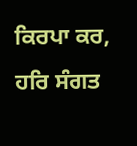ਕਿਰਪਾ ਕਰ, ਹਰਿ ਸੰਗਤ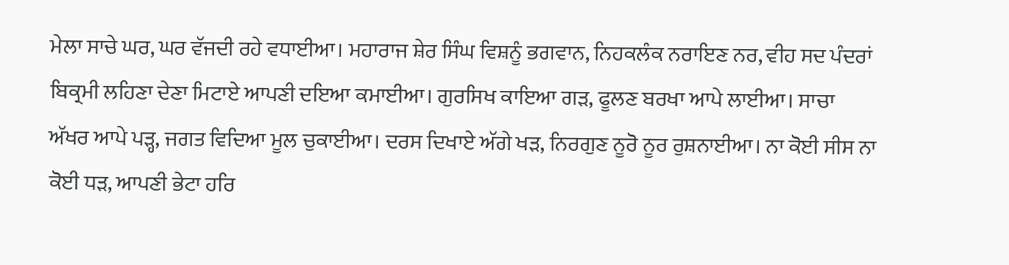ਮੇਲਾ ਸਾਚੇ ਘਰ, ਘਰ ਵੱਜਦੀ ਰਹੇ ਵਧਾਈਆ। ਮਹਾਰਾਜ ਸ਼ੇਰ ਸਿੰਘ ਵਿਸ਼ਨੂੰ ਭਗਵਾਨ, ਨਿਹਕਲੰਕ ਨਰਾਇਣ ਨਰ, ਵੀਹ ਸਦ ਪੰਦਰਾਂ ਬਿਕ੍ਰਮੀ ਲਹਿਣਾ ਦੇਣਾ ਮਿਟਾਏ ਆਪਣੀ ਦਇਆ ਕਮਾਈਆ। ਗੁਰਸਿਖ ਕਾਇਆ ਗੜ, ਫੂਲਣ ਬਰਖਾ ਆਪੇ ਲਾਈਆ। ਸਾਚਾ ਅੱਖਰ ਆਪੇ ਪੜ੍ਹ, ਜਗਤ ਵਿਦਿਆ ਮੂਲ ਚੁਕਾਈਆ। ਦਰਸ ਦਿਖਾਏ ਅੱਗੇ ਖੜ, ਨਿਰਗੁਣ ਨੂਰੋ ਨੂਰ ਰੁਸ਼ਨਾਈਆ। ਨਾ ਕੋਈ ਸੀਸ ਨਾ ਕੋਈ ਧੜ, ਆਪਣੀ ਭੇਟਾ ਹਰਿ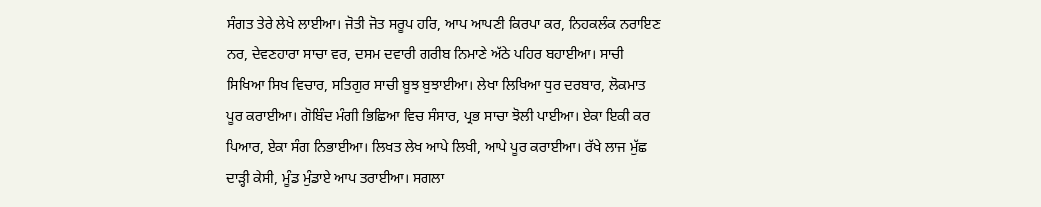ਸੰਗਤ ਤੇਰੇ ਲੇਖੇ ਲਾਈਆ। ਜੋਤੀ ਜੋਤ ਸਰੂਪ ਹਰਿ, ਆਪ ਆਪਣੀ ਕਿਰਪਾ ਕਰ, ਨਿਹਕਲੰਕ ਨਰਾਇਣ ਨਰ, ਦੇਵਣਹਾਰਾ ਸਾਚਾ ਵਰ, ਦਸਮ ਦਵਾਰੀ ਗਰੀਬ ਨਿਮਾਣੇ ਅੱਠੇ ਪਹਿਰ ਬਹਾਈਆ। ਸਾਚੀ ਸਿਖਿਆ ਸਿਖ ਵਿਚਾਰ, ਸਤਿਗੁਰ ਸਾਚੀ ਬੂਝ ਬੁਝਾਈਆ। ਲੇਖਾ ਲਿਖਿਆ ਧੁਰ ਦਰਬਾਰ, ਲੋਕਮਾਤ ਪੂਰ ਕਰਾਈਆ। ਗੋਬਿੰਦ ਮੰਗੀ ਭਿਛਿਆ ਵਿਚ ਸੰਸਾਰ, ਪ੍ਰਭ ਸਾਚਾ ਝੋਲੀ ਪਾਈਆ। ਏਕਾ ਇਕੀ ਕਰ ਪਿਆਰ, ਏਕਾ ਸੰਗ ਨਿਭਾਈਆ। ਲਿਖਤ ਲੇਖ ਆਪੇ ਲਿਖੀ, ਆਪੇ ਪੂਰ ਕਰਾਈਆ। ਰੱਖੇ ਲਾਜ ਮੁੱਛ ਦਾੜ੍ਹੀ ਕੇਸੀ, ਮੂੰਡ ਮੁੰਡਾਏ ਆਪ ਤਰਾਈਆ। ਸਗਲਾ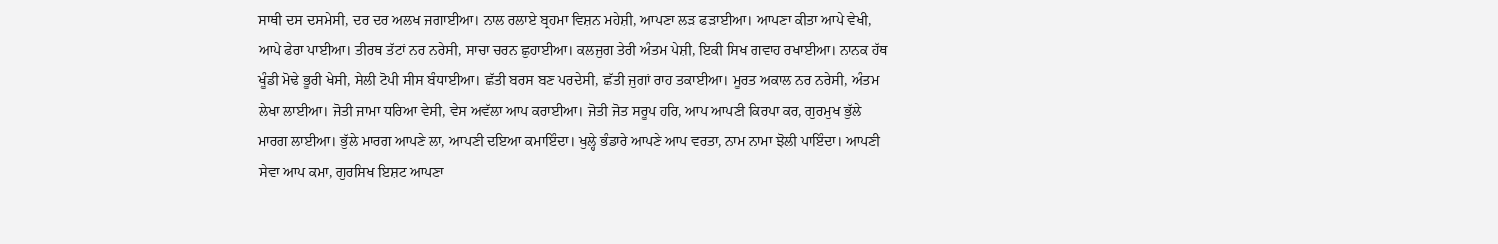ਸਾਥੀ ਦਸ ਦਸਮੇਸੀ, ਦਰ ਦਰ ਅਲਖ ਜਗਾਈਆ। ਨਾਲ ਰਲਾਏ ਬ੍ਰਹਮਾ ਵਿਸ਼ਨ ਮਹੇਸ਼ੀ, ਆਪਣਾ ਲੜ ਫੜਾਈਆ। ਆਪਣਾ ਕੀਤਾ ਆਪੇ ਵੇਖੀ, ਆਪੇ ਫੇਰਾ ਪਾਈਆ। ਤੀਰਥ ਤੱਟਾਂ ਨਰ ਨਰੇਸੀ, ਸਾਚਾ ਚਰਨ ਛੁਹਾਈਆ। ਕਲਜੁਗ ਤੇਰੀ ਅੰਤਮ ਪੇਸ਼ੀ, ਇਕੀ ਸਿਖ ਗਵਾਹ ਰਖਾਈਆ। ਨਾਨਕ ਹੱਥ ਖੂੰਡੀ ਮੋਢੇ ਭੂਰੀ ਖੇਸੀ, ਸੇਲੀ ਟੋਪੀ ਸੀਸ ਬੰਧਾਈਆ। ਛੱਤੀ ਬਰਸ ਬਣ ਪਰਦੇਸੀ, ਛੱਤੀ ਜੁਗਾਂ ਰਾਹ ਤਕਾਈਆ। ਮੂਰਤ ਅਕਾਲ ਨਰ ਨਰੇਸੀ, ਅੰਤਮ ਲੇਖਾ ਲਾਈਆ। ਜੋਤੀ ਜਾਮਾ ਧਰਿਆ ਵੇਸੀ, ਵੇਸ ਅਵੱਲਾ ਆਪ ਕਰਾਈਆ। ਜੋਤੀ ਜੋਤ ਸਰੂਪ ਹਰਿ, ਆਪ ਆਪਣੀ ਕਿਰਪਾ ਕਰ, ਗੁਰਮੁਖ ਭੁੱਲੇ ਮਾਰਗ ਲਾਈਆ। ਭੁੱਲੇ ਮਾਰਗ ਆਪਣੇ ਲਾ, ਆਪਣੀ ਦਇਆ ਕਮਾਇੰਦਾ। ਖੁਲ੍ਹੇ ਭੰਡਾਰੇ ਆਪਣੇ ਆਪ ਵਰਤਾ, ਨਾਮ ਨਾਮਾ ਝੋਲੀ ਪਾਇੰਦਾ। ਆਪਣੀ ਸੇਵਾ ਆਪ ਕਮਾ, ਗੁਰਸਿਖ ਇਸ਼ਟ ਆਪਣਾ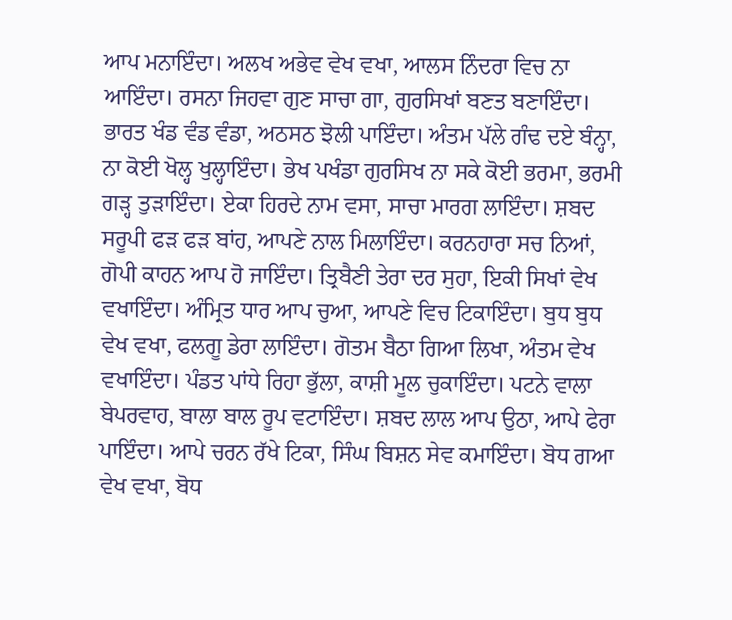ਆਪ ਮਨਾਇੰਦਾ। ਅਲਖ ਅਭੇਵ ਵੇਖ ਵਖਾ, ਆਲਸ ਨਿੰਦਰਾ ਵਿਚ ਨਾ ਆਇੰਦਾ। ਰਸਨਾ ਜਿਹਵਾ ਗੁਣ ਸਾਚਾ ਗਾ, ਗੁਰਸਿਖਾਂ ਬਣਤ ਬਣਾਇੰਦਾ। ਭਾਰਤ ਖੰਡ ਵੰਡ ਵੰਡਾ, ਅਠਸਠ ਝੋਲੀ ਪਾਇੰਦਾ। ਅੰਤਮ ਪੱਲੇ ਗੰਢ ਦਏ ਬੰਨ੍ਹਾ, ਨਾ ਕੋਈ ਖੋਲ੍ਹ ਖੁਲ੍ਹਾਇੰਦਾ। ਭੇਖ ਪਖੰਡਾ ਗੁਰਸਿਖ ਨਾ ਸਕੇ ਕੋਈ ਭਰਮਾ, ਭਰਮੀ ਗੜ੍ਹ ਤੁੜਾਇੰਦਾ। ਏਕਾ ਹਿਰਦੇ ਨਾਮ ਵਸਾ, ਸਾਚਾ ਮਾਰਗ ਲਾਇੰਦਾ। ਸ਼ਬਦ ਸਰੂਪੀ ਫੜ ਫੜ ਬਾਂਹ, ਆਪਣੇ ਨਾਲ ਮਿਲਾਇੰਦਾ। ਕਰਨਹਾਰਾ ਸਚ ਨਿਆਂ, ਗੋਪੀ ਕਾਹਨ ਆਪ ਹੋ ਜਾਇੰਦਾ। ਤ੍ਰਿਬੈਣੀ ਤੇਰਾ ਦਰ ਸੁਹਾ, ਇਕੀ ਸਿਖਾਂ ਵੇਖ ਵਖਾਇੰਦਾ। ਅੰਮ੍ਰਿਤ ਧਾਰ ਆਪ ਚੁਆ, ਆਪਣੇ ਵਿਚ ਟਿਕਾਇੰਦਾ। ਬੁਧ ਬੁਧ ਵੇਖ ਵਖਾ, ਫਲਗੂ ਡੇਰਾ ਲਾਇੰਦਾ। ਗੋਤਮ ਬੈਠਾ ਗਿਆ ਲਿਖਾ, ਅੰਤਮ ਵੇਖ ਵਖਾਇੰਦਾ। ਪੰਡਤ ਪਾਂਧੇ ਰਿਹਾ ਭੁੱਲਾ, ਕਾਸ਼ੀ ਮੂਲ ਚੁਕਾਇੰਦਾ। ਪਟਨੇ ਵਾਲਾ ਬੇਪਰਵਾਹ, ਬਾਲਾ ਬਾਲ ਰੂਪ ਵਟਾਇੰਦਾ। ਸ਼ਬਦ ਲਾਲ ਆਪ ਉਠਾ, ਆਪੇ ਫੇਰਾ ਪਾਇੰਦਾ। ਆਪੇ ਚਰਨ ਰੱਖੇ ਟਿਕਾ, ਸਿੰਘ ਬਿਸ਼ਨ ਸੇਵ ਕਮਾਇੰਦਾ। ਬੋਧ ਗਆ ਵੇਖ ਵਖਾ, ਬੋਧ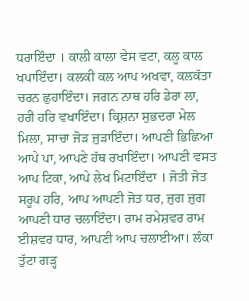ਧਰਾਇੰਦਾ । ਕਾਲੀ ਕਾਲਾ ਵੇਸ ਵਟਾ, ਕਲੂ ਕਾਲ ਖਪਾਇੰਦਾ। ਕਲਕੀ ਕਲ ਆਪ ਅਖਵਾ, ਕਲਕੱਤਾ ਚਰਨ ਛੁਹਾਇੰਦਾ। ਜਗਨ ਨਾਥ ਹਰਿ ਡੇਰਾ ਲਾ, ਹਰੀ ਹਰਿ ਵਖਾਇੰਦਾ। ਕ੍ਰਿਸ਼ਨਾ ਸੁਭਦਰਾ ਮੇਲ ਮਿਲਾ, ਸਾਚਾ ਜੋੜ ਜੁੜਾਇੰਦਾ। ਆਪਣੀ ਭਿਛਿਆ ਆਪੇ ਪਾ, ਆਪਣੇ ਹੱਥ ਰਖਾਇੰਦਾ। ਆਪਣੀ ਵਸਤ ਆਪ ਟਿਕਾ, ਆਪੇ ਲੇਖ ਮਿਟਾਇੰਦਾ । ਜੋਤੀ ਜੋਤ ਸਰੂਪ ਹਰਿ, ਆਪ ਆਪਣੀ ਜੋਤ ਧਰ, ਜੁਗ ਜੁਗ ਆਪਣੀ ਧਾਰ ਚਲਾਇੰਦਾ। ਰਾਮ ਰਮੇਸ਼ਵਰ ਰਾਮ ਈਸ਼ਵਰ ਧਾਰ, ਆਪਣੀ ਆਪ ਚਲਾਈਆ। ਲੰਕਾ ਤੁੱਟਾ ਗੜ੍ਹ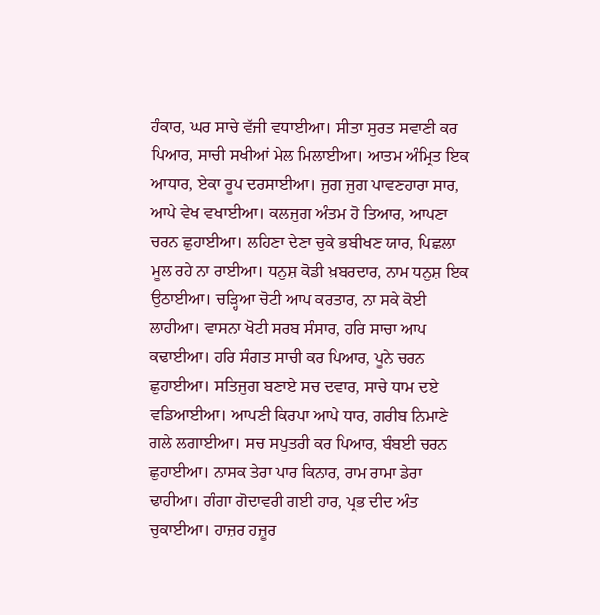ਹੰਕਾਰ, ਘਰ ਸਾਚੇ ਵੱਜੀ ਵਧਾਈਆ। ਸੀਤਾ ਸੁਰਤ ਸਵਾਣੀ ਕਰ ਪਿਆਰ, ਸਾਚੀ ਸਖੀਆਂ ਮੇਲ ਮਿਲਾਈਆ। ਆਤਮ ਅੰਮ੍ਰਿਤ ਇਕ ਆਧਾਰ, ਏਕਾ ਰੂਪ ਦਰਸਾਈਆ। ਜੁਗ ਜੁਗ ਪਾਵਣਹਾਰਾ ਸਾਰ, ਆਪੇ ਵੇਖ ਵਖਾਈਆ। ਕਲਜੁਗ ਅੰਤਮ ਹੋ ਤਿਆਰ, ਆਪਣਾ ਚਰਨ ਛੁਹਾਈਆ। ਲਹਿਣਾ ਦੇਣਾ ਚੁਕੇ ਭਬੀਖਣ ਯਾਰ, ਪਿਛਲਾ ਮੂਲ ਰਹੇ ਨਾ ਰਾਈਆ। ਧਨੁਸ਼ ਕੋਡੀ ਖ਼ਬਰਦਾਰ, ਨਾਮ ਧਨੁਸ਼ ਇਕ ਉਠਾਈਆ। ਚੜ੍ਹਿਆ ਚੋਟੀ ਆਪ ਕਰਤਾਰ, ਨਾ ਸਕੇ ਕੋਈ ਲਾਹੀਆ। ਵਾਸਨਾ ਖੋਟੀ ਸਰਬ ਸੰਸਾਰ, ਹਰਿ ਸਾਚਾ ਆਪ ਕਢਾਈਆ। ਹਰਿ ਸੰਗਤ ਸਾਚੀ ਕਰ ਪਿਆਰ, ਪੂਨੇ ਚਰਨ ਛੁਹਾਈਆ। ਸਤਿਜੁਗ ਬਣਾਏ ਸਚ ਦਵਾਰ, ਸਾਚੇ ਧਾਮ ਦਏ ਵਡਿਆਈਆ। ਆਪਣੀ ਕਿਰਪਾ ਆਪੇ ਧਾਰ, ਗਰੀਬ ਨਿਮਾਣੇ ਗਲੇ ਲਗਾਈਆ। ਸਚ ਸਪੁਤਰੀ ਕਰ ਪਿਆਰ, ਬੰਬਈ ਚਰਨ ਛੁਹਾਈਆ। ਨਾਸਕ ਤੇਰਾ ਪਾਰ ਕਿਨਾਰ, ਰਾਮ ਰਾਮਾ ਡੇਰਾ ਢਾਹੀਆ। ਗੰਗਾ ਗੋਦਾਵਰੀ ਗਈ ਹਾਰ, ਪ੍ਰਭ ਦੀਦ ਅੰਤ ਚੁਕਾਈਆ। ਹਾਜ਼ਰ ਹਜ਼ੂਰ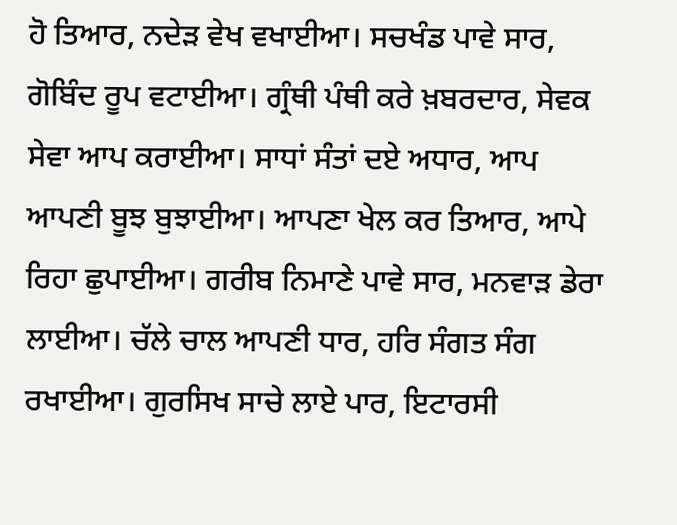ਹੋ ਤਿਆਰ, ਨਦੇੜ ਵੇਖ ਵਖਾਈਆ। ਸਚਖੰਡ ਪਾਵੇ ਸਾਰ, ਗੋਬਿੰਦ ਰੂਪ ਵਟਾਈਆ। ਗ੍ਰੰਥੀ ਪੰਥੀ ਕਰੇ ਖ਼ਬਰਦਾਰ, ਸੇਵਕ ਸੇਵਾ ਆਪ ਕਰਾਈਆ। ਸਾਧਾਂ ਸੰਤਾਂ ਦਏ ਅਧਾਰ, ਆਪ ਆਪਣੀ ਬੂਝ ਬੁਝਾਈਆ। ਆਪਣਾ ਖੇਲ ਕਰ ਤਿਆਰ, ਆਪੇ ਰਿਹਾ ਛੁਪਾਈਆ। ਗਰੀਬ ਨਿਮਾਣੇ ਪਾਵੇ ਸਾਰ, ਮਨਵਾੜ ਡੇਰਾ ਲਾਈਆ। ਚੱਲੇ ਚਾਲ ਆਪਣੀ ਧਾਰ, ਹਰਿ ਸੰਗਤ ਸੰਗ ਰਖਾਈਆ। ਗੁਰਸਿਖ ਸਾਚੇ ਲਾਏ ਪਾਰ, ਇਟਾਰਸੀ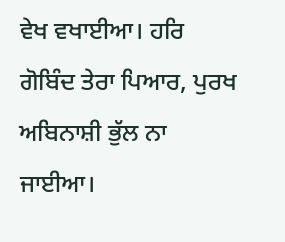ਵੇਖ ਵਖਾਈਆ। ਹਰਿ ਗੋਬਿੰਦ ਤੇਰਾ ਪਿਆਰ, ਪੁਰਖ ਅਬਿਨਾਸ਼ੀ ਭੁੱਲ ਨਾ ਜਾਈਆ।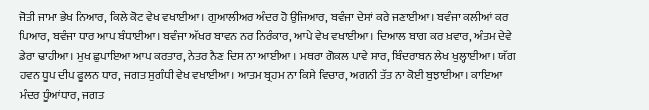ਜੋਤੀ ਜਾਮਾ ਭੇਖ ਨਿਆਰ, ਕਿਲੇ ਕੋਟ ਵੇਖ ਵਖਾਈਆ। ਗੁਆਲੀਅਰ ਅੰਦਰ ਹੋ ਉਜਿਆਰ, ਬਵੰਜਾ ਦੇਸਾਂ ਕਰੇ ਜਣਾਈਆ। ਬਵੰਜਾ ਕਲੀਆਂ ਕਰ ਪਿਆਰ, ਬਵੰਜਾ ਧਾਰ ਆਪ ਬੰਧਾਈਆ। ਬਵੰਜਾ ਅੱਖਰ ਬਾਵਨ ਨਰ ਨਿਰੰਕਾਰ, ਆਪੇ ਵੇਖ ਵਖਾਈਆ। ਦਿਆਲ ਬਾਗ ਕਰ ਖ਼ਵਾਰ, ਅੰਤਮ ਦੇਵੇ ਡੇਰਾ ਢਾਹੀਆ। ਮੁਖ ਛੁਪਾਇਆ ਆਪ ਕਰਤਾਰ, ਨੇਤਰ ਨੈਣ ਦਿਸ ਨਾ ਆਈਆ । ਮਥਰਾ ਗੋਕਲ ਪਾਵੇ ਸਾਰ, ਬਿੰਦਰਾਬਨ ਲੇਖ ਖੁਲ੍ਹਾਈਆ। ਯੱਗ ਹਵਨ ਧੂਪ ਦੀਪ ਫੂਲਨ ਧਾਰ, ਜਗਤ ਸੁਗੰਧੀ ਵੇਖ ਵਖਾਈਆ। ਆਤਮ ਬ੍ਰਹਮ ਨਾ ਕਿਸੇ ਵਿਚਾਰ, ਅਗਨੀ ਤੱਤ ਨਾ ਕੋਈ ਬੁਝਾਈਆ। ਕਾਇਆ ਮੰਦਰ ਧੂੰਆਂਧਾਰ, ਜਗਤ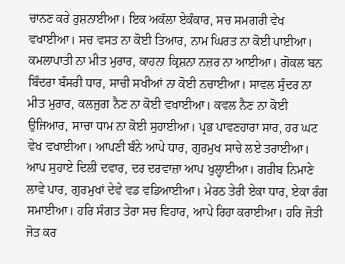ਚਾਨਣ ਕਰੇ ਰੁਸ਼ਨਾਈਆ। ਇਕ ਅਕੱਲਾ ਏਕੰਕਾਰ, ਸਚ ਸਮਗਰੀ ਵੇਖ ਵਖਾਈਆ। ਸਚ ਵਸਤ ਨਾ ਕੋਈ ਤਿਆਰ, ਨਾਮ ਘਿਰਤ ਨਾ ਕੋਈ ਪਾਈਆ। ਕਮਲਾਪਾਤੀ ਨਾ ਮੀਤ ਮੁਰਾਰ, ਕਾਹਨਾ ਕ੍ਰਿਸ਼ਨਾ ਨਜ਼ਰ ਨਾ ਆਈਆ। ਗੋਕਲ ਬਨ ਬਿੰਦਰਾ ਬੰਸਰੀ ਧਾਰ, ਸਾਚੀ ਸਖੀਆਂ ਨਾ ਕੋਈ ਨਚਾਈਆ। ਸਾਵਲ ਸੁੰਦਰ ਨਾ ਮੀਤ ਮੁਰਾਰ, ਕਲਜੁਗ ਨੈਣ ਨਾ ਕੋਈ ਵਖਾਈਆ। ਕਵਲ ਨੈਣ ਨਾ ਕੋਈ ਉਜਿਆਰ, ਸਾਚਾ ਧਾਮ ਨਾ ਕੋਈ ਸੁਹਾਈਆ। ਪ੍ਰਭ ਪਾਵਣਹਾਰਾ ਸਾਰ, ਹਰ ਘਟ ਵੇਖ ਵਖਾਈਆ। ਆਪਣੀ ਬੰਨੇ ਆਪੇ ਧਾਰ, ਗੁਰਮੁਖ ਸਾਚੇ ਲਏ ਤਰਾਈਆ। ਆਪ ਸੁਹਾਏ ਦਿਲੀ ਦਵਾਰ, ਦਰ ਦਰਵਾਜ਼ਾ ਆਪ ਖੁਲ੍ਹਾਈਆ। ਗਰੀਬ ਨਿਮਾਣੇ ਲਾਵੇ ਪਾਰ, ਗੁਰਮੁਖਾਂ ਦੇਵੇ ਵਡ ਵਡਿਆਈਆ। ਮੇਰਠ ਤੇਰੀ ਏਕਾ ਧਾਰ, ਏਕਾ ਰੰਗ ਸਮਾਈਆ। ਹਰਿ ਸੰਗਤ ਤੇਰਾ ਸਚ ਵਿਹਾਰ, ਆਪੇ ਰਿਹਾ ਕਰਾਈਆ। ਹਰਿ ਜੋਤੀ ਜੋਤ ਕਰ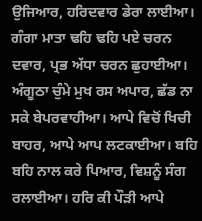ਉਜਿਆਰ, ਹਰਿਦਵਾਰ ਡੇਰਾ ਲਾਈਆ। ਗੰਗਾ ਮਾਤਾ ਢਹਿ ਢਹਿ ਪਏ ਚਰਨ ਦਵਾਰ, ਪ੍ਰਭ ਅੱਧਾ ਚਰਨ ਛੁਹਾਈਆ। ਅੰਗੂਠਾ ਚੁੰਮੇ ਮੁਖ ਰਸ ਅਪਾਰ, ਛੱਡ ਨਾ ਸਕੇ ਬੇਪਰਵਾਹੀਆ। ਆਪੇ ਵਿਚੋਂ ਖਿਚੀ ਬਾਹਰ, ਆਪੇ ਆਪ ਲਟਕਾਈਆ। ਬਹਿ ਬਹਿ ਨਾਲ ਕਰੇ ਪਿਆਰ, ਵਿਸ਼ਨੂੰ ਸੰਗ ਰਲਾਈਆ। ਹਰਿ ਕੀ ਪੌੜੀ ਆਪੇ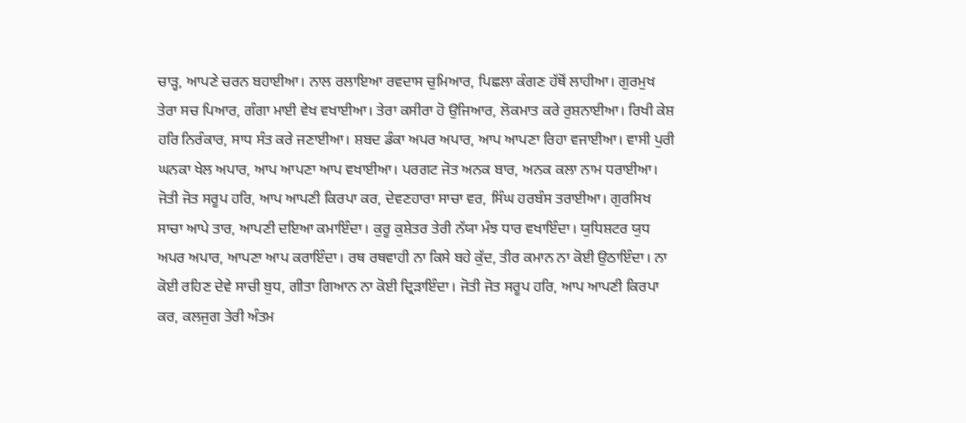ਚਾੜ੍ਹ, ਆਪਣੇ ਚਰਨ ਬਹਾਈਆ। ਨਾਲ ਰਲਾਇਆ ਰਵਦਾਸ ਚੁਮਿਆਰ, ਪਿਛਲਾ ਕੰਗਣ ਹੱਥੋਂ ਲਾਹੀਆ। ਗੁਰਮੁਖ ਤੇਰਾ ਸਚ ਪਿਆਰ, ਗੰਗਾ ਮਾਈ ਵੇਖ ਵਖਾਈਆ। ਤੇਰਾ ਕਸੀਰਾ ਹੋ ਉਜਿਆਰ, ਲੋਕਮਾਤ ਕਰੇ ਰੁਸ਼ਨਾਈਆ। ਰਿਖੀ ਕੇਸ਼ ਹਰਿ ਨਿਰੰਕਾਰ, ਸਾਧ ਸੰਤ ਕਰੇ ਜਣਾਈਆ। ਸ਼ਬਦ ਡੰਕਾ ਅਪਰ ਅਪਾਰ, ਆਪ ਆਪਣਾ ਰਿਹਾ ਵਜਾਈਆ। ਵਾਸੀ ਪੁਰੀ ਘਨਕਾ ਖੇਲ ਅਪਾਰ, ਆਪ ਆਪਣਾ ਆਪ ਵਖਾਈਆ। ਪਰਗਟ ਜੋਤ ਅਨਕ ਬਾਰ, ਅਨਕ ਕਲਾ ਨਾਮ ਧਰਾਈਆ। ਜੋਤੀ ਜੋਤ ਸਰੂਪ ਹਰਿ, ਆਪ ਆਪਣੀ ਕਿਰਪਾ ਕਰ, ਦੇਵਣਹਾਰਾ ਸਾਚਾ ਵਰ, ਸਿੰਘ ਹਰਬੰਸ ਤਰਾਈਆ। ਗੁਰਸਿਖ ਸਾਚਾ ਆਪੇ ਤਾਰ, ਆਪਣੀ ਦਇਆ ਕਮਾਇੰਦਾ। ਕੁਰੂ ਕੁਸ਼ੇਤਰ ਤੇਰੀ ਨੱਯਾ ਮੰਝ ਧਾਰ ਵਖਾਇੰਦਾ। ਯੁਧਿਸ਼ਟਰ ਯੁਧ ਅਪਰ ਅਪਾਰ, ਆਪਣਾ ਆਪ ਕਰਾਇੰਦਾ। ਰਥ ਰਥਵਾਹੀ ਨਾ ਕਿਸੇ ਬਹੇ ਕੁੱਦ, ਤੀਰ ਕਮਾਨ ਨਾ ਕੋਈ ਉਠਾਇੰਦਾ। ਨਾ ਕੋਈ ਰਹਿਣ ਦੇਵੇ ਸਾਚੀ ਬੁਧ, ਗੀਤਾ ਗਿਆਨ ਨਾ ਕੋਈ ਦ੍ਰਿੜਾਇੰਦਾ। ਜੋਤੀ ਜੋਤ ਸਰੂਪ ਹਰਿ, ਆਪ ਆਪਣੀ ਕਿਰਪਾ ਕਰ, ਕਲਜੁਗ ਤੇਰੀ ਅੰਤਮ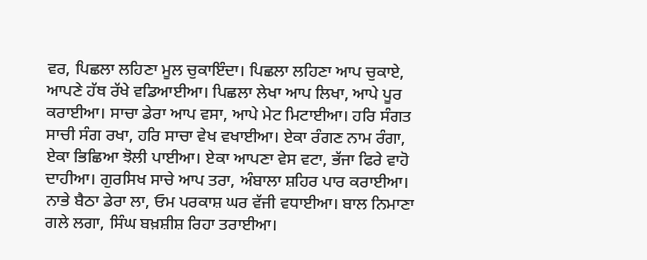ਵਰ, ਪਿਛਲਾ ਲਹਿਣਾ ਮੂਲ ਚੁਕਾਇੰਦਾ। ਪਿਛਲਾ ਲਹਿਣਾ ਆਪ ਚੁਕਾਏ, ਆਪਣੇ ਹੱਥ ਰੱਖੇ ਵਡਿਆਈਆ। ਪਿਛਲਾ ਲੇਖਾ ਆਪ ਲਿਖਾ, ਆਪੇ ਪੂਰ ਕਰਾਈਆ। ਸਾਚਾ ਡੇਰਾ ਆਪ ਵਸਾ, ਆਪੇ ਮੇਟ ਮਿਟਾਈਆ। ਹਰਿ ਸੰਗਤ ਸਾਚੀ ਸੰਗ ਰਖਾ, ਹਰਿ ਸਾਚਾ ਵੇਖ ਵਖਾਈਆ। ਏਕਾ ਰੰਗਣ ਨਾਮ ਰੰਗਾ, ਏਕਾ ਭਿਛਿਆ ਝੋਲੀ ਪਾਈਆ। ਏਕਾ ਆਪਣਾ ਵੇਸ ਵਟਾ, ਭੱਜਾ ਫਿਰੇ ਵਾਹੋ ਦਾਹੀਆ। ਗੁਰਸਿਖ ਸਾਚੇ ਆਪ ਤਰਾ, ਅੰਬਾਲਾ ਸ਼ਹਿਰ ਪਾਰ ਕਰਾਈਆ। ਨਾਭੇ ਬੈਠਾ ਡੇਰਾ ਲਾ, ਓਮ ਪਰਕਾਸ਼ ਘਰ ਵੱਜੀ ਵਧਾਈਆ। ਬਾਲ ਨਿਮਾਣਾ ਗਲੇ ਲਗਾ, ਸਿੰਘ ਬਖ਼ਸ਼ੀਸ਼ ਰਿਹਾ ਤਰਾਈਆ।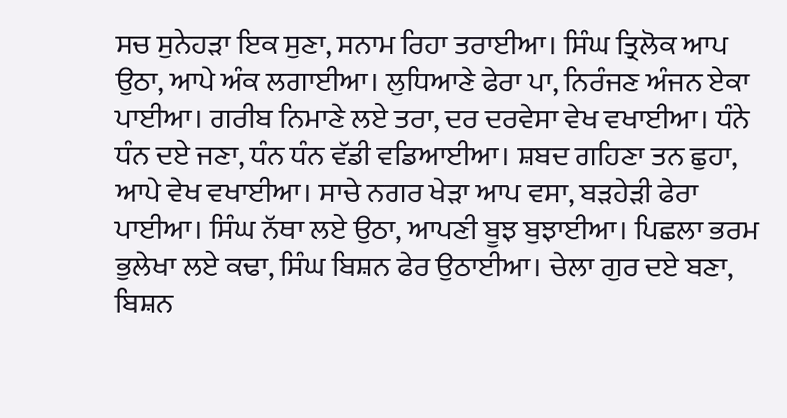ਸਚ ਸੁਨੇਹੜਾ ਇਕ ਸੁਣਾ, ਸਨਾਮ ਰਿਹਾ ਤਰਾਈਆ। ਸਿੰਘ ਤ੍ਰਿਲੋਕ ਆਪ ਉਠਾ, ਆਪੇ ਅੰਕ ਲਗਾਈਆ। ਲੁਧਿਆਣੇ ਫੇਰਾ ਪਾ, ਨਿਰੰਜਣ ਅੰਜਨ ਏਕਾ ਪਾਈਆ। ਗਰੀਬ ਨਿਮਾਣੇ ਲਏ ਤਰਾ, ਦਰ ਦਰਵੇਸਾ ਵੇਖ ਵਖਾਈਆ। ਧੰਨੇ ਧੰਨ ਦਏ ਜਣਾ, ਧੰਨ ਧੰਨ ਵੱਡੀ ਵਡਿਆਈਆ। ਸ਼ਬਦ ਗਹਿਣਾ ਤਨ ਛੁਹਾ, ਆਪੇ ਵੇਖ ਵਖਾਈਆ। ਸਾਚੇ ਨਗਰ ਖੇੜਾ ਆਪ ਵਸਾ, ਬੜਹੇੜੀ ਫੇਰਾ ਪਾਈਆ। ਸਿੰਘ ਨੱਥਾ ਲਏ ਉਠਾ, ਆਪਣੀ ਬੂਝ ਬੁਝਾਈਆ। ਪਿਛਲਾ ਭਰਮ ਭੁਲੇਖਾ ਲਏ ਕਢਾ, ਸਿੰਘ ਬਿਸ਼ਨ ਫੇਰ ਉਠਾਈਆ। ਚੇਲਾ ਗੁਰ ਦਏ ਬਣਾ, ਬਿਸ਼ਨ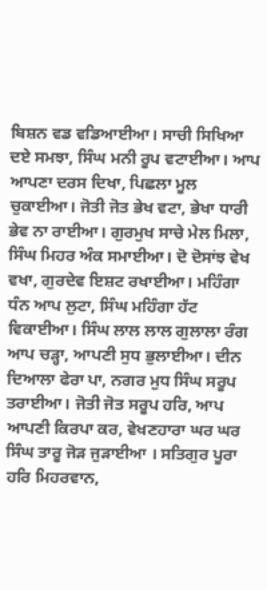ਬਿਸ਼ਨ ਵਡ ਵਡਿਆਈਆ। ਸਾਚੀ ਸਿਖਿਆ ਦਏ ਸਮਝਾ, ਸਿੰਘ ਮਨੀ ਰੂਪ ਵਟਾਈਆ। ਆਪ ਆਪਣਾ ਦਰਸ ਦਿਖਾ, ਪਿਛਲਾ ਮੂਲ ਚੁਕਾਈਆ। ਜੋਤੀ ਜੋਤ ਭੇਖ ਵਟਾ, ਭੇਖਾ ਧਾਰੀ ਭੇਵ ਨਾ ਰਾਈਆ। ਗੁਰਮੁਖ ਸਾਚੇ ਮੇਲ ਮਿਲਾ, ਸਿੰਘ ਮਿਹਰ ਅੰਕ ਸਮਾਈਆ। ਦੋ ਦੋਸਾਂਝ ਵੇਖ ਵਖਾ, ਗੁਰਦੇਵ ਇਸ਼ਟ ਰਖਾਈਆ। ਮਹਿੰਗਾ ਧੰਨ ਆਪ ਲੁਟਾ, ਸਿੰਘ ਮਹਿੰਗਾ ਹੱਟ ਵਿਕਾਈਆ। ਸਿੰਘ ਲਾਲ ਲਾਲ ਗੁਲਾਲਾ ਰੰਗ ਆਪ ਚੜ੍ਹਾ, ਆਪਣੀ ਸੁਧ ਭੁਲਾਈਆ। ਦੀਨ ਦਿਆਲਾ ਫੇਰਾ ਪਾ, ਨਗਰ ਮੁਧ ਸਿੰਘ ਸਰੂਪ ਤਰਾਈਆ। ਜੋਤੀ ਜੋਤ ਸਰੂਪ ਹਰਿ, ਆਪ ਆਪਣੀ ਕਿਰਪਾ ਕਰ, ਵੇਖਣਹਾਰਾ ਘਰ ਘਰ ਸਿੰਘ ਤਾਰੂ ਜੋੜ ਜੁੜਾਈਆ । ਸਤਿਗੁਰ ਪੂਰਾ ਹਰਿ ਮਿਹਰਵਾਨ,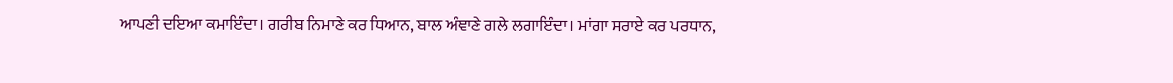ਆਪਣੀ ਦਇਆ ਕਮਾਇੰਦਾ। ਗਰੀਬ ਨਿਮਾਣੇ ਕਰ ਧਿਆਨ, ਬਾਲ ਅੰਞਾਣੇ ਗਲੇ ਲਗਾਇੰਦਾ। ਮਾਂਗਾ ਸਰਾਏ ਕਰ ਪਰਧਾਨ,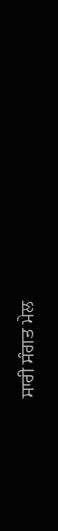ਸਾਰੀ ਸੰਗਤ ਮੇਲ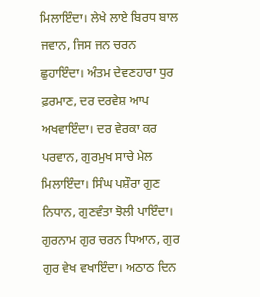ਮਿਲਾਇੰਦਾ। ਲੇਖੇ ਲਾਏ ਬਿਰਧ ਬਾਲ ਜਵਾਨ, ਜਿਸ ਜਨ ਚਰਨ ਛੁਹਾਇੰਦਾ। ਅੰਤਮ ਦੇਵਣਹਾਰਾ ਧੁਰ ਫ਼ਰਮਾਣ, ਦਰ ਦਰਵੇਸ਼ ਆਪ ਅਖਵਾਇੰਦਾ। ਦਰ ਵੇਰਕਾ ਕਰ ਪਰਵਾਨ, ਗੁਰਮੁਖ ਸਾਚੇ ਮੇਲ ਮਿਲਾਇੰਦਾ। ਸਿੰਘ ਪਸ਼ੌਰਾ ਗੁਣ ਨਿਧਾਨ, ਗੁਣਵੰਤਾ ਝੋਲੀ ਪਾਇੰਦਾ। ਗੁਰਨਾਮ ਗੁਰ ਚਰਨ ਧਿਆਨ, ਗੁਰ ਗੁਰ ਵੇਖ ਵਖਾਇੰਦਾ। ਅਠਾਠ ਦਿਨ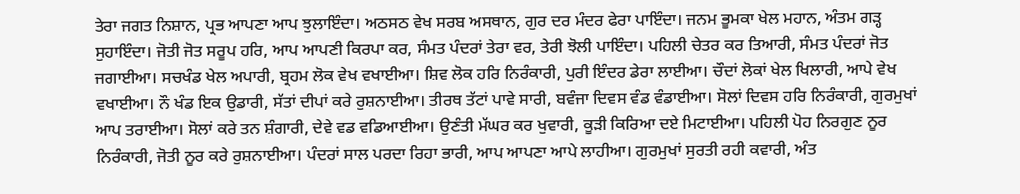ਤੇਰਾ ਜਗਤ ਨਿਸ਼ਾਨ, ਪ੍ਰਭ ਆਪਣਾ ਆਪ ਝੁਲਾਇੰਦਾ। ਅਠਸਠ ਵੇਖ ਸਰਬ ਅਸਥਾਨ, ਗੁਰ ਦਰ ਮੰਦਰ ਫੇਰਾ ਪਾਇੰਦਾ। ਜਨਮ ਭੂਮਕਾ ਖੇਲ ਮਹਾਨ, ਅੰਤਮ ਗੜ੍ਹ ਸੁਹਾਇੰਦਾ। ਜੋਤੀ ਜੋਤ ਸਰੂਪ ਹਰਿ, ਆਪ ਆਪਣੀ ਕਿਰਪਾ ਕਰ, ਸੰਮਤ ਪੰਦਰਾਂ ਤੇਰਾ ਵਰ, ਤੇਰੀ ਝੋਲੀ ਪਾਇੰਦਾ। ਪਹਿਲੀ ਚੇਤਰ ਕਰ ਤਿਆਰੀ, ਸੰਮਤ ਪੰਦਰਾਂ ਜੋਤ ਜਗਾਈਆ। ਸਚਖੰਡ ਖੇਲ ਅਪਾਰੀ, ਬ੍ਰਹਮ ਲੋਕ ਵੇਖ ਵਖਾਈਆ। ਸ਼ਿਵ ਲੋਕ ਹਰਿ ਨਿਰੰਕਾਰੀ, ਪੁਰੀ ਇੰਦਰ ਡੇਰਾ ਲਾਈਆ। ਚੌਦਾਂ ਲੋਕਾਂ ਖੇਲ ਖਿਲਾਰੀ, ਆਪੇ ਵੇਖ ਵਖਾਈਆ। ਨੌ ਖੰਡ ਇਕ ਉਡਾਰੀ, ਸੱਤਾਂ ਦੀਪਾਂ ਕਰੇ ਰੁਸ਼ਨਾਈਆ। ਤੀਰਥ ਤੱਟਾਂ ਪਾਵੇ ਸਾਰੀ, ਬਵੰਜਾ ਦਿਵਸ ਵੰਡ ਵੰਡਾਈਆ। ਸੋਲਾਂ ਦਿਵਸ ਹਰਿ ਨਿਰੰਕਾਰੀ, ਗੁਰਮੁਖਾਂ ਆਪ ਤਰਾਈਆ। ਸੋਲਾਂ ਕਰੇ ਤਨ ਸ਼ੰਗਾਰੀ, ਦੇਵੇ ਵਡ ਵਡਿਆਈਆ। ਉਣੰਤੀ ਮੱਘਰ ਕਰ ਖੁਵਾਰੀ, ਕੂੜੀ ਕਿਰਿਆ ਦਏ ਮਿਟਾਈਆ। ਪਹਿਲੀ ਪੋਹ ਨਿਰਗੁਣ ਨੂਰ ਨਿਰੰਕਾਰੀ, ਜੋਤੀ ਨੂਰ ਕਰੇ ਰੁਸ਼ਨਾਈਆ। ਪੰਦਰਾਂ ਸਾਲ ਪਰਦਾ ਰਿਹਾ ਭਾਰੀ, ਆਪ ਆਪਣਾ ਆਪੇ ਲਾਹੀਆ। ਗੁਰਮੁਖਾਂ ਸੁਰਤੀ ਰਹੀ ਕਵਾਰੀ, ਅੰਤ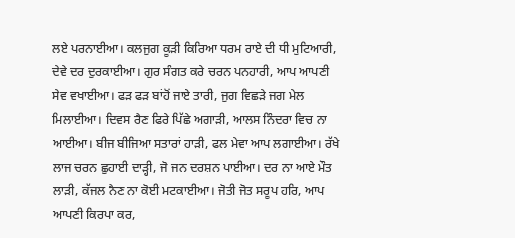ਲਏ ਪਰਨਾਈਆ। ਕਲਜੁਗ ਕੂੜੀ ਕਿਰਿਆ ਧਰਮ ਰਾਏ ਦੀ ਧੀ ਮੁਟਿਆਰੀ, ਦੇਵੇ ਦਰ ਦੁਰਕਾਈਆ। ਗੁਰ ਸੰਗਤ ਕਰੇ ਚਰਨ ਪਨਹਾਰੀ, ਆਪ ਆਪਣੀ ਸੇਵ ਵਖਾਈਆ। ਫੜ ਫੜ ਬਾਂਹੋਂ ਜਾਏ ਤਾਰੀ, ਜੁਗ ਵਿਛੜੇ ਜਗ ਮੇਲ ਮਿਲਾਈਆ। ਦਿਵਸ ਰੈਣ ਫਿਰੇ ਪਿੱਛੇ ਅਗਾੜੀ, ਆਲਸ ਨਿੰਦਰਾ ਵਿਚ ਨਾ ਆਈਆ। ਬੀਜ ਬੀਜਿਆ ਸਤਾਰਾਂ ਹਾੜੀ, ਫਲ ਮੇਵਾ ਆਪ ਲਗਾਈਆ। ਰੱਖੇ ਲਾਜ ਚਰਨ ਛੁਹਾਈ ਦਾੜ੍ਹੀ, ਜੋ ਜਨ ਦਰਸ਼ਨ ਪਾਈਆ। ਦਰ ਨਾ ਆਏ ਮੌਤ ਲਾੜੀ, ਕੱਜਲ ਨੈਣ ਨਾ ਕੋਈ ਮਟਕਾਈਆ। ਜੋਤੀ ਜੋਤ ਸਰੂਪ ਹਰਿ, ਆਪ ਆਪਣੀ ਕਿਰਪਾ ਕਰ,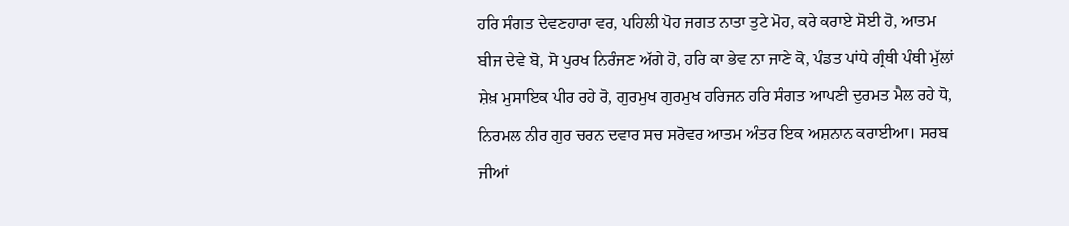ਹਰਿ ਸੰਗਤ ਦੇਵਣਹਾਰਾ ਵਰ, ਪਹਿਲੀ ਪੋਹ ਜਗਤ ਨਾਤਾ ਤੁਟੇ ਮੋਹ, ਕਰੇ ਕਰਾਏ ਸੋਈ ਹੋ, ਆਤਮ ਬੀਜ ਦੇਵੇ ਬੋ, ਸੋ ਪੁਰਖ ਨਿਰੰਜਣ ਅੱਗੇ ਹੋ, ਹਰਿ ਕਾ ਭੇਵ ਨਾ ਜਾਣੇ ਕੋ, ਪੰਡਤ ਪਾਂਧੇ ਗ੍ਰੰਥੀ ਪੰਥੀ ਮੁੱਲਾਂ ਸ਼ੇਖ਼ ਮੁਸਾਇਕ ਪੀਰ ਰਹੇ ਰੋ, ਗੁਰਮੁਖ ਗੁਰਮੁਖ ਹਰਿਜਨ ਹਰਿ ਸੰਗਤ ਆਪਣੀ ਦੁਰਮਤ ਮੈਲ ਰਹੇ ਧੋ, ਨਿਰਮਲ ਨੀਰ ਗੁਰ ਚਰਨ ਦਵਾਰ ਸਚ ਸਰੋਵਰ ਆਤਮ ਅੰਤਰ ਇਕ ਅਸ਼ਨਾਨ ਕਰਾਈਆ। ਸਰਬ ਜੀਆਂ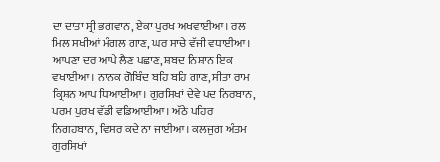ਦਾ ਦਾਤਾ ਸ੍ਰੀ ਭਗਵਾਨ, ਏਕਾ ਪੁਰਖ ਅਖਵਾਈਆ। ਰਲ ਮਿਲ ਸਖੀਆਂ ਮੰਗਲ ਗਾਣ, ਘਰ ਸਾਚੇ ਵੱਜੀ ਵਧਾਈਆ। ਆਪਣਾ ਦਰ ਆਪੇ ਲੈਣ ਪਛਾਣ, ਸ਼ਬਦ ਨਿਸ਼ਾਨ ਇਕ ਵਖਾਈਆ। ਨਾਨਕ ਗੋਬਿੰਦ ਬਹਿ ਬਹਿ ਗਾਣ, ਸੀਤਾ ਰਾਮ ਕ੍ਰਿਸ਼ਨ ਆਪ ਧਿਆਈਆ। ਗੁਰਸਿਖਾਂ ਦੇਵੇ ਪਦ ਨਿਰਬਾਨ, ਪਰਮ ਪੁਰਖ ਵੱਡੀ ਵਡਿਆਈਆ। ਅੱਠੇ ਪਹਿਰ ਨਿਗਹਬਾਨ, ਵਿਸਰ ਕਦੇ ਨਾ ਜਾਈਆ। ਕਲਜੁਗ ਅੰਤਮ ਗੁਰਸਿਖਾਂ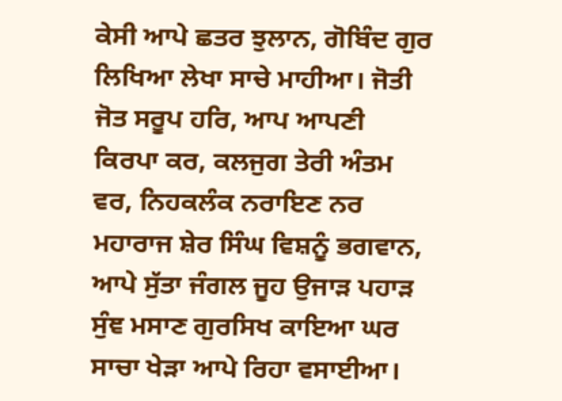ਕੇਸੀ ਆਪੇ ਛਤਰ ਝੁਲਾਨ, ਗੋਬਿੰਦ ਗੁਰ ਲਿਖਿਆ ਲੇਖਾ ਸਾਚੇ ਮਾਹੀਆ। ਜੋਤੀ ਜੋਤ ਸਰੂਪ ਹਰਿ, ਆਪ ਆਪਣੀ ਕਿਰਪਾ ਕਰ, ਕਲਜੁਗ ਤੇਰੀ ਅੰਤਮ ਵਰ, ਨਿਹਕਲੰਕ ਨਰਾਇਣ ਨਰ ਮਹਾਰਾਜ ਸ਼ੇਰ ਸਿੰਘ ਵਿਸ਼ਨੂੰ ਭਗਵਾਨ, ਆਪੇ ਸੁੱਤਾ ਜੰਗਲ ਜੂਹ ਉਜਾੜ ਪਹਾੜ ਸੁੰਞ ਮਸਾਣ ਗੁਰਸਿਖ ਕਾਇਆ ਘਰ ਸਾਚਾ ਖੇੜਾ ਆਪੇ ਰਿਹਾ ਵਸਾਈਆ।